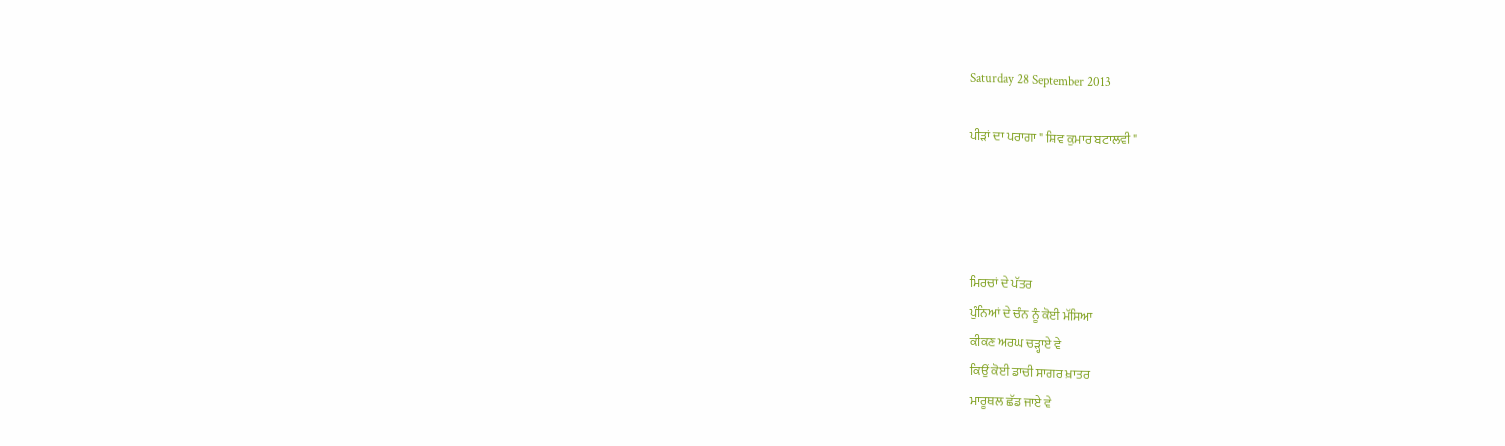Saturday 28 September 2013

ਪੀੜਾਂ ਦਾ ਪਰਾਗਾ " ਸ਼ਿਵ ਕੁਮਾਰ ਬਟਾਲਵੀ "




ਮਿਰਚਾਂ ਦੇ ਪੱਤਰ
ਪੁੰਨਿਆਂ ਦੇ ਚੰਨ ਨੂੰ ਕੋਈ ਮੱਸਿਆ
ਕੀਕਣ ਅਰਘ ਚੜ੍ਹਾਏ ਵੇ
ਕਿਉਂ ਕੋਈ ਡਾਚੀ ਸਾਗਰ ਖ਼ਾਤਰ
ਮਾਰੂਥਲ ਛੱਡ ਜਾਏ ਵੇ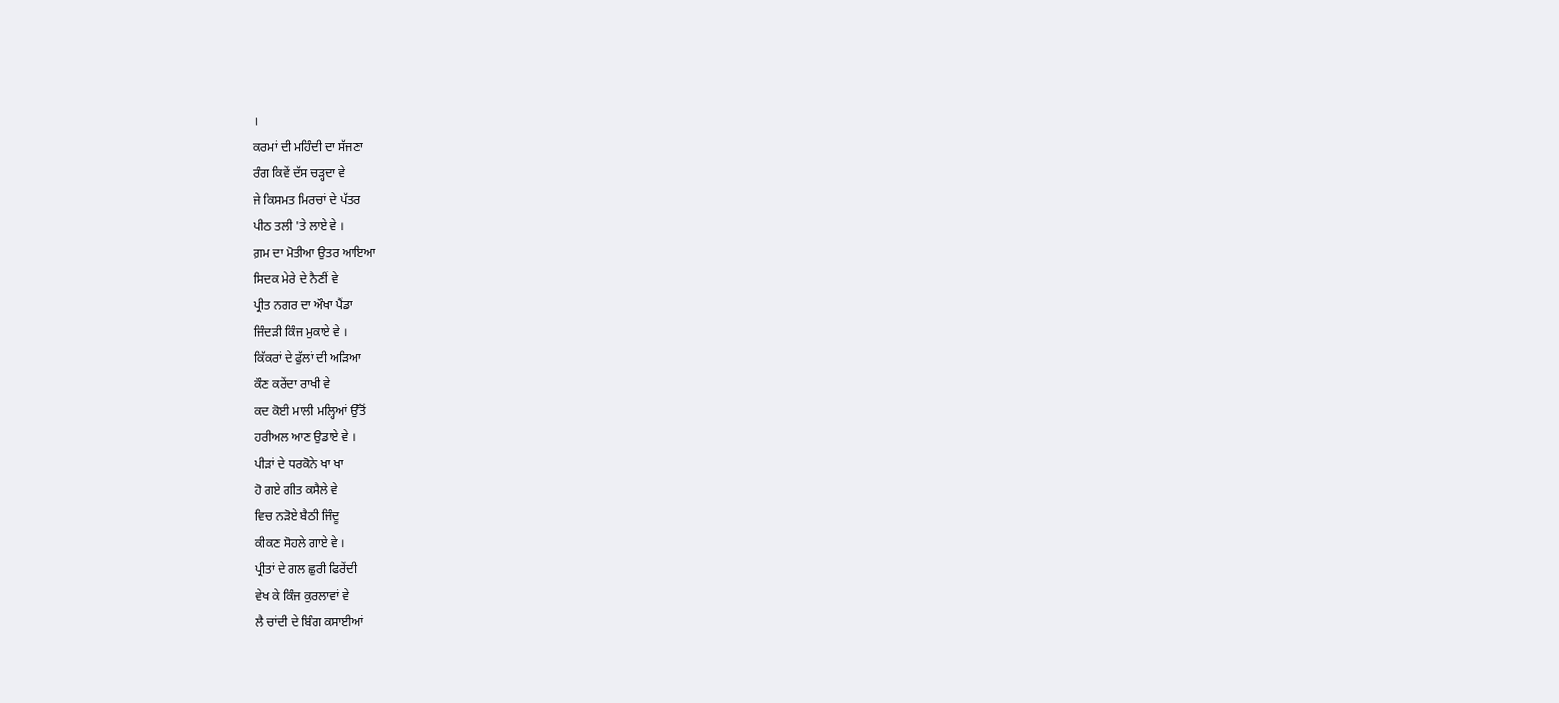।
ਕਰਮਾਂ ਦੀ ਮਹਿੰਦੀ ਦਾ ਸੱਜਣਾ
ਰੰਗ ਕਿਵੇਂ ਦੱਸ ਚੜ੍ਹਦਾ ਵੇ
ਜੇ ਕਿਸਮਤ ਮਿਰਚਾਂ ਦੇ ਪੱਤਰ
ਪੀਠ ਤਲੀ 'ਤੇ ਲਾਏ ਵੇ ।
ਗ਼ਮ ਦਾ ਮੋਤੀਆ ਉਤਰ ਆਇਆ
ਸਿਦਕ ਮੇਰੇ ਦੇ ਨੈਣੀਂ ਵੇ
ਪ੍ਰੀਤ ਨਗਰ ਦਾ ਔਖਾ ਪੈਂਡਾ
ਜਿੰਦੜੀ ਕਿੰਜ ਮੁਕਾਏ ਵੇ ।
ਕਿੱਕਰਾਂ ਦੇ ਫੁੱਲਾਂ ਦੀ ਅੜਿਆ
ਕੌਣ ਕਰੇਂਦਾ ਰਾਖੀ ਵੇ
ਕਦ ਕੋਈ ਮਾਲੀ ਮਲ੍ਹਿਆਂ ਉੱਤੋਂ
ਹਰੀਅਲ ਆਣ ਉਡਾਏ ਵੇ ।
ਪੀੜਾਂ ਦੇ ਧਰਕੋਨੇ ਖਾ ਖਾ
ਹੋ ਗਏ ਗੀਤ ਕਸੈਲੇ ਵੇ
ਵਿਚ ਨੜੋਏ ਬੈਠੀ ਜਿੰਦੂ
ਕੀਕਣ ਸੋਹਲੇ ਗਾਏ ਵੇ ।
ਪ੍ਰੀਤਾਂ ਦੇ ਗਲ ਛੁਰੀ ਫਿਰੇਂਦੀ
ਵੇਖ ਕੇ ਕਿੰਜ ਕੁਰਲਾਵਾਂ ਵੇ
ਲੈ ਚਾਂਦੀ ਦੇ ਬਿੰਗ ਕਸਾਈਆਂ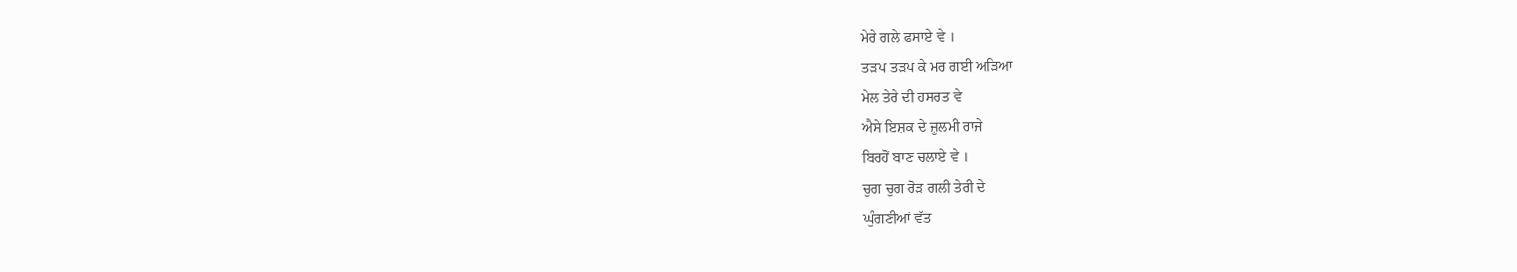ਮੇਰੇ ਗਲੇ ਫਸਾਏ ਵੇ ।
ਤੜਪ ਤੜਪ ਕੇ ਮਰ ਗਈ ਅੜਿਆ
ਮੇਲ ਤੇਰੇ ਦੀ ਹਸਰਤ ਵੇ
ਐਸੇ ਇਸ਼ਕ ਦੇ ਜ਼ੁਲਮੀ ਰਾਜੇ
ਬਿਰਹੋਂ ਬਾਣ ਚਲਾਏ ਵੇ ।
ਚੁਗ ਚੁਗ ਰੋੜ ਗਲੀ ਤੇਰੀ ਦੇ
ਘੁੰਗਣੀਆਂ ਵੱਤ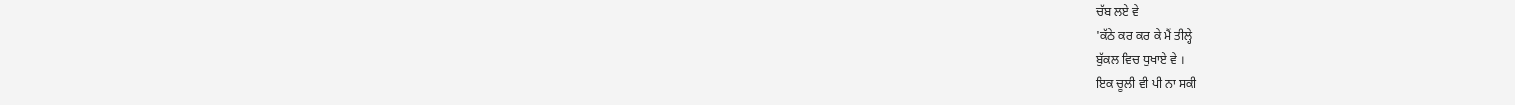ਚੱਬ ਲਏ ਵੇ
'ਕੱਠੇ ਕਰ ਕਰ ਕੇ ਮੈਂ ਤੀਲ੍ਹੇ
ਬੁੱਕਲ ਵਿਚ ਧੁਖਾਏ ਵੇ ।
ਇਕ ਚੂਲੀ ਵੀ ਪੀ ਨਾ ਸਕੀ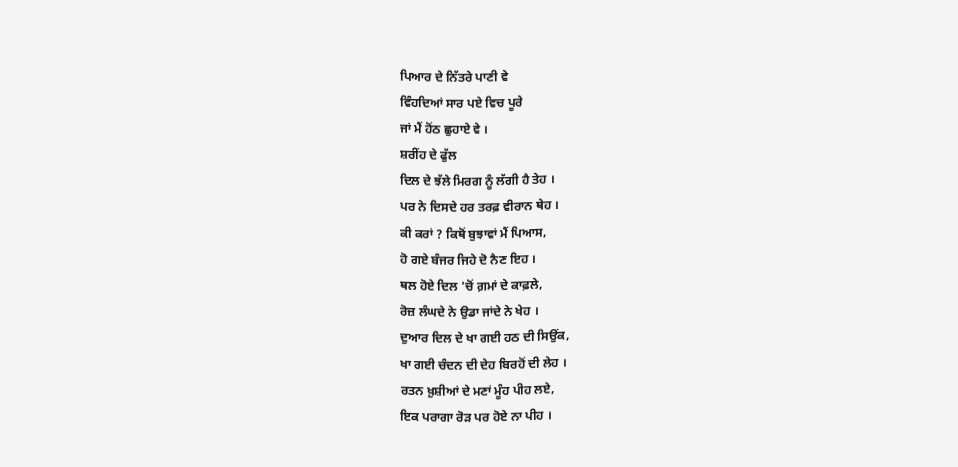ਪਿਆਰ ਦੇ ਨਿੱਤਰੇ ਪਾਣੀ ਵੇ
ਵਿੰਹਦਿਆਂ ਸਾਰ ਪਏ ਵਿਚ ਪੂਰੇ
ਜਾਂ ਮੈਂ ਹੋਂਠ ਛੁਹਾਏ ਵੇ ।
ਸ਼ਰੀਂਹ ਦੇ ਫੁੱਲ
ਦਿਲ ਦੇ ਝੱਲੇ ਮਿਰਗ ਨੂੰ ਲੱਗੀ ਹੈ ਤੇਹ ।
ਪਰ ਨੇ ਦਿਸਦੇ ਹਰ ਤਰਫ਼ ਵੀਰਾਨ ਥੇਹ ।
ਕੀ ਕਰਾਂ ? ਕਿਥੋਂ ਬੁਝਾਵਾਂ ਮੈਂ ਪਿਆਸ,
ਹੋ ਗਏ ਬੰਜਰ ਜਿਹੇ ਦੋ ਨੈਣ ਇਹ ।
ਥਲ ਹੋਏ ਦਿਲ 'ਚੋਂ ਗ਼ਮਾਂ ਦੇ ਕਾਫ਼ਲੇ,
ਰੋਜ਼ ਲੰਘਦੇ ਨੇ ਉਡਾ ਜਾਂਦੇ ਨੇ ਖੇਹ ।
ਦੁਆਰ ਦਿਲ ਦੇ ਖਾ ਗਈ ਹਠ ਦੀ ਸਿਉਂਕ,
ਖਾ ਗਈ ਚੰਦਨ ਦੀ ਦੇਹ ਬਿਰਹੋਂ ਦੀ ਲੇਹ ।
ਰਤਨ ਖ਼ੁਸ਼ੀਆਂ ਦੇ ਮਣਾਂ ਮੂੰਹ ਪੀਹ ਲਏ,
ਇਕ ਪਰਾਗਾ ਰੋੜ ਪਰ ਹੋਏ ਨਾ ਪੀਹ ।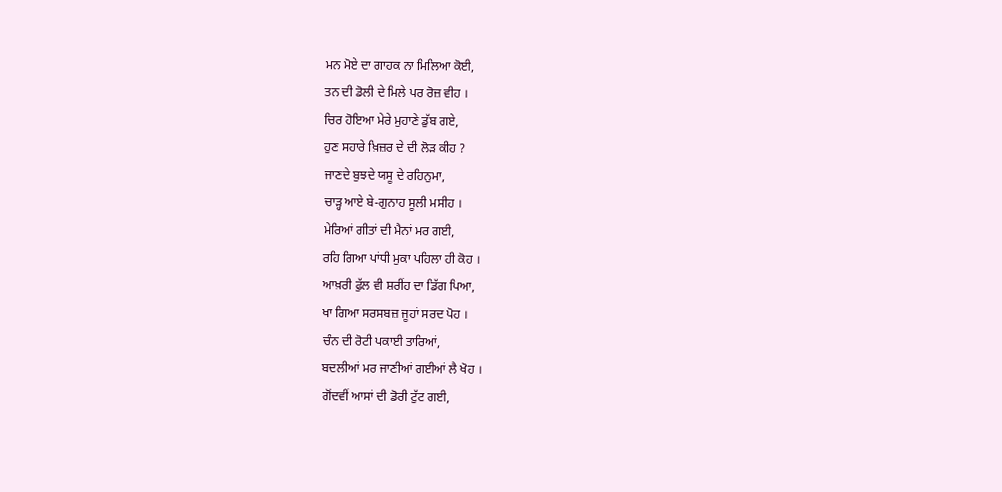ਮਨ ਮੋਏ ਦਾ ਗਾਹਕ ਨਾ ਮਿਲਿਆ ਕੋਈ,
ਤਨ ਦੀ ਡੋਲੀ ਦੇ ਮਿਲੇ ਪਰ ਰੋਜ਼ ਵੀਹ ।
ਚਿਰ ਹੋਇਆ ਮੇਰੇ ਮੁਹਾਣੇ ਡੁੱਬ ਗਏ,
ਹੁਣ ਸਹਾਰੇ ਖ਼ਿਜ਼ਰ ਦੇ ਦੀ ਲੋੜ ਕੀਹ ?
ਜਾਣਦੇ ਬੁਝਦੇ ਯਸੂ ਦੇ ਰਹਿਨੁਮਾ,
ਚਾੜ੍ਹ ਆਏ ਬੇ-ਗੁਨਾਹ ਸੂਲੀ ਮਸੀਹ ।
ਮੇਰਿਆਂ ਗੀਤਾਂ ਦੀ ਮੈਨਾਂ ਮਰ ਗਈ,
ਰਹਿ ਗਿਆ ਪਾਂਧੀ ਮੁਕਾ ਪਹਿਲਾ ਹੀ ਕੋਹ ।
ਆਖ਼ਰੀ ਫੁੱਲ ਵੀ ਸ਼ਰੀਂਹ ਦਾ ਡਿੱਗ ਪਿਆ,
ਖਾ ਗਿਆ ਸਰਸਬਜ਼ ਜੂਹਾਂ ਸਰਦ ਪੋਹ ।
ਚੰਨ ਦੀ ਰੋਟੀ ਪਕਾਈ ਤਾਰਿਆਂ,
ਬਦਲੀਆਂ ਮਰ ਜਾਣੀਆਂ ਗਈਆਂ ਲੈ ਖੋਹ ।
ਗੋਂਦਵੀਂ ਆਸਾਂ ਦੀ ਡੋਰੀ ਟੁੱਟ ਗਈ,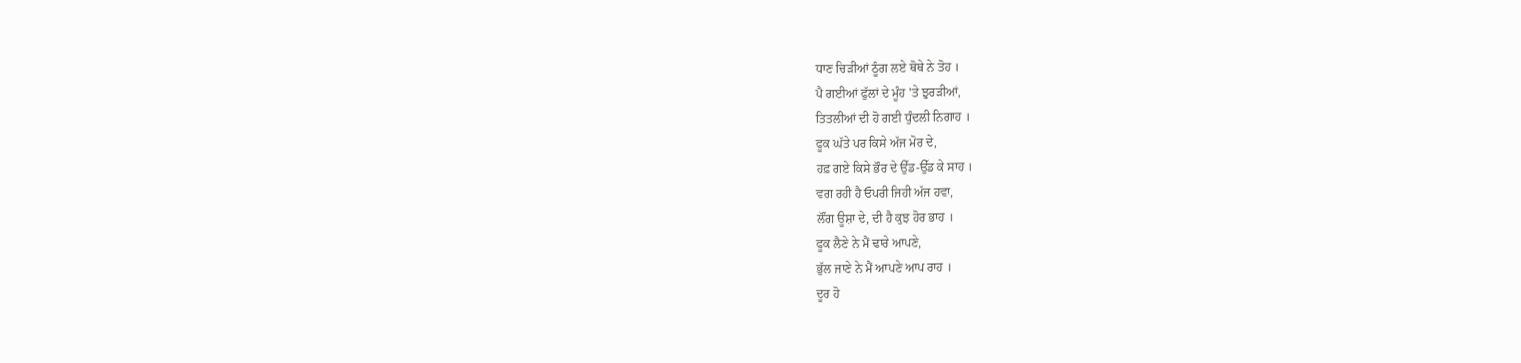ਧਾਣ ਚਿੜੀਆਂ ਠੂੰਗ ਲਏ ਥੋਥੇ ਨੇ ਤੋਹ ।
ਪੈ ਗਈਆਂ ਫੁੱਲਾਂ ਦੇ ਮੂੰਹ 'ਤੇ ਝੁਰੜੀਆਂ,
ਤਿਤਲੀਆਂ ਦੀ ਹੋ ਗਈ ਧੁੰਦਲੀ ਨਿਗਾਹ ।
ਫੂਕ ਘੱਤੇ ਪਰ ਕਿਸੇ ਅੱਜ ਮੋਰ ਦੇ,
ਹਫ਼ ਗਏ ਕਿਸੇ ਭੌਰ ਦੇ ਉੱਡ-ਉੱਡ ਕੇ ਸਾਹ ।
ਵਗ ਰਹੀ ਹੈ ਓਪਰੀ ਜਿਹੀ ਅੱਜ ਹਵਾ,
ਲੌਂਗ ਊਸ਼ਾ ਦੇ, ਦੀ ਹੈ ਕੁਝ ਹੋਰ ਭਾਹ ।
ਫੂਕ ਲੈਣੇ ਨੇ ਮੈਂ ਢਾਰੇ ਆਪਣੇ,
ਭੁੱਲ ਜਾਣੇ ਨੇ ਮੈਂ ਆਪਣੇ ਆਪ ਰਾਹ ।
ਦੂਰ ਹੋ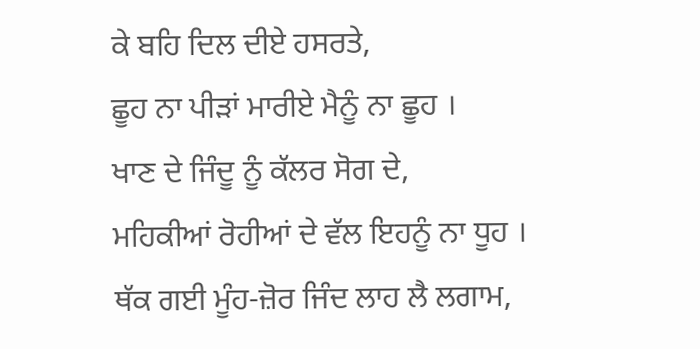ਕੇ ਬਹਿ ਦਿਲ ਦੀਏ ਹਸਰਤੇ,
ਛੂਹ ਨਾ ਪੀੜਾਂ ਮਾਰੀਏ ਮੈਨੂੰ ਨਾ ਛੂਹ ।
ਖਾਣ ਦੇ ਜਿੰਦੂ ਨੂੰ ਕੱਲਰ ਸੋਗ ਦੇ,
ਮਹਿਕੀਆਂ ਰੋਹੀਆਂ ਦੇ ਵੱਲ ਇਹਨੂੰ ਨਾ ਧੂਹ ।
ਥੱਕ ਗਈ ਮੂੰਹ-ਜ਼ੋਰ ਜਿੰਦ ਲਾਹ ਲੈ ਲਗਾਮ,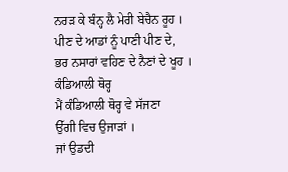ਨਰੜ ਕੇ ਬੰਨ੍ਹ ਲੈ ਮੇਰੀ ਬੇਚੈਨ ਰੂਹ ।
ਪੀਣ ਦੇ ਆਡਾਂ ਨੂੰ ਪਾਣੀ ਪੀਣ ਦੇ,
ਭਰ ਨਸਾਰਾਂ ਵਹਿਣ ਦੇ ਨੈਣਾਂ ਦੇ ਖੂਹ ।
ਕੰਡਿਆਲੀ ਥੋਰ੍ਹ
ਮੈਂ ਕੰਡਿਆਲੀ ਥੋਰ੍ਹ ਵੇ ਸੱਜਣਾ
ਉੱਗੀ ਵਿਚ ਉਜਾੜਾਂ ।
ਜਾਂ ਉਡਦੀ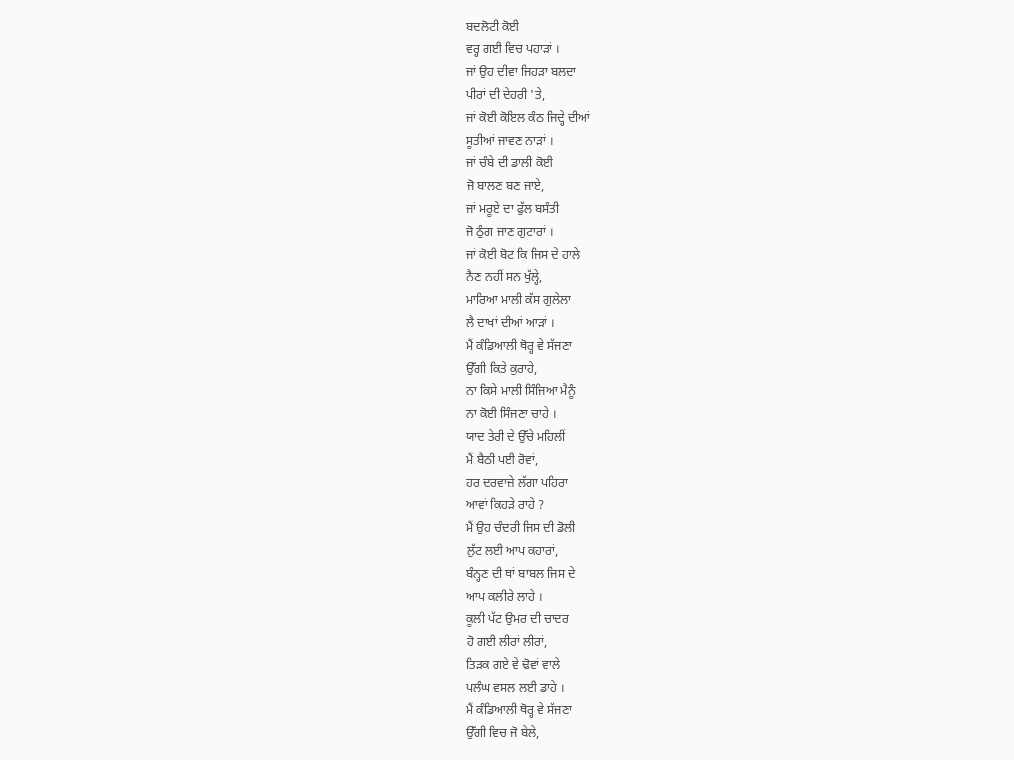ਬਦਲੋਟੀ ਕੋਈ
ਵਰ੍ਹ ਗਈ ਵਿਚ ਪਹਾੜਾਂ ।
ਜਾਂ ਉਹ ਦੀਵਾ ਜਿਹੜਾ ਬਲਦਾ
ਪੀਰਾਂ ਦੀ ਦੇਹਰੀ 'ਤੇ,
ਜਾਂ ਕੋਈ ਕੋਇਲ ਕੰਠ ਜਿਦ੍ਹੇ ਦੀਆਂ
ਸੂਤੀਆਂ ਜਾਵਣ ਨਾੜਾਂ ।
ਜਾਂ ਚੰਬੇ ਦੀ ਡਾਲੀ ਕੋਈ
ਜੋ ਬਾਲਣ ਬਣ ਜਾਏ,
ਜਾਂ ਮਰੂਏ ਦਾ ਫੁੱਲ ਬਸੰਤੀ
ਜੋ ਠੁੰਗ ਜਾਣ ਗੁਟਾਰਾਂ ।
ਜਾਂ ਕੋਈ ਬੋਟ ਕਿ ਜਿਸ ਦੇ ਹਾਲੇ
ਨੈਣ ਨਹੀਂ ਸਨ ਖੁੱਲ੍ਹੇ,
ਮਾਰਿਆ ਮਾਲੀ ਕੱਸ ਗੁਲੇਲਾ
ਲੈ ਦਾਖਾਂ ਦੀਆਂ ਆੜਾਂ ।
ਮੈਂ ਕੰਡਿਆਲੀ ਥੋਰ੍ਹ ਵੇ ਸੱਜਣਾ
ਉੱਗੀ ਕਿਤੇ ਕੁਰਾਹੇ,
ਨਾ ਕਿਸੇ ਮਾਲੀ ਸਿੰਜਿਆ ਮੈਨੂੰ
ਨਾ ਕੋਈ ਸਿੰਜਣਾ ਚਾਹੇ ।
ਯਾਦ ਤੇਰੀ ਦੇ ਉੱਚੇ ਮਹਿਲੀਂ
ਮੈਂ ਬੈਠੀ ਪਈ ਰੋਵਾਂ,
ਹਰ ਦਰਵਾਜ਼ੇ ਲੱਗਾ ਪਹਿਰਾ
ਆਵਾਂ ਕਿਹੜੇ ਰਾਹੇ ?
ਮੈਂ ਉਹ ਚੰਦਰੀ ਜਿਸ ਦੀ ਡੋਲੀ
ਲੁੱਟ ਲਈ ਆਪ ਕਹਾਰਾਂ,
ਬੰਨ੍ਹਣ ਦੀ ਥਾਂ ਬਾਬਲ ਜਿਸ ਦੇ
ਆਪ ਕਲੀਰੇ ਲਾਹੇ ।
ਕੂਲੀ ਪੱਟ ਉਮਰ ਦੀ ਚਾਦਰ
ਹੋ ਗਈ ਲੀਰਾਂ ਲੀਰਾਂ,
ਤਿੜਕ ਗਏ ਵੇ ਢੋਵਾਂ ਵਾਲੇ
ਪਲੰਘ ਵਸਲ ਲਈ ਡਾਹੇ ।
ਮੈਂ ਕੰਡਿਆਲੀ ਥੋਰ੍ਹ ਵੇ ਸੱਜਣਾ
ਉੱਗੀ ਵਿਚ ਜੋ ਬੇਲੇ,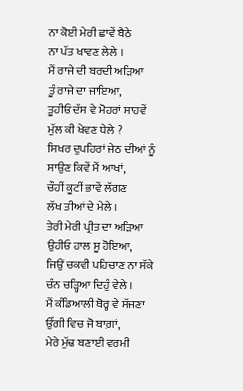ਨਾ ਕੋਈ ਮੇਰੀ ਛਾਵੇਂ ਬੈਠੇ
ਨਾ ਪੱਤ ਖਾਵਣ ਲੇਲੇ ।
ਮੈਂ ਰਾਜੇ ਦੀ ਬਰਦੀ ਅੜਿਆ
ਤੂੰ ਰਾਜੇ ਦਾ ਜਾਇਆ,
ਤੂਹੀਓਂ ਦੱਸ ਵੇ ਮੋਹਰਾਂ ਸਾਹਵੇਂ
ਮੁੱਲ ਕੀ ਖੇਵਣ ਧੇਲੇ ?
ਸਿਖਰ ਦੁਪਹਿਰਾਂ ਜੇਠ ਦੀਆਂ ਨੂੰ
ਸਾਉਣ ਕਿਵੇਂ ਮੈਂ ਆਖਾਂ,
ਚੌਹੀਂ ਕੂਟੀਂ ਭਾਵੇਂ ਲੱਗਣ
ਲੱਖ ਤੀਆਂ ਦੇ ਮੇਲੇ ।
ਤੇਰੀ ਮੇਰੀ ਪ੍ਰੀਤ ਦਾ ਅੜਿਆ
ਉਹੀਓ ਹਾਲ ਸੂ ਹੋਇਆ,
ਜਿਉਂ ਚਕਵੀ ਪਹਿਚਾਣ ਨਾ ਸੱਕੇ
ਚੰਨ ਚੜ੍ਹਿਆ ਦਿਹੁੰ ਵੇਲੇ ।
ਮੈਂ ਕੰਡਿਆਲੀ ਥੋਰ੍ਹ ਵੇ ਸੱਜਣਾ
ਉੱਗੀ ਵਿਚ ਜੋ ਬਾਗ਼ਾਂ,
ਮੇਰੇ ਮੁੱਢ ਬਣਾਈ ਵਰਮੀ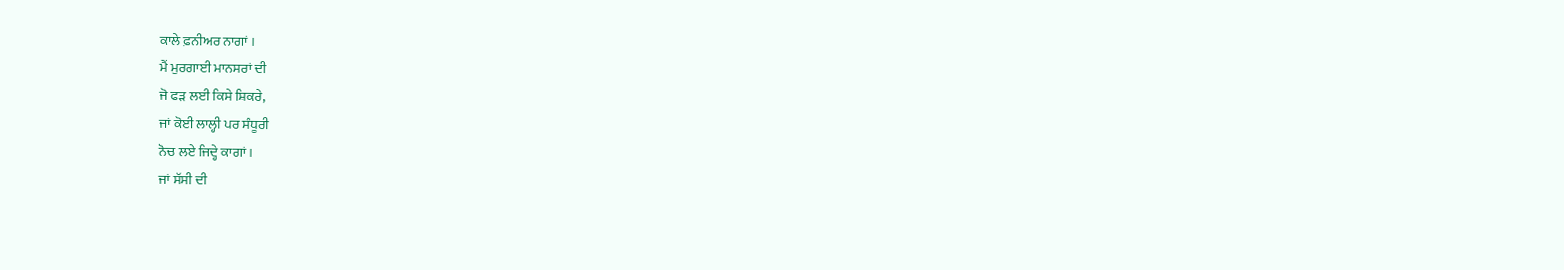ਕਾਲੇ ਫ਼ਨੀਅਰ ਨਾਗਾਂ ।
ਮੈਂ ਮੁਰਗਾਈ ਮਾਨਸਰਾਂ ਦੀ
ਜੋ ਫੜ ਲਈ ਕਿਸੇ ਸ਼ਿਕਰੇ,
ਜਾਂ ਕੋਈ ਲਾਲ੍ਹੀ ਪਰ ਸੰਧੂਰੀ
ਨੋਚ ਲਏ ਜਿਦ੍ਹੇ ਕਾਗਾਂ ।
ਜਾਂ ਸੱਸੀ ਦੀ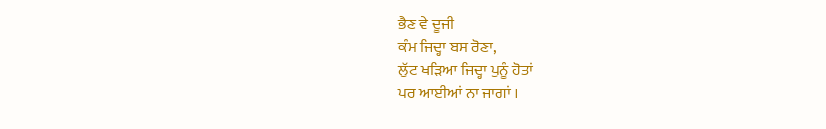ਭੈਣ ਵੇ ਦੂਜੀ
ਕੰਮ ਜਿਦ੍ਹਾ ਬਸ ਰੋਣਾ,
ਲੁੱਟ ਖੜਿਆ ਜਿਦ੍ਹਾ ਪੁਨੂੰ ਹੋਤਾਂ
ਪਰ ਆਈਆਂ ਨਾ ਜਾਗਾਂ ।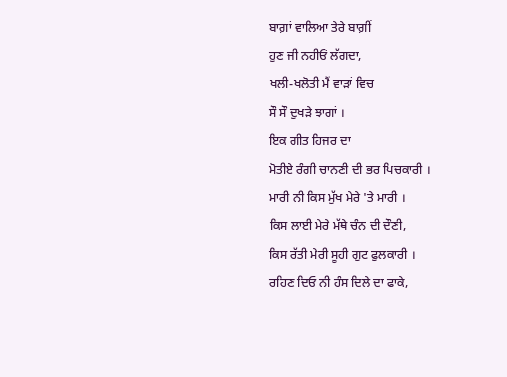ਬਾਗ਼ਾਂ ਵਾਲਿਆ ਤੇਰੇ ਬਾਗ਼ੀਂ
ਹੁਣ ਜੀ ਨਹੀਓਂ ਲੱਗਦਾ,
ਖਲੀ-ਖਲੋਤੀ ਮੈਂ ਵਾੜਾਂ ਵਿਚ
ਸੌ ਸੌ ਦੁਖੜੇ ਝਾਗਾਂ ।
ਇਕ ਗੀਤ ਹਿਜਰ ਦਾ
ਮੋਤੀਏ ਰੰਗੀ ਚਾਨਣੀ ਦੀ ਭਰ ਪਿਚਕਾਰੀ ।
ਮਾਰੀ ਨੀ ਕਿਸ ਮੁੱਖ ਮੇਰੇ 'ਤੇ ਮਾਰੀ ।
ਕਿਸ ਲਾਈ ਮੇਰੇ ਮੱਥੇ ਚੰਨ ਦੀ ਦੌਣੀ,
ਕਿਸ ਰੱਤੀ ਮੇਰੀ ਸੂਹੀ ਗੁਟ ਫੁਲਕਾਰੀ ।
ਰਹਿਣ ਦਿਓ ਨੀ ਹੰਸ ਦਿਲੇ ਦਾ ਫਾਕੇ,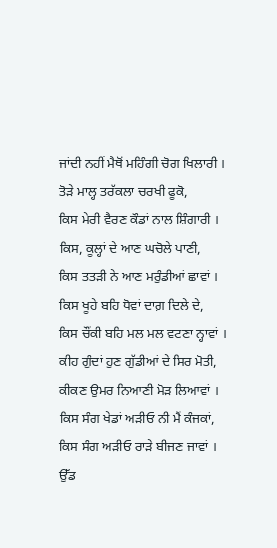ਜਾਂਦੀ ਨਹੀਂ ਮੈਥੋਂ ਮਹਿੰਗੀ ਚੋਗ ਖਿਲਾਰੀ ।
ਤੋੜੇ ਮਾਲ੍ਹ ਤਰੱਕਲਾ ਚਰਖੀ ਫੂਕੋ,
ਕਿਸ ਮੇਰੀ ਵੈਰਣ ਕੌਡਾਂ ਨਾਲ ਸ਼ਿੰਗਾਰੀ ।
ਕਿਸ, ਕੂਲ੍ਹਾਂ ਦੇ ਆਣ ਘਚੋਲੇ ਪਾਣੀ,
ਕਿਸ ਤਤੜੀ ਨੇ ਆਣ ਮਰੁੰਡੀਆਂ ਛਾਵਾਂ ।
ਕਿਸ ਖੂਹੇ ਬਹਿ ਧੋਵਾਂ ਦਾਗ਼ ਦਿਲੇ ਦੇ,
ਕਿਸ ਚੌਂਕੀ ਬਹਿ ਮਲ ਮਲ ਵਟਣਾ ਨ੍ਹਾਵਾਂ ।
ਕੀਹ ਗੁੰਦਾਂ ਹੁਣ ਗੁੱਡੀਆਂ ਦੇ ਸਿਰ ਮੋਤੀ,
ਕੀਕਣ ਉਮਰ ਨਿਆਣੀ ਮੋੜ ਲਿਆਵਾਂ ।
ਕਿਸ ਸੰਗ ਖੇਡਾਂ ਅੜੀਓ ਨੀ ਮੈਂ ਕੰਜਕਾਂ,
ਕਿਸ ਸੰਗ ਅੜੀਓ ਰਾੜੇ ਬੀਜਣ ਜਾਵਾਂ ।
ਉੱਡ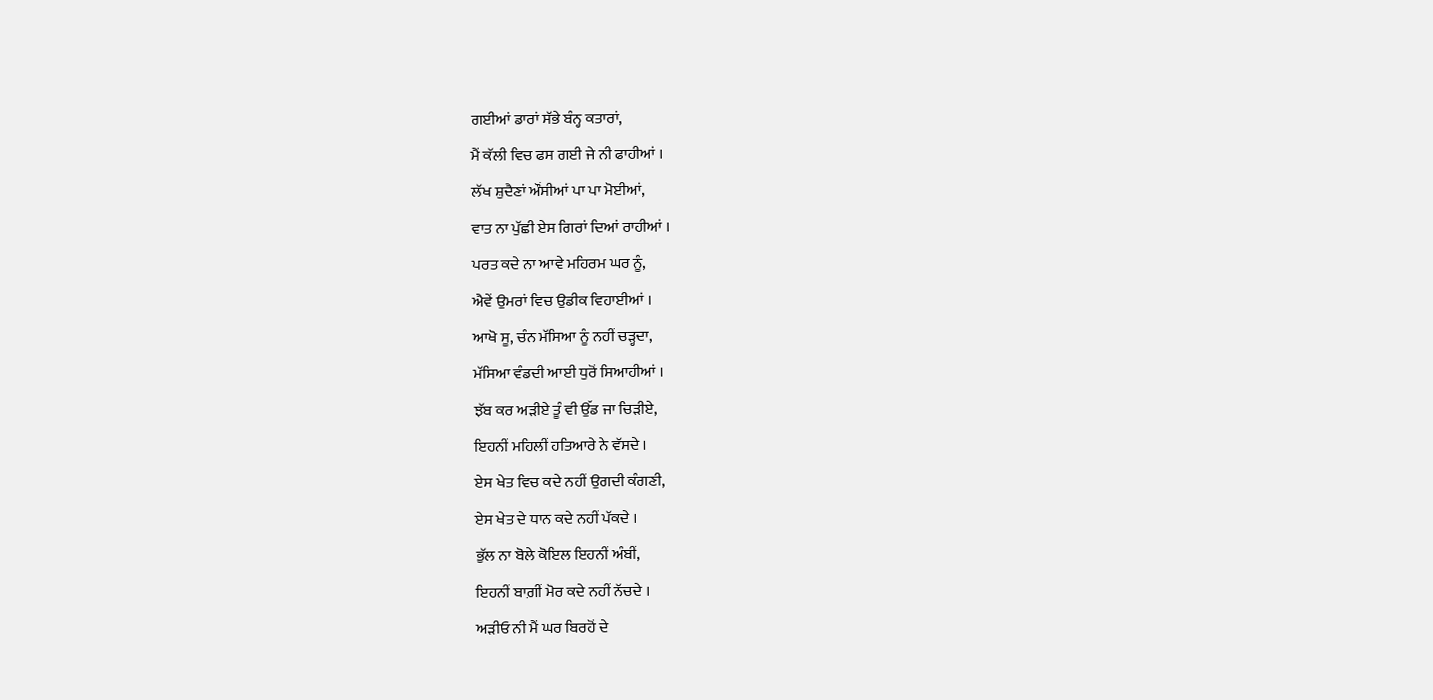ਗਈਆਂ ਡਾਰਾਂ ਸੱਭੇ ਬੰਨ੍ਹ ਕਤਾਰਾਂ,
ਮੈਂ ਕੱਲੀ ਵਿਚ ਫਸ ਗਈ ਜੇ ਨੀ ਫਾਹੀਆਂ ।
ਲੱਖ ਸ਼ੁਦੈਣਾਂ ਔਂਸੀਆਂ ਪਾ ਪਾ ਮੋਈਆਂ,
ਵਾਤ ਨਾ ਪੁੱਛੀ ਏਸ ਗਿਰਾਂ ਦਿਆਂ ਰਾਹੀਆਂ ।
ਪਰਤ ਕਦੇ ਨਾ ਆਵੇ ਮਹਿਰਮ ਘਰ ਨੂੰ,
ਐਵੇਂ ਉਮਰਾਂ ਵਿਚ ਉਡੀਕ ਵਿਹਾਈਆਂ ।
ਆਖੋ ਸੂ, ਚੰਨ ਮੱਸਿਆ ਨੂੰ ਨਹੀਂ ਚੜ੍ਹਦਾ,
ਮੱਸਿਆ ਵੰਡਦੀ ਆਈ ਧੁਰੋਂ ਸਿਆਹੀਆਂ ।
ਝੱਬ ਕਰ ਅੜੀਏ ਤੂੰ ਵੀ ਉੱਡ ਜਾ ਚਿੜੀਏ,
ਇਹਨੀਂ ਮਹਿਲੀਂ ਹਤਿਆਰੇ ਨੇ ਵੱਸਦੇ ।
ਏਸ ਖੇਤ ਵਿਚ ਕਦੇ ਨਹੀਂ ਉਗਦੀ ਕੰਗਣੀ,
ਏਸ ਖੇਤ ਦੇ ਧਾਨ ਕਦੇ ਨਹੀਂ ਪੱਕਦੇ ।
ਭੁੱਲ ਨਾ ਬੋਲੇ ਕੋਇਲ ਇਹਨੀਂ ਅੰਬੀਂ,
ਇਹਨੀਂ ਬਾਗ਼ੀਂ ਮੋਰ ਕਦੇ ਨਹੀਂ ਨੱਚਦੇ ।
ਅੜੀਓ ਨੀ ਮੈਂ ਘਰ ਬਿਰਹੋਂ ਦੇ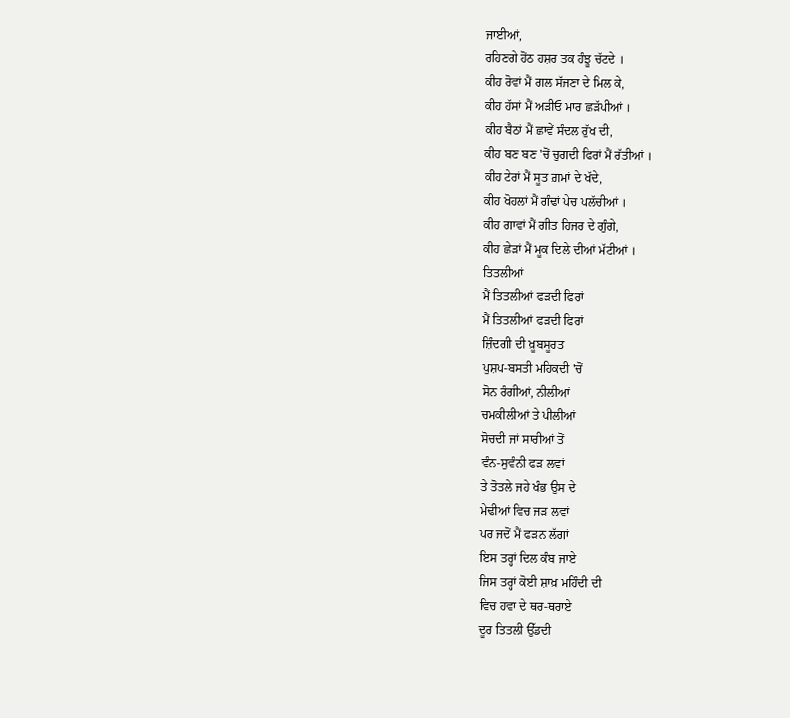ਜਾਈਆਂ,
ਰਹਿਣਗੇ ਹੋਂਠ ਹਸ਼ਰ ਤਕ ਹੰਝੂ ਚੱਟਦੇ ।
ਕੀਹ ਰੋਵਾਂ ਮੈਂ ਗਲ ਸੱਜਣਾ ਦੇ ਮਿਲ ਕੇ,
ਕੀਹ ਹੱਸਾਂ ਮੈਂ ਅੜੀਓ ਮਾਰ ਛੜੱਪੀਆਂ ।
ਕੀਹ ਬੈਠਾਂ ਮੈਂ ਛਾਵੇਂ ਸੰਦਲ ਰੁੱਖ ਦੀ,
ਕੀਹ ਬਣ ਬਣ 'ਚੋਂ ਚੁਗਦੀ ਫਿਰਾਂ ਮੈਂ ਰੱਤੀਆਂ ।
ਕੀਹ ਟੇਰਾਂ ਮੈਂ ਸੂਤ ਗ਼ਮਾਂ ਦੇ ਖੱਦੇ,
ਕੀਹ ਖੋਹਲਾਂ ਮੈਂ ਗੰਢਾਂ ਪੇਚ ਪਲੱਚੀਆਂ ।
ਕੀਹ ਗਾਵਾਂ ਮੈਂ ਗੀਤ ਹਿਜਰ ਦੇ ਗੁੰਗੇ,
ਕੀਹ ਛੇੜਾਂ ਮੈਂ ਮੂਕ ਦਿਲੇ ਦੀਆਂ ਮੱਟੀਆਂ ।
ਤਿਤਲੀਆਂ
ਮੈਂ ਤਿਤਲੀਆਂ ਫੜਦੀ ਫਿਰਾਂ
ਮੈਂ ਤਿਤਲੀਆਂ ਫੜਦੀ ਫਿਰਾਂ
ਜ਼ਿੰਦਗੀ ਦੀ ਖ਼ੂਬਸੂਰਤ
ਪੁਸ਼ਪ-ਬਸਤੀ ਮਹਿਕਦੀ 'ਚੋਂ
ਸੋਨ ਰੰਗੀਆਂ, ਨੀਲੀਆਂ
ਚਮਕੀਲੀਆਂ ਤੇ ਪੀਲੀਆਂ
ਸੋਚਦੀ ਜਾਂ ਸਾਰੀਆਂ ਤੋਂ
ਵੰਨ-ਸੁਵੰਨੀ ਫੜ ਲਵਾਂ
ਤੇ ਤੋਤਲੇ ਜਹੇ ਖੰਭ ਉਸ ਦੇ
ਮੇਢੀਆਂ ਵਿਚ ਜੜ ਲਵਾਂ
ਪਰ ਜਦੋਂ ਮੈਂ ਫੜਨ ਲੱਗਾਂ
ਇਸ ਤਰ੍ਹਾਂ ਦਿਲ ਕੰਬ ਜਾਏ
ਜਿਸ ਤਰ੍ਹਾਂ ਕੋਈ ਸ਼ਾਖ਼ ਮਹਿੰਦੀ ਦੀ
ਵਿਚ ਹਵਾ ਦੇ ਥਰ-ਥਰਾਏ
ਦੂਰ ਤਿਤਲੀ ਉੱਡਦੀ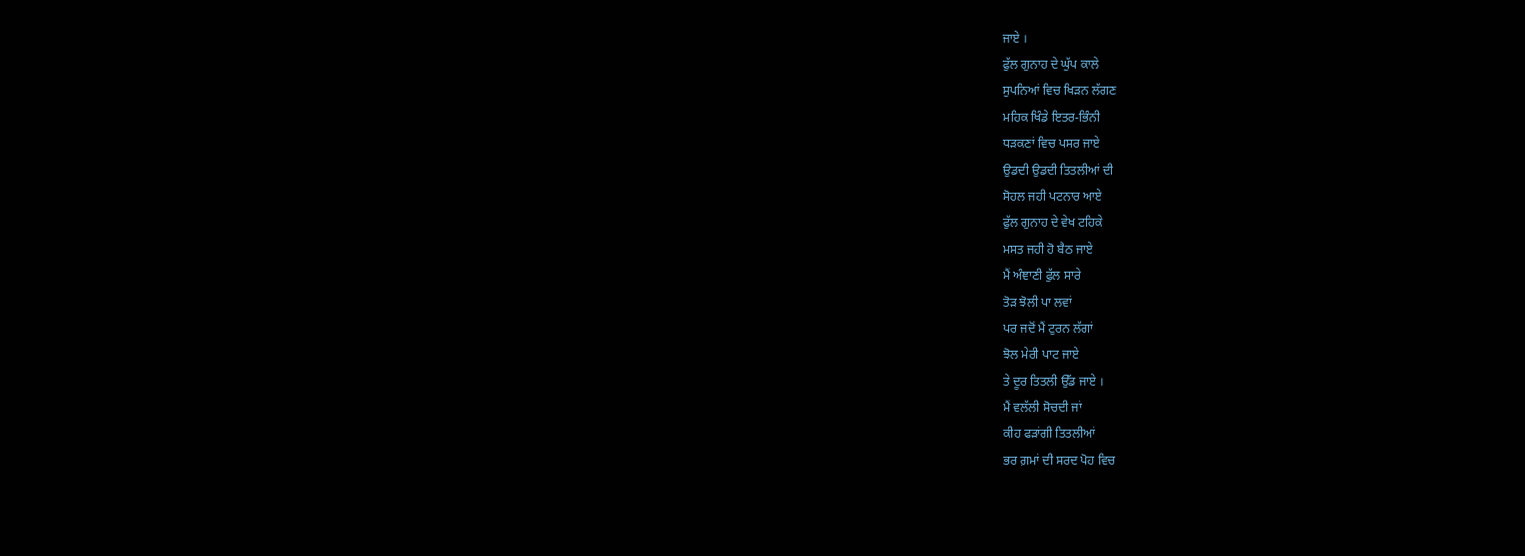ਜਾਏ ।
ਫੁੱਲ ਗੁਨਾਹ ਦੇ ਘੁੱਪ ਕਾਲੇ
ਸੁਪਨਿਆਂ ਵਿਚ ਖਿੜਨ ਲੱਗਣ
ਮਹਿਕ ਖਿੰਡੇ ਇਤਰ-ਭਿੰਨੀ
ਧੜਕਣਾਂ ਵਿਚ ਪਸਰ ਜਾਏ
ਉਡਦੀ ਉਡਦੀ ਤਿਤਲੀਆਂ ਦੀ
ਸੋਹਲ ਜਹੀ ਪਟਨਾਰ ਆਏ
ਫੁੱਲ ਗੁਨਾਹ ਦੇ ਵੇਖ ਟਹਿਕੇ
ਮਸਤ ਜਹੀ ਹੋ ਬੈਠ ਜਾਏ
ਮੈਂ ਅੰਞਾਣੀ ਫੁੱਲ ਸਾਰੇ
ਤੋੜ ਝੋਲੀ ਪਾ ਲਵਾਂ
ਪਰ ਜਦੋਂ ਮੈਂ ਟੁਰਨ ਲੱਗਾਂ
ਝੋਲ ਮੇਰੀ ਪਾਟ ਜਾਏ
ਤੇ ਦੂਰ ਤਿਤਲੀ ਉੱਡ ਜਾਏ ।
ਮੈਂ ਵਲੱਲੀ ਸੋਚਦੀ ਜਾਂ
ਕੀਹ ਫੜਾਂਗੀ ਤਿਤਲੀਆਂ
ਭਰ ਗ਼ਮਾਂ ਦੀ ਸਰਦ ਪੋਹ ਵਿਚ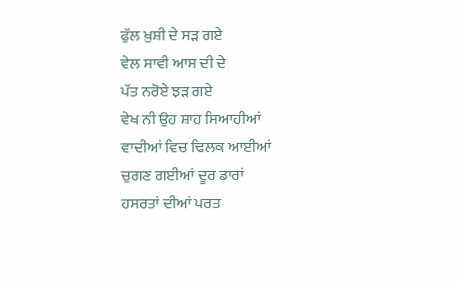ਫੁੱਲ ਖ਼ੁਸ਼ੀ ਦੇ ਸੜ ਗਏ
ਵੇਲ ਸਾਵੀ ਆਸ ਦੀ ਦੇ
ਪੱਤ ਨਰੋਏ ਝੜ ਗਏ
ਵੇਖ ਨੀ ਉਹ ਸ਼ਾਹ ਸਿਆਹੀਆਂ
ਵਾਦੀਆਂ ਵਿਚ ਢਿਲਕ ਆਈਆਂ
ਚੁਗਣ ਗਈਆਂ ਦੂਰ ਡਾਰਾਂ
ਹਸਰਤਾਂ ਦੀਆਂ ਪਰਤ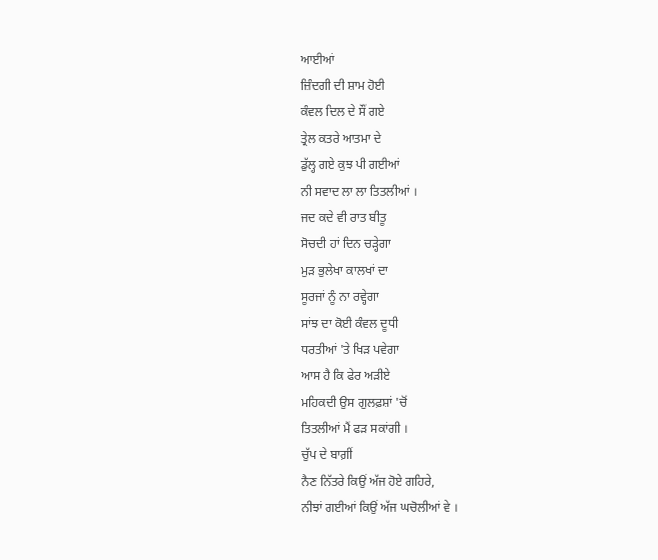ਆਈਆਂ
ਜ਼ਿੰਦਗੀ ਦੀ ਸ਼ਾਮ ਹੋਈ
ਕੰਵਲ ਦਿਲ ਦੇ ਸੌਂ ਗਏ
ਤ੍ਰੇਲ ਕਤਰੇ ਆਤਮਾ ਦੇ
ਡੁੱਲ੍ਹ ਗਏ ਕੁਝ ਪੀ ਗਈਆਂ
ਨੀ ਸਵਾਦ ਲਾ ਲਾ ਤਿਤਲੀਆਂ ।
ਜਦ ਕਦੇ ਵੀ ਰਾਤ ਬੀਤੂ
ਸੋਚਦੀ ਹਾਂ ਦਿਨ ਚੜ੍ਹੇਗਾ
ਮੁੜ ਭੁਲੇਖਾ ਕਾਲਖਾਂ ਦਾ
ਸੂਰਜਾਂ ਨੂੰ ਨਾ ਰਵ੍ਹੇਗਾ
ਸਾਂਝ ਦਾ ਕੋਈ ਕੰਵਲ ਦੂਧੀ
ਧਰਤੀਆਂ 'ਤੇ ਖਿੜ ਪਵੇਗਾ
ਆਸ ਹੈ ਕਿ ਫੇਰ ਅੜੀਏ
ਮਹਿਕਦੀ ਉਸ ਗੁਲਫ਼ਸ਼ਾਂ 'ਚੋਂ
ਤਿਤਲੀਆਂ ਮੈਂ ਫੜ ਸਕਾਂਗੀ ।
ਚੁੱਪ ਦੇ ਬਾਗ਼ੀਂ
ਨੈਣ ਨਿੱਤਰੇ ਕਿਉਂ ਅੱਜ ਹੋਏ ਗਹਿਰੇ,
ਨੀਝਾਂ ਗਈਆਂ ਕਿਉਂ ਅੱਜ ਘਚੋਲੀਆਂ ਵੇ ।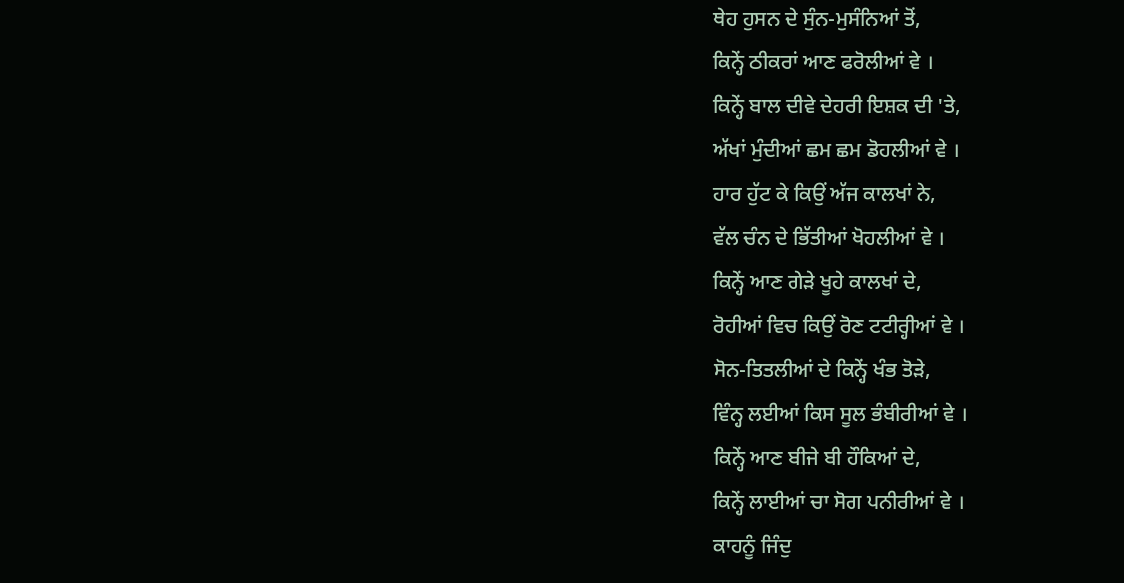ਥੇਹ ਹੁਸਨ ਦੇ ਸੁੰਨ-ਮੁਸੰਨਿਆਂ ਤੋਂ,
ਕਿਨ੍ਹੇਂ ਠੀਕਰਾਂ ਆਣ ਫਰੋਲੀਆਂ ਵੇ ।
ਕਿਨ੍ਹੇਂ ਬਾਲ ਦੀਵੇ ਦੇਹਰੀ ਇਸ਼ਕ ਦੀ 'ਤੇ,
ਅੱਖਾਂ ਮੁੰਦੀਆਂ ਛਮ ਛਮ ਡੋਹਲੀਆਂ ਵੇ ।
ਹਾਰ ਹੁੱਟ ਕੇ ਕਿਉਂ ਅੱਜ ਕਾਲਖਾਂ ਨੇ,
ਵੱਲ ਚੰਨ ਦੇ ਭਿੱਤੀਆਂ ਖੋਹਲੀਆਂ ਵੇ ।
ਕਿਨ੍ਹੇਂ ਆਣ ਗੇੜੇ ਖੂਹੇ ਕਾਲਖਾਂ ਦੇ,
ਰੋਹੀਆਂ ਵਿਚ ਕਿਉਂ ਰੋਣ ਟਟੀਰ੍ਹੀਆਂ ਵੇ ।
ਸੋਨ-ਤਿਤਲੀਆਂ ਦੇ ਕਿਨ੍ਹੇਂ ਖੰਭ ਤੋੜੇ,
ਵਿੰਨ੍ਹ ਲਈਆਂ ਕਿਸ ਸੂਲ ਭੰਬੀਰੀਆਂ ਵੇ ।
ਕਿਨ੍ਹੇਂ ਆਣ ਬੀਜੇ ਬੀ ਹੌਕਿਆਂ ਦੇ,
ਕਿਨ੍ਹੇਂ ਲਾਈਆਂ ਚਾ ਸੋਗ ਪਨੀਰੀਆਂ ਵੇ ।
ਕਾਹਨੂੰ ਜਿੰਦੁ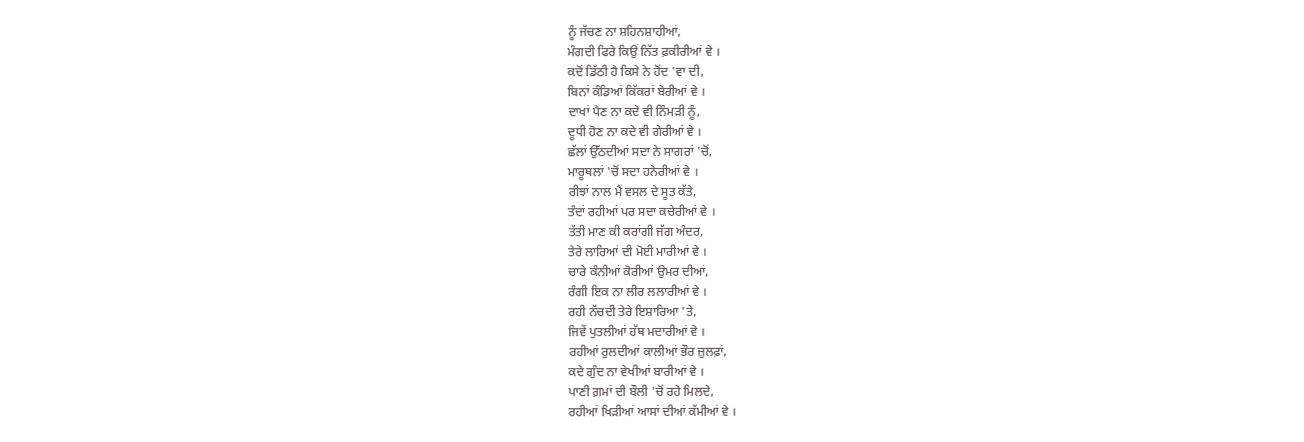ਨੂੰ ਜੱਚਣ ਨਾ ਸ਼ਹਿਨਸ਼ਾਹੀਆਂ,
ਮੰਗਦੀ ਫਿਰੇ ਕਿਉਂ ਨਿੱਤ ਫ਼ਕੀਰੀਆਂ ਵੇ ।
ਕਦੋਂ ਡਿੱਠੀ ਹੈ ਕਿਸੇ ਨੇ ਹੋਂਦ 'ਵਾ ਦੀ,
ਬਿਨਾਂ ਕੰਡਿਆਂ ਕਿੱਕਰਾਂ ਬੇਰੀਆਂ ਵੇ ।
ਦਾਖਾਂ ਪੈਣ ਨਾ ਕਦੇ ਵੀ ਨਿੰਮੜੀ ਨੂੰ,
ਦੂਧੀ ਹੋਣ ਨਾ ਕਦੇ ਵੀ ਗੇਰੀਆਂ ਵੇ ।
ਛੱਲਾਂ ਉੱਠਦੀਆਂ ਸਦਾ ਨੇ ਸਾਗਰਾਂ 'ਚੋਂ,
ਮਾਰੂਥਲਾਂ 'ਚੋਂ ਸਦਾ ਹਨੇਰੀਆਂ ਵੇ ।
ਰੀਝਾਂ ਨਾਲ ਮੈਂ ਵਸਲ ਦੇ ਸੂਤ ਕੱਤੇ,
ਤੰਦਾਂ ਰਹੀਆਂ ਪਰ ਸਦਾ ਕਚੇਰੀਆਂ ਵੇ ।
ਤੱਤੀ ਮਾਣ ਕੀ ਕਰਾਂਗੀ ਜੱਗ ਅੰਦਰ,
ਤੇਰੇ ਲਾਰਿਆਂ ਦੀ ਮੋਈ ਮਾਰੀਆਂ ਵੇ ।
ਚਾਰੇ ਕੰਨੀਆਂ ਕੋਰੀਆਂ ਉਮਰ ਦੀਆਂ,
ਰੰਗੀ ਇਕ ਨਾ ਲੀਰ ਲਲਾਰੀਆਂ ਵੇ ।
ਰਹੀ ਨੱਚਦੀ ਤੇਰੇ ਇਸ਼ਾਰਿਆ 'ਤੇ,
ਜਿਵੇਂ ਪੁਤਲੀਆਂ ਹੱਥ ਮਦਾਰੀਆਂ ਵੇ ।
ਰਹੀਆਂ ਰੁਲਦੀਆਂ ਕਾਲੀਆਂ ਭੌਰ ਜ਼ੁਲਫ਼ਾਂ,
ਕਦੇ ਗੁੰਦ ਨਾ ਵੇਖੀਆਂ ਬਾਰੀਆਂ ਵੇ ।
ਪਾਣੀ ਗ਼ਮਾਂ ਦੀ ਬੌਲੀ 'ਚੋਂ ਰਹੇ ਮਿਲਦੇ,
ਰਹੀਆਂ ਖਿੜੀਆਂ ਆਸਾਂ ਦੀਆਂ ਕੱਮੀਆਂ ਵੇ ।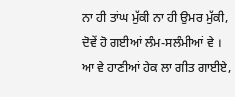ਨਾ ਹੀ ਤਾਂਘ ਮੁੱਕੀ ਨਾ ਹੀ ਉਮਰ ਮੁੱਕੀ,
ਦੋਵੇਂ ਹੋ ਗਈਆਂ ਲੰਮ-ਸਲੰਮੀਆਂ ਵੇ ।
ਆ ਵੇ ਹਾਣੀਆਂ ਹੇਕ ਲਾ ਗੀਤ ਗਾਈਏ,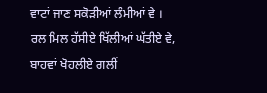ਵਾਟਾਂ ਜਾਣ ਸਕੋੜੀਆਂ ਲੰਮੀਆਂ ਵੇ ।
ਰਲ ਮਿਲ ਹੱਸੀਏ ਖਿੱਲੀਆਂ ਘੱਤੀਏ ਵੇ,
ਬਾਹਵਾਂ ਖੋਹਲੀਏ ਗਲੀਂ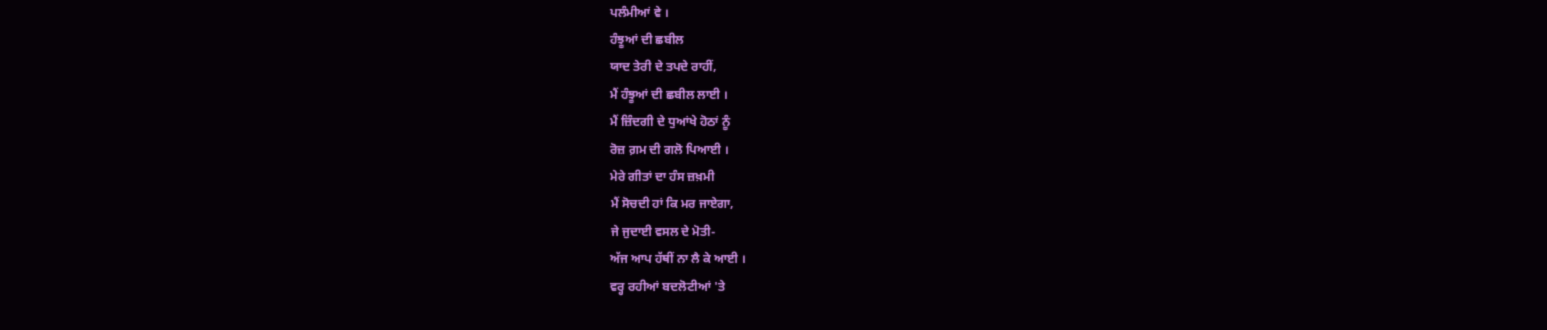ਪਲੰਮੀਆਂ ਵੇ ।
ਹੰਝੂਆਂ ਦੀ ਛਬੀਲ
ਯਾਦ ਤੇਰੀ ਦੇ ਤਪਦੇ ਰਾਹੀਂ,
ਮੈਂ ਹੰਝੂਆਂ ਦੀ ਛਬੀਲ ਲਾਈ ।
ਮੈਂ ਜ਼ਿੰਦਗੀ ਦੇ ਧੁਆਂਖੇ ਹੋਠਾਂ ਨੂੰ
ਰੋਜ਼ ਗ਼ਮ ਦੀ ਗਲੋ ਪਿਆਈ ।
ਮੇਰੇ ਗੀਤਾਂ ਦਾ ਹੰਸ ਜ਼ਖ਼ਮੀ
ਮੈਂ ਸੋਚਦੀ ਹਾਂ ਕਿ ਮਰ ਜਾਏਗਾ,
ਜੇ ਜੁਦਾਈ ਵਸਲ ਦੇ ਮੋਤੀ-
ਅੱਜ ਆਪ ਹੱਥੀਂ ਨਾ ਲੈ ਕੇ ਆਈ ।
ਵਰ੍ਹ ਰਹੀਆਂ ਬਦਲੋਟੀਆਂ 'ਤੇ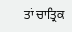ਤਾਂ ਚਾਤ੍ਰਿਕ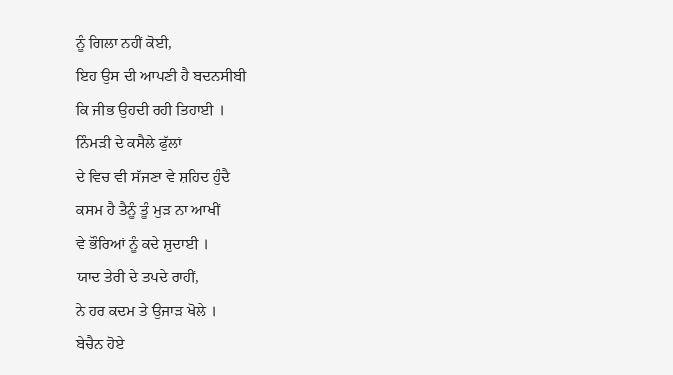ਨੂੰ ਗਿਲਾ ਨਹੀਂ ਕੋਈ,
ਇਹ ਉਸ ਦੀ ਆਪਣੀ ਹੈ ਬਦਨਸੀਬੀ
ਕਿ ਜੀਭ ਉਹਦੀ ਰਹੀ ਤਿਹਾਈ ।
ਨਿੰਮੜੀ ਦੇ ਕਸੈਲੇ ਫੁੱਲਾਂ
ਦੇ ਵਿਚ ਵੀ ਸੱਜਣਾ ਵੇ ਸ਼ਹਿਦ ਹੁੰਦੈ
ਕਸਮ ਹੈ ਤੈਨੂੰ ਤੂੰ ਮੁੜ ਨਾ ਆਖੀਂ
ਵੇ ਭੌਰਿਆਂ ਨੂੰ ਕਦੇ ਸ਼ੁਦਾਈ ।
ਯਾਦ ਤੇਰੀ ਦੇ ਤਪਦੇ ਰਾਹੀਂ,
ਨੇ ਹਰ ਕਦਮ ਤੇ ਉਜਾੜ ਖੋਲੇ ।
ਬੇਚੈਨ ਹੋਏ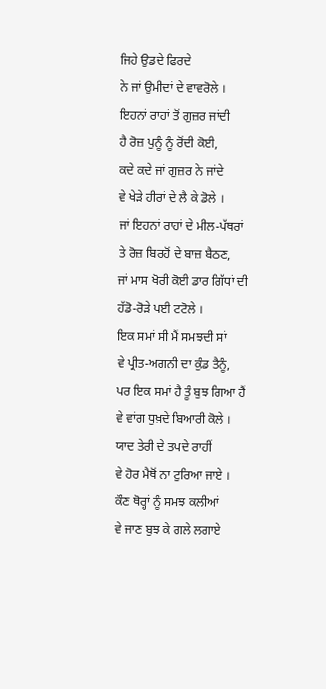ਜਿਹੇ ਉਡਦੇ ਫਿਰਦੇ
ਨੇ ਜਾਂ ਉਮੀਦਾਂ ਦੇ ਵਾਵਰੋਲੇ ।
ਇਹਨਾਂ ਰਾਹਾਂ ਤੋਂ ਗੁਜ਼ਰ ਜਾਂਦੀ
ਹੈ ਰੋਜ਼ ਪੁਨੂੰ ਨੂੰ ਰੋਂਦੀ ਕੋਈ,
ਕਦੇ ਕਦੇ ਜਾਂ ਗੁਜ਼ਰ ਨੇ ਜਾਂਦੇ
ਵੇ ਖੇੜੇ ਹੀਰਾਂ ਦੇ ਲੈ ਕੇ ਡੋਲੇ ।
ਜਾਂ ਇਹਨਾਂ ਰਾਹਾਂ ਦੇ ਮੀਲ-ਪੱਥਰਾਂ
ਤੇ ਰੋਜ਼ ਬਿਰਹੋਂ ਦੇ ਬਾਜ਼ ਬੈਠਣ,
ਜਾਂ ਮਾਸ ਖੋਰੀ ਕੋਈ ਡਾਰ ਗਿੱਧਾਂ ਦੀ
ਹੱਡੋ-ਰੋੜੇ ਪਈ ਟਟੋਲੇ ।
ਇਕ ਸਮਾਂ ਸੀ ਮੈਂ ਸਮਝਦੀ ਸਾਂ
ਵੇ ਪ੍ਰੀਤ-ਅਗਨੀ ਦਾ ਕੁੰਡ ਤੈਨੂੰ,
ਪਰ ਇਕ ਸਮਾਂ ਹੈ ਤੂੰ ਬੁਝ ਗਿਆ ਹੈਂ
ਵੇ ਵਾਂਗ ਧੁਖ਼ਦੇ ਬਿਆਰੀ ਕੋਲੇ ।
ਯਾਦ ਤੇਰੀ ਦੇ ਤਪਦੇ ਰਾਹੀਂ
ਵੇ ਹੋਰ ਮੈਥੋਂ ਨਾ ਟੁਰਿਆ ਜਾਏ ।
ਕੌਣ ਥੋਰ੍ਹਾਂ ਨੂੰ ਸਮਝ ਕਲੀਆਂ
ਵੇ ਜਾਣ ਬੁਝ ਕੇ ਗਲੇ ਲਗਾਏ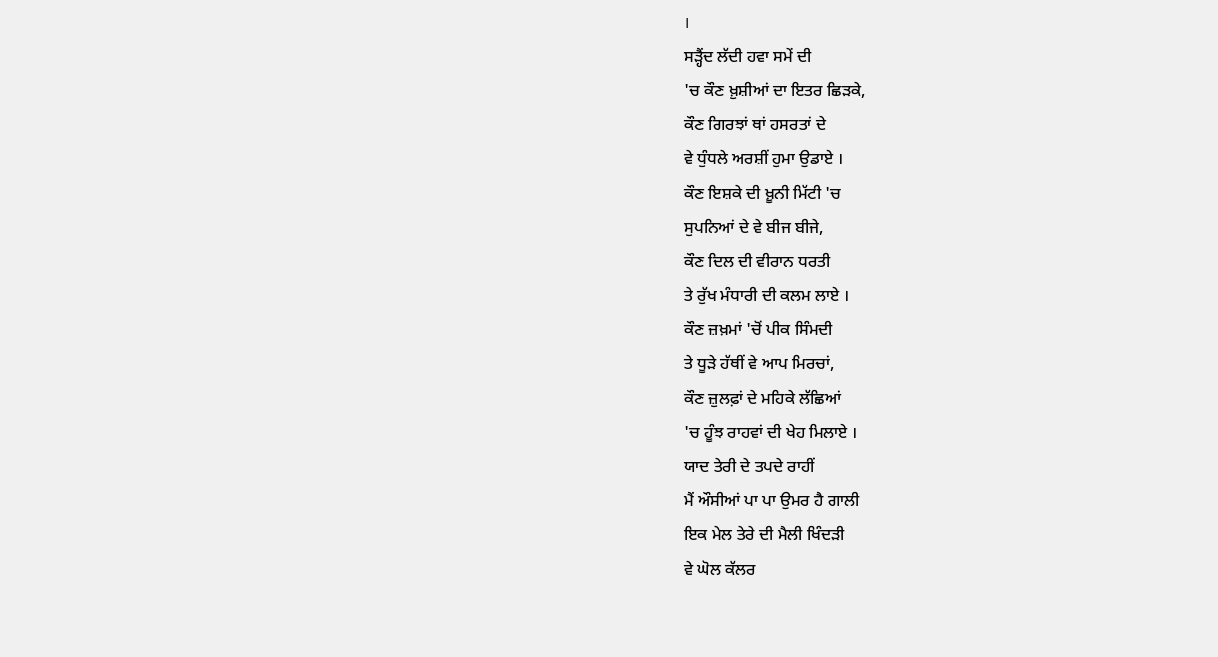।
ਸੜ੍ਹੈਂਦ ਲੱਦੀ ਹਵਾ ਸਮੇਂ ਦੀ
'ਚ ਕੌਣ ਖ਼ੁਸ਼ੀਆਂ ਦਾ ਇਤਰ ਛਿੜਕੇ,
ਕੌਣ ਗਿਰਝਾਂ ਥਾਂ ਹਸਰਤਾਂ ਦੇ
ਵੇ ਧੁੰਧਲੇ ਅਰਸ਼ੀਂ ਹੁਮਾ ਉਡਾਏ ।
ਕੌਣ ਇਸ਼ਕੇ ਦੀ ਖ਼ੂਨੀ ਮਿੱਟੀ 'ਚ
ਸੁਪਨਿਆਂ ਦੇ ਵੇ ਬੀਜ ਬੀਜੇ,
ਕੌਣ ਦਿਲ ਦੀ ਵੀਰਾਨ ਧਰਤੀ
ਤੇ ਰੁੱਖ ਮੰਧਾਰੀ ਦੀ ਕਲਮ ਲਾਏ ।
ਕੌਣ ਜ਼ਖ਼ਮਾਂ 'ਚੋਂ ਪੀਕ ਸਿੰਮਦੀ
ਤੇ ਧੂੜੇ ਹੱਥੀਂ ਵੇ ਆਪ ਮਿਰਚਾਂ,
ਕੌਣ ਜ਼ੁਲਫ਼ਾਂ ਦੇ ਮਹਿਕੇ ਲੱਛਿਆਂ
'ਚ ਹੂੰਝ ਰਾਹਵਾਂ ਦੀ ਖੇਹ ਮਿਲਾਏ ।
ਯਾਦ ਤੇਰੀ ਦੇ ਤਪਦੇ ਰਾਹੀਂ
ਮੈਂ ਔਸੀਆਂ ਪਾ ਪਾ ਉਮਰ ਹੈ ਗਾਲੀ
ਇਕ ਮੇਲ ਤੇਰੇ ਦੀ ਮੈਲੀ ਖਿੰਦੜੀ
ਵੇ ਘੋਲ ਕੱਲਰ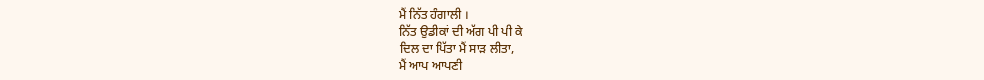ਮੈਂ ਨਿੱਤ ਹੰਗਾਲੀ ।
ਨਿੱਤ ਉਡੀਕਾਂ ਦੀ ਅੱਗ ਪੀ ਪੀ ਕੇ
ਦਿਲ ਦਾ ਪਿੱਤਾ ਮੈਂ ਸਾੜ ਲੀਤਾ,
ਮੈਂ ਆਪ ਆਪਣੀ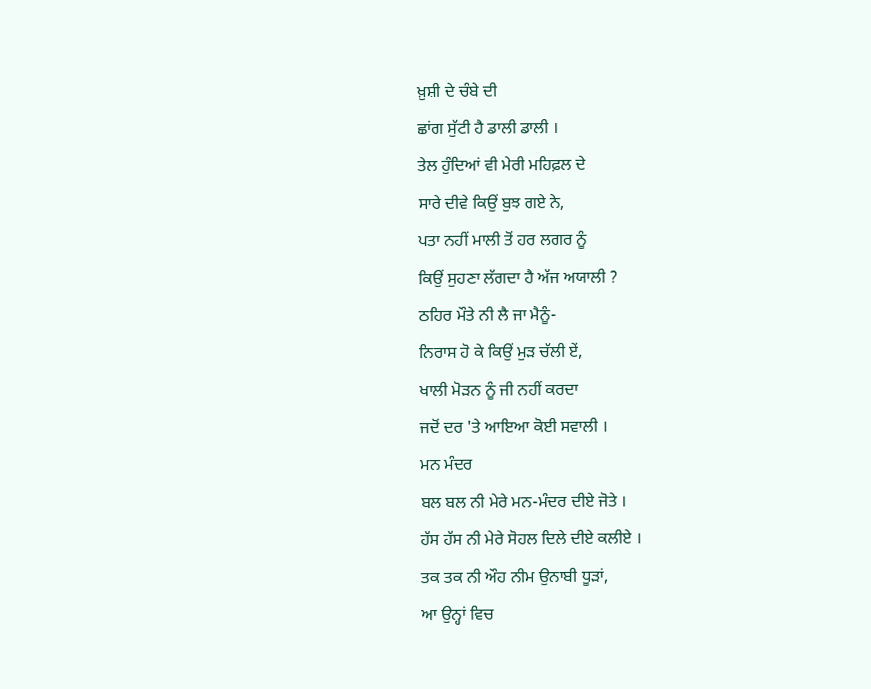ਖ਼ੁਸ਼ੀ ਦੇ ਚੰਬੇ ਦੀ
ਛਾਂਗ ਸੁੱਟੀ ਹੈ ਡਾਲੀ ਡਾਲੀ ।
ਤੇਲ ਹੁੰਦਿਆਂ ਵੀ ਮੇਰੀ ਮਹਿਫ਼ਲ ਦੇ
ਸਾਰੇ ਦੀਵੇ ਕਿਉਂ ਬੁਝ ਗਏ ਨੇ,
ਪਤਾ ਨਹੀਂ ਮਾਲੀ ਤੋਂ ਹਰ ਲਗਰ ਨੂੰ
ਕਿਉਂ ਸੁਹਣਾ ਲੱਗਦਾ ਹੈ ਅੱਜ ਅਯਾਲੀ ?
ਠਹਿਰ ਮੌਤੇ ਨੀ ਲੈ ਜਾ ਮੈਨੂੰ-
ਨਿਰਾਸ ਹੋ ਕੇ ਕਿਉਂ ਮੁੜ ਚੱਲੀ ਏਂ,
ਖਾਲੀ ਮੋੜਨ ਨੂੰ ਜੀ ਨਹੀਂ ਕਰਦਾ
ਜਦੋਂ ਦਰ 'ਤੇ ਆਇਆ ਕੋਈ ਸਵਾਲੀ ।
ਮਨ ਮੰਦਰ
ਬਲ ਬਲ ਨੀ ਮੇਰੇ ਮਨ-ਮੰਦਰ ਦੀਏ ਜੋਤੇ ।
ਹੱਸ ਹੱਸ ਨੀ ਮੇਰੇ ਸੋਹਲ ਦਿਲੇ ਦੀਏ ਕਲੀਏ ।
ਤਕ ਤਕ ਨੀ ਔਹ ਨੀਮ ਉਨਾਬੀ ਧੂੜਾਂ,
ਆ ਉਨ੍ਹਾਂ ਵਿਚ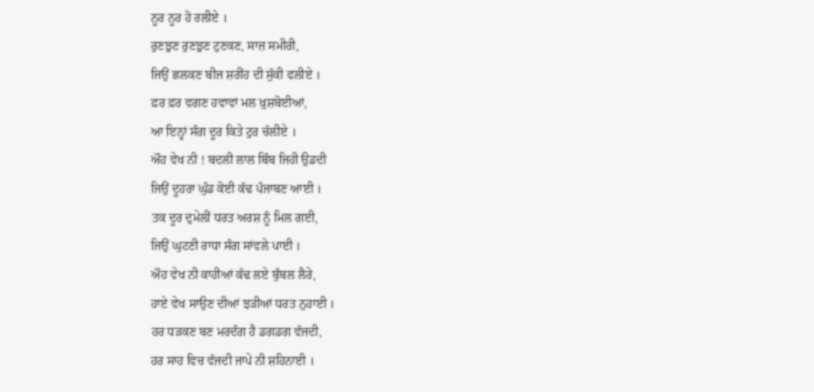ਨੂਰ ਨੂਰ ਹੋ ਰਲੀਏ ।
ਰੁਣਝੁਣ ਰੁਣਝੁਣ ਟੁਣਕਣ, ਸਾਜ਼ ਸਮੀਰੀ,
ਜਿਉਂ ਛਲਕਣ ਬੀਜ ਸ਼ਰੀਂਹ ਦੀ ਸੁੱਕੀ ਫਲੀਏ ।
ਫ਼ਰ ਫ਼ਰ ਵਗਣ ਹਵਾਵਾਂ ਮਲ ਖ਼ੁਸ਼ਬੋਈਆਂ,
ਆ ਇਨ੍ਹਾਂ ਸੰਗ ਦੂਰ ਕਿਤੇ ਟੁਰ ਚੱਲੀਏ ।
ਔਹ ਵੇਖ ਨੀ ! ਬਦਲੀ ਲਾਲ ਬਿੰਬ ਜਿਹੀ ਉਡਦੀ
ਜਿਉਂ ਦੂਹਰਾ ਘੁੰਡ ਕੋਈ ਕੱਢ ਪੰਜਾਬਣ ਆਈ ।
ਤਕ ਦੂਰ ਦੁਮੇਲੀਂ ਧਰਤ ਅਰਸ਼ ਨੂੰ ਮਿਲ ਗਈ,
ਜਿਉਂ ਘੁਟਣੀ ਰਾਧਾ ਸੰਗ ਸਾਂਵਲੇ ਪਾਈ ।
ਔਹ ਵੇਖ ਨੀ ਕਾਹੀਆਂ ਕੱਢ ਲਏ ਬੁੰਬਲ ਲੈਰੇ,
ਹਾਏ ਵੇਖ ਸਾਉਣ ਦੀਆਂ ਝੜੀਆਂ ਧਰਤ ਨੁਹਾਈ ।
ਹਰ ਧੜਕਣ ਬਣ ਮਰਦੰਗ ਹੈ ਡਗਡਗ ਵੱਜਦੀ,
ਹਰ ਸਾਹ ਵਿਚ ਵੱਜਦੀ ਜਾਪੇ ਨੀ ਸ਼ਹਿਨਾਈ ।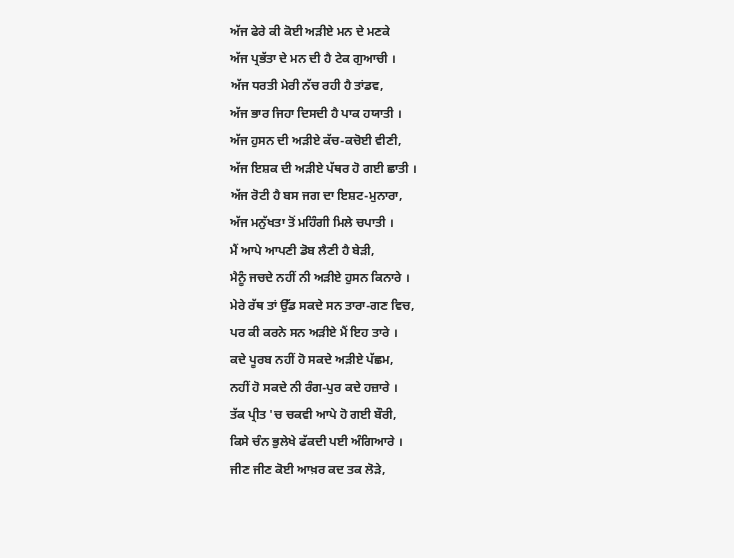ਅੱਜ ਫੇਰੇ ਕੀ ਕੋਈ ਅੜੀਏ ਮਨ ਦੇ ਮਣਕੇ
ਅੱਜ ਪ੍ਰਭੱਤਾ ਦੇ ਮਨ ਦੀ ਹੈ ਟੇਕ ਗੁਆਚੀ ।
ਅੱਜ ਧਰਤੀ ਮੇਰੀ ਨੱਚ ਰਹੀ ਹੈ ਤਾਂਡਵ,
ਅੱਜ ਭਾਰ ਜਿਹਾ ਦਿਸਦੀ ਹੈ ਪਾਕ ਹਯਾਤੀ ।
ਅੱਜ ਹੁਸਨ ਦੀ ਅੜੀਏ ਕੱਚ-ਕਚੋਈ ਵੀਣੀ,
ਅੱਜ ਇਸ਼ਕ ਦੀ ਅੜੀਏ ਪੱਥਰ ਹੋ ਗਈ ਛਾਤੀ ।
ਅੱਜ ਰੋਟੀ ਹੈ ਬਸ ਜਗ ਦਾ ਇਸ਼ਟ-ਮੁਨਾਰਾ,
ਅੱਜ ਮਨੁੱਖਤਾ ਤੋਂ ਮਹਿੰਗੀ ਮਿਲੇ ਚਪਾਤੀ ।
ਮੈਂ ਆਪੇ ਆਪਣੀ ਡੋਬ ਲੈਣੀ ਹੈ ਬੇੜੀ,
ਮੈਨੂੰ ਜਚਦੇ ਨਹੀਂ ਨੀ ਅੜੀਏ ਹੁਸਨ ਕਿਨਾਰੇ ।
ਮੇਰੇ ਰੱਥ ਤਾਂ ਉੱਡ ਸਕਦੇ ਸਨ ਤਾਰਾ-ਗਣ ਵਿਚ,
ਪਰ ਕੀ ਕਰਨੇ ਸਨ ਅੜੀਏ ਮੈਂ ਇਹ ਤਾਰੇ ।
ਕਦੇ ਪੂਰਬ ਨਹੀਂ ਹੋ ਸਕਦੇ ਅੜੀਏ ਪੱਛਮ,
ਨਹੀਂ ਹੋ ਸਕਦੇ ਨੀ ਰੰਗ-ਪੁਰ ਕਦੇ ਹਜ਼ਾਰੇ ।
ਤੱਕ ਪ੍ਰੀਤ 'ਚ ਚਕਵੀ ਆਪੇ ਹੋ ਗਈ ਬੌਰੀ,
ਕਿਸੇ ਚੰਨ ਭੁਲੇਖੇ ਫੱਕਦੀ ਪਈ ਅੰਗਿਆਰੇ ।
ਜੀਣ ਜੀਣ ਕੋਈ ਆਖ਼ਰ ਕਦ ਤਕ ਲੋੜੇ,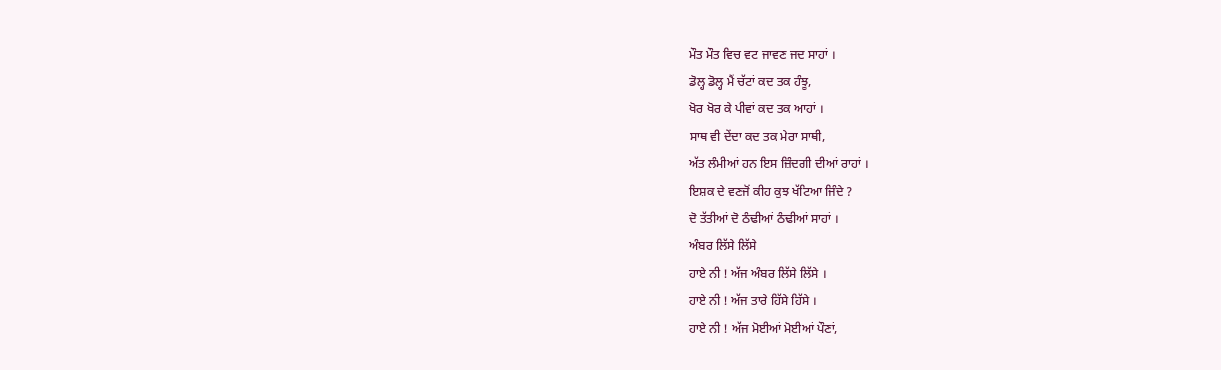ਮੌਤ ਮੌਤ ਵਿਚ ਵਟ ਜਾਵਣ ਜਦ ਸਾਹਾਂ ।
ਡੋਲ੍ਹ ਡੋਲ੍ਹ ਮੈਂ ਚੱਟਾਂ ਕਦ ਤਕ ਹੰਝੂ,
ਖੋਰ ਖੋਰ ਕੇ ਪੀਵਾਂ ਕਦ ਤਕ ਆਹਾਂ ।
ਸਾਥ ਵੀ ਦੇਂਦਾ ਕਦ ਤਕ ਮੇਰਾ ਸਾਥੀ,
ਅੱਤ ਲੰਮੀਆਂ ਹਨ ਇਸ ਜ਼ਿੰਦਗੀ ਦੀਆਂ ਰਾਹਾਂ ।
ਇਸ਼ਕ ਦੇ ਵਣਜੋਂ ਕੀਹ ਕੁਝ ਖੱਟਿਆ ਜਿੰਦੇ ?
ਦੋ ਤੱਤੀਆਂ ਦੋ ਠੰਢੀਆਂ ਠੰਢੀਆਂ ਸਾਹਾਂ ।
ਅੰਬਰ ਲਿੱਸੇ ਲਿੱਸੇ
ਹਾਏ ਨੀ ! ਅੱਜ ਅੰਬਰ ਲਿੱਸੇ ਲਿੱਸੇ ।
ਹਾਏ ਨੀ ! ਅੱਜ ਤਾਰੇ ਹਿੱਸੇ ਹਿੱਸੇ ।
ਹਾਏ ਨੀ ! ਅੱਜ ਮੋਈਆਂ ਮੋਈਆਂ ਪੌਣਾਂ,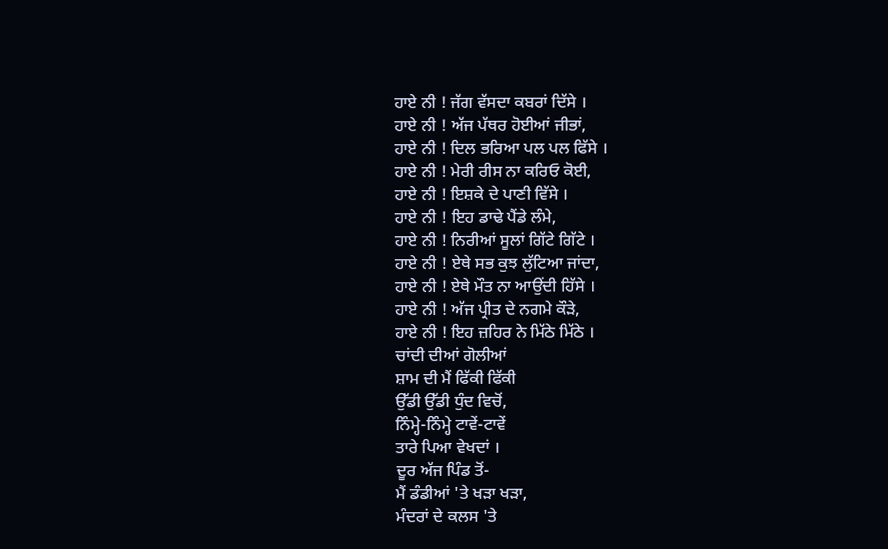ਹਾਏ ਨੀ ! ਜੱਗ ਵੱਸਦਾ ਕਬਰਾਂ ਦਿੱਸੇ ।
ਹਾਏ ਨੀ ! ਅੱਜ ਪੱਥਰ ਹੋਈਆਂ ਜੀਭਾਂ,
ਹਾਏ ਨੀ ! ਦਿਲ ਭਰਿਆ ਪਲ ਪਲ ਫਿੱਸੇ ।
ਹਾਏ ਨੀ ! ਮੇਰੀ ਰੀਸ ਨਾ ਕਰਿਓ ਕੋਈ,
ਹਾਏ ਨੀ ! ਇਸ਼ਕੇ ਦੇ ਪਾਣੀ ਵਿੱਸੇ ।
ਹਾਏ ਨੀ ! ਇਹ ਡਾਢੇ ਪੈਂਡੇ ਲੰਮੇ,
ਹਾਏ ਨੀ ! ਨਿਰੀਆਂ ਸੂਲਾਂ ਗਿੱਟੇ ਗਿੱਟੇ ।
ਹਾਏ ਨੀ ! ਏਥੇ ਸਭ ਕੁਝ ਲੁੱਟਿਆ ਜਾਂਦਾ,
ਹਾਏ ਨੀ ! ਏਥੇ ਮੌਤ ਨਾ ਆਉਂਦੀ ਹਿੱਸੇ ।
ਹਾਏ ਨੀ ! ਅੱਜ ਪ੍ਰੀਤ ਦੇ ਨਗਮੇ ਕੌੜੇ,
ਹਾਏ ਨੀ ! ਇਹ ਜ਼ਹਿਰ ਨੇ ਮਿੱਠੇ ਮਿੱਠੇ ।
ਚਾਂਦੀ ਦੀਆਂ ਗੋਲੀਆਂ
ਸ਼ਾਮ ਦੀ ਮੈਂ ਫਿੱਕੀ ਫਿੱਕੀ
ਉੱਡੀ ਉੱਡੀ ਧੁੰਦ ਵਿਚੋਂ,
ਨਿੰਮ੍ਹੇ-ਨਿੰਮ੍ਹੇ ਟਾਵੇਂ-ਟਾਵੇਂ
ਤਾਰੇ ਪਿਆ ਵੇਖਦਾਂ ।
ਦੂਰ ਅੱਜ ਪਿੰਡ ਤੋਂ-
ਮੈਂ ਡੰਡੀਆਂ 'ਤੇ ਖੜਾ ਖੜਾ,
ਮੰਦਰਾਂ ਦੇ ਕਲਸ 'ਤੇ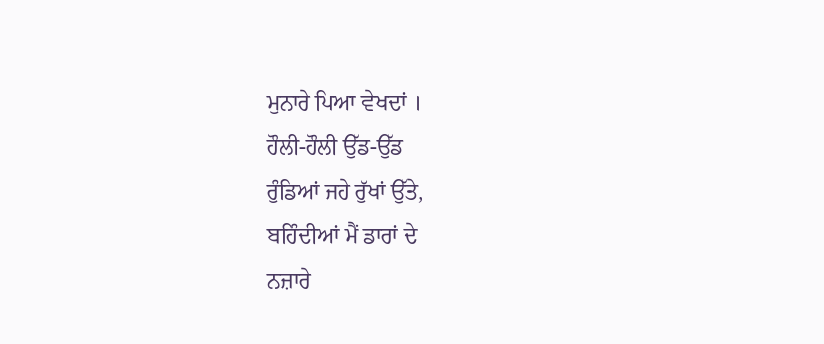ਮੁਨਾਰੇ ਪਿਆ ਵੇਖਦਾਂ ।
ਹੌਲੀ-ਹੌਲੀ ਉੱਡ-ਉੱਡ
ਰੁੰਡਿਆਂ ਜਹੇ ਰੁੱਖਾਂ ਉੱਤੇ,
ਬਹਿੰਦੀਆਂ ਮੈਂ ਡਾਰਾਂ ਦੇ
ਨਜ਼ਾਰੇ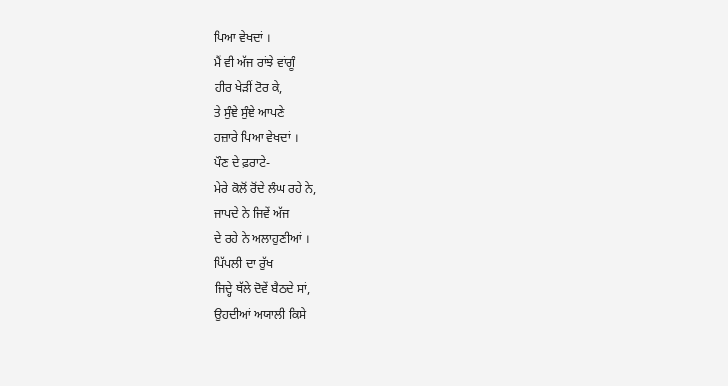ਪਿਆ ਵੇਖਦਾਂ ।
ਮੈਂ ਵੀ ਅੱਜ ਰਾਂਝੇ ਵਾਂਗੂੰ
ਹੀਰ ਖੇੜੀਂ ਟੋਰ ਕੇ,
ਤੇ ਸੁੰਞੇ ਸੁੰਞੇ ਆਪਣੇ
ਹਜ਼ਾਰੇ ਪਿਆ ਵੇਖਦਾਂ ।
ਪੌਣ ਦੇ ਫ਼ਰਾਟੇ-
ਮੇਰੇ ਕੋਲੋਂ ਰੋਂਦੇ ਲੰਘ ਰਹੇ ਨੇ,
ਜਾਪਦੇ ਨੇ ਜਿਵੇਂ ਅੱਜ
ਦੇ ਰਹੇ ਨੇ ਅਲਾਹੁਣੀਆਂ ।
ਪਿੱਪਲੀ ਦਾ ਰੁੱਖ
ਜਿਦ੍ਹੇ ਥੱਲੇ ਦੋਵੇਂ ਬੈਠਦੇ ਸਾਂ,
ਉਹਦੀਆਂ ਅਯਾਲੀ ਕਿਸੇ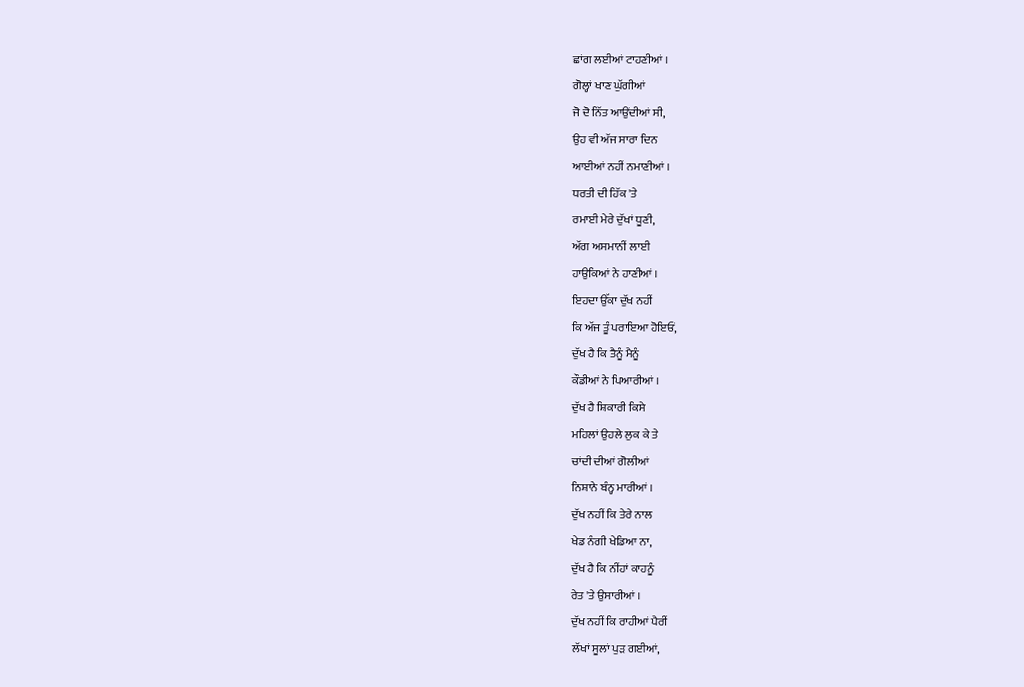ਛਾਂਗ ਲਈਆਂ ਟਾਹਣੀਆਂ ।
ਗੋਲ੍ਹਾਂ ਖਾਣ ਘੁੱਗੀਆਂ
ਜੋ ਦੋ ਨਿੱਤ ਆਉਂਦੀਆਂ ਸੀ,
ਉਹ ਵੀ ਅੱਜ ਸਾਰਾ ਦਿਨ
ਆਈਆਂ ਨਹੀਂ ਨਮਾਣੀਆਂ ।
ਧਰਤੀ ਦੀ ਹਿੱਕ 'ਤੇ
ਰਮਾਈ ਮੇਰੇ ਦੁੱਖਾਂ ਧੂਣੀ,
ਅੱਗ ਅਸਮਾਨੀਂ ਲਾਈ
ਹਾਉਕਿਆਂ ਨੇ ਹਾਣੀਆਂ ।
ਇਹਦਾ ਉੱਕਾ ਦੁੱਖ ਨਹੀਂ
ਕਿ ਅੱਜ ਤੂੰ ਪਰਾਇਆ ਹੋਇਓਂ,
ਦੁੱਖ ਹੈ ਕਿ ਤੈਨੂੰ ਮੈਨੂੰ
ਕੌਡੀਆਂ ਨੇ ਪਿਆਰੀਆਂ ।
ਦੁੱਖ ਹੈ ਸ਼ਿਕਾਰੀ ਕਿਸੇ
ਮਹਿਲਾਂ ਉਹਲੇ ਲੁਕ ਕੇ ਤੇ
ਚਾਂਦੀ ਦੀਆਂ ਗੋਲੀਆਂ
ਨਿਸ਼ਾਨੇ ਬੰਨ੍ਹ ਮਾਰੀਆਂ ।
ਦੁੱਖ ਨਹੀਂ ਕਿ ਤੇਰੇ ਨਾਲ
ਖੇਡ ਨੰਗੀ ਖੇਡਿਆ ਨਾ,
ਦੁੱਖ ਹੈ ਕਿ ਨੀਂਹਾਂ ਕਾਹਨੂੰ
ਰੇਤ 'ਤੇ ਉਸਾਰੀਆਂ ।
ਦੁੱਖ ਨਹੀਂ ਕਿ ਰਾਹੀਆਂ ਪੈਰੀਂ
ਲੱਖਾਂ ਸੂਲਾਂ ਪੁੜ ਗਈਆਂ,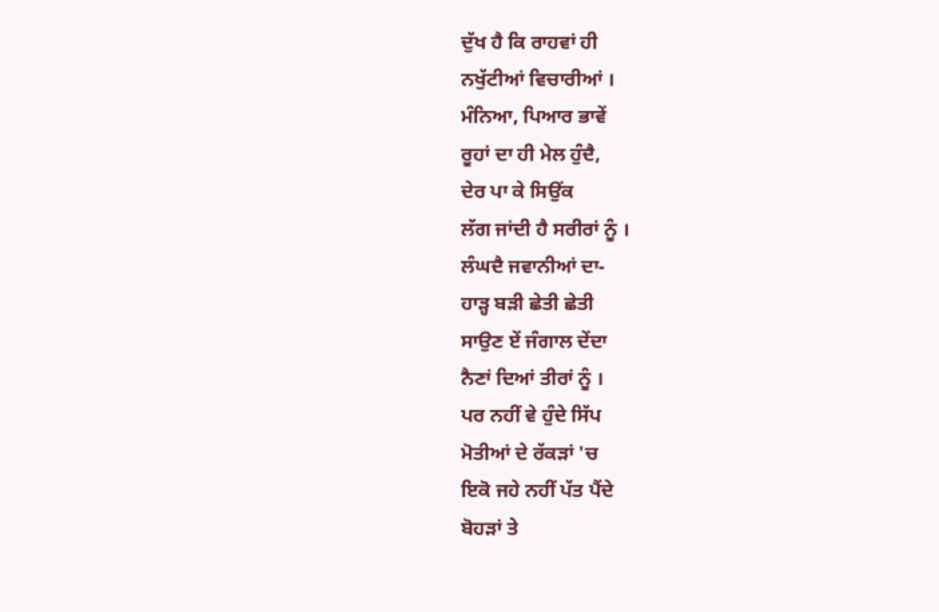ਦੁੱਖ ਹੈ ਕਿ ਰਾਹਵਾਂ ਹੀ
ਨਖੁੱਟੀਆਂ ਵਿਚਾਰੀਆਂ ।
ਮੰਨਿਆ, ਪਿਆਰ ਭਾਵੇਂ
ਰੂਹਾਂ ਦਾ ਹੀ ਮੇਲ ਹੁੰਦੈ,
ਦੇਰ ਪਾ ਕੇ ਸਿਉਂਕ
ਲੱਗ ਜਾਂਦੀ ਹੈ ਸਰੀਰਾਂ ਨੂੰ ।
ਲੰਘਦੈ ਜਵਾਨੀਆਂ ਦਾ-
ਹਾੜ੍ਹ ਬੜੀ ਛੇਤੀ ਛੇਤੀ
ਸਾਉਣ ਏਂ ਜੰਗਾਲ ਦੇਂਦਾ
ਨੈਣਾਂ ਦਿਆਂ ਤੀਰਾਂ ਨੂੰ ।
ਪਰ ਨਹੀਂ ਵੇ ਹੁੰਦੇ ਸਿੱਪ
ਮੋਤੀਆਂ ਦੇ ਰੱਕੜਾਂ 'ਚ
ਇਕੋ ਜਹੇ ਨਹੀਂ ਪੱਤ ਪੈਂਦੇ
ਬੋਹੜਾਂ ਤੇ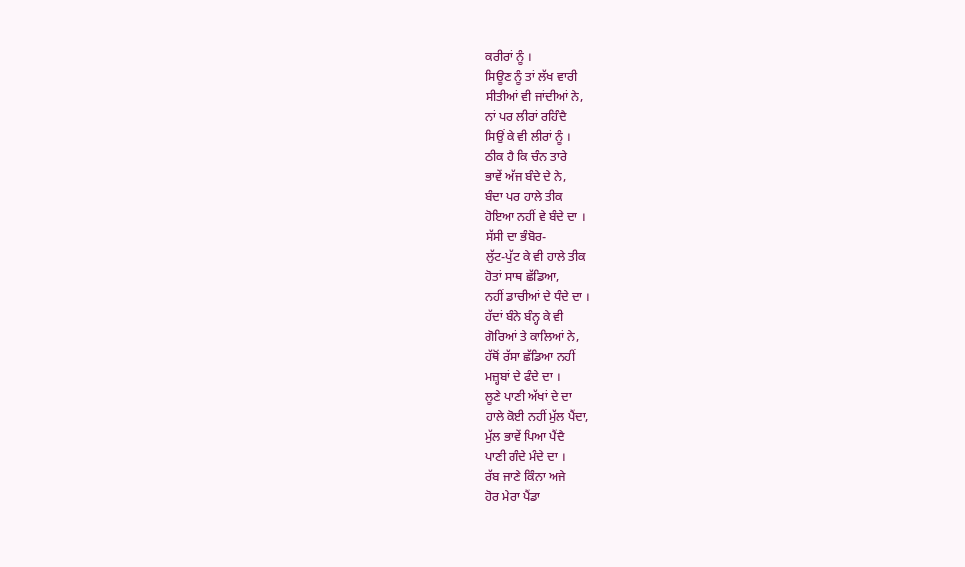ਕਰੀਰਾਂ ਨੂੰ ।
ਸਿਊਣ ਨੂੰ ਤਾਂ ਲੱਖ ਵਾਰੀ
ਸੀਤੀਆਂ ਵੀ ਜਾਂਦੀਆਂ ਨੇ,
ਨਾਂ ਪਰ ਲੀਰਾਂ ਰਹਿੰਦੈ
ਸਿਉਂ ਕੇ ਵੀ ਲੀਰਾਂ ਨੂੰ ।
ਠੀਕ ਹੈ ਕਿ ਚੰਨ ਤਾਰੇ
ਭਾਵੇਂ ਅੱਜ ਬੰਦੇ ਦੇ ਨੇ,
ਬੰਦਾ ਪਰ ਹਾਲੇ ਤੀਕ
ਹੋਇਆ ਨਹੀਂ ਵੇ ਬੰਦੇ ਦਾ ।
ਸੱਸੀ ਦਾ ਭੰਬੋਰ-
ਲੁੱਟ-ਪੁੱਟ ਕੇ ਵੀ ਹਾਲੇ ਤੀਕ
ਹੋਤਾਂ ਸਾਥ ਛੱਡਿਆ,
ਨਹੀਂ ਡਾਚੀਆਂ ਦੇ ਧੰਦੇ ਦਾ ।
ਹੱਦਾਂ ਬੰਨੇ ਬੰਨ੍ਹ ਕੇ ਵੀ
ਗੋਰਿਆਂ ਤੇ ਕਾਲਿਆਂ ਨੇ,
ਹੱਥੋਂ ਰੱਸਾ ਛੱਡਿਆ ਨਹੀਂ
ਮਜ਼੍ਹਬਾਂ ਦੇ ਫੰਦੇ ਦਾ ।
ਲੂਣੇ ਪਾਣੀ ਅੱਖਾਂ ਦੇ ਦਾ
ਹਾਲੇ ਕੋਈ ਨਹੀਂ ਮੁੱਲ ਪੈਂਦਾ,
ਮੁੱਲ ਭਾਵੇਂ ਪਿਆ ਪੈਂਦੈ
ਪਾਣੀ ਗੰਦੇ ਮੰਦੇ ਦਾ ।
ਰੱਬ ਜਾਣੇ ਕਿੰਨਾ ਅਜੇ
ਹੋਰ ਮੇਰਾ ਪੈਂਡਾ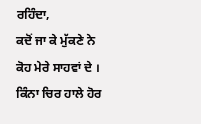ਰਹਿੰਦਾ,
ਕਦੋਂ ਜਾ ਕੇ ਮੁੱਕਣੇ ਨੇ
ਕੋਹ ਮੇਰੇ ਸਾਹਵਾਂ ਦੇ ।
ਕਿੰਨਾ ਚਿਰ ਹਾਲੇ ਹੋਰ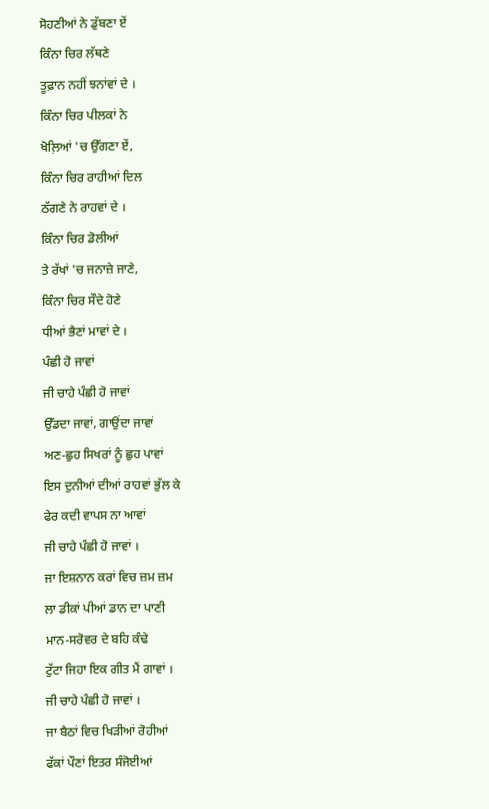ਸੋਹਣੀਆਂ ਨੇ ਡੁੱਬਣਾ ਏਂ
ਕਿੰਨਾ ਚਿਰ ਲੱਥਣੇ
ਤੂਫ਼ਾਨ ਨਹੀਂ ਝਨਾਂਵਾਂ ਦੇ ।
ਕਿੰਨਾ ਚਿਰ ਪੀਲਕਾਂ ਨੇ
ਖੋਲ਼ਿਆਂ 'ਚ ਉੱਗਣਾ ਏਂ,
ਕਿੰਨਾ ਚਿਰ ਰਾਹੀਆਂ ਦਿਲ
ਠੱਗਣੇ ਨੇ ਰਾਹਵਾਂ ਦੇ ।
ਕਿੰਨਾ ਚਿਰ ਡੋਲੀਆਂ
ਤੇ ਰੱਖਾਂ 'ਚ ਜਨਾਜ਼ੇ ਜਾਣੇ,
ਕਿੰਨਾ ਚਿਰ ਸੌਦੇ ਹੋਣੇ
ਧੀਆਂ ਭੈਣਾਂ ਮਾਵਾਂ ਦੇ ।
ਪੰਛੀ ਹੋ ਜਾਵਾਂ
ਜੀ ਚਾਹੇ ਪੰਛੀ ਹੋ ਜਾਵਾਂ
ਉੱਡਦਾ ਜਾਵਾਂ, ਗਾਉਂਦਾ ਜਾਵਾਂ
ਅਣ-ਛੁਹ ਸਿਖਰਾਂ ਨੂੰ ਛੁਹ ਪਾਵਾਂ
ਇਸ ਦੁਨੀਆਂ ਦੀਆਂ ਰਾਹਵਾਂ ਭੁੱਲ ਕੇ
ਫੇਰ ਕਦੀ ਵਾਪਸ ਨਾ ਆਵਾਂ
ਜੀ ਚਾਹੇ ਪੰਛੀ ਹੋ ਜਾਵਾਂ ।
ਜਾ ਇਸ਼ਨਾਨ ਕਰਾਂ ਵਿਚ ਜ਼ਮ ਜ਼ਮ
ਲਾ ਡੀਕਾਂ ਪੀਆਂ ਡਾਨ ਦਾ ਪਾਣੀ
ਮਾਨ-ਸਰੋਵਰ ਦੇ ਬਹਿ ਕੰਢੇ
ਟੁੱਟਾ ਜਿਹਾ ਇਕ ਗੀਤ ਮੈਂ ਗਾਵਾਂ ।
ਜੀ ਚਾਹੇ ਪੰਛੀ ਹੋ ਜਾਵਾਂ ।
ਜਾ ਬੈਠਾਂ ਵਿਚ ਖਿੜੀਆਂ ਰੋਹੀਆਂ
ਫੱਕਾਂ ਪੌਣਾਂ ਇਤਰ ਸੰਜੋਈਆਂ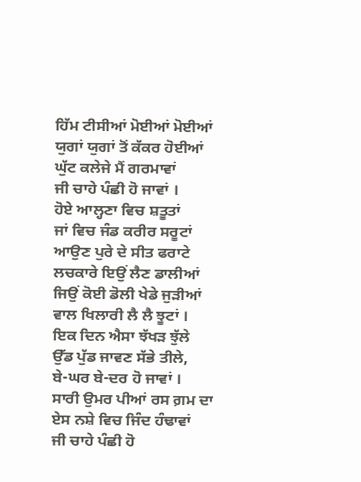ਹਿੱਮ ਟੀਸੀਆਂ ਮੋਈਆਂ ਮੋਈਆਂ
ਯੁਗਾਂ ਯੁਗਾਂ ਤੋਂ ਕੱਕਰ ਹੋਈਆਂ
ਘੁੱਟ ਕਲੇਜੇ ਮੈਂ ਗਰਮਾਵਾਂ
ਜੀ ਚਾਹੇ ਪੰਛੀ ਹੋ ਜਾਵਾਂ ।
ਹੋਏ ਆਲ੍ਹਣਾ ਵਿਚ ਸ਼ਤੂਤਾਂ
ਜਾਂ ਵਿਚ ਜੰਡ ਕਰੀਰ ਸਰੂਟਾਂ
ਆਉਣ ਪੁਰੇ ਦੇ ਸੀਤ ਫਰਾਟੇ
ਲਚਕਾਰੇ ਇਉਂ ਲੈਣ ਡਾਲੀਆਂ
ਜਿਉਂ ਕੋਈ ਡੋਲੀ ਖੇਡੇ ਜੁੜੀਆਂ
ਵਾਲ ਖਿਲਾਰੀ ਲੈ ਲੈ ਝੂਟਾਂ ।
ਇਕ ਦਿਨ ਐਸਾ ਝੱਖੜ ਝੁੱਲੇ
ਉੱਡ ਪੁੱਡ ਜਾਵਣ ਸੱਭੇ ਤੀਲੇ,
ਬੇ-ਘਰ ਬੇ-ਦਰ ਹੋ ਜਾਵਾਂ ।
ਸਾਰੀ ਉਮਰ ਪੀਆਂ ਰਸ ਗ਼ਮ ਦਾ
ਏਸ ਨਸ਼ੇ ਵਿਚ ਜਿੰਦ ਹੰਢਾਵਾਂ
ਜੀ ਚਾਹੇ ਪੰਛੀ ਹੋ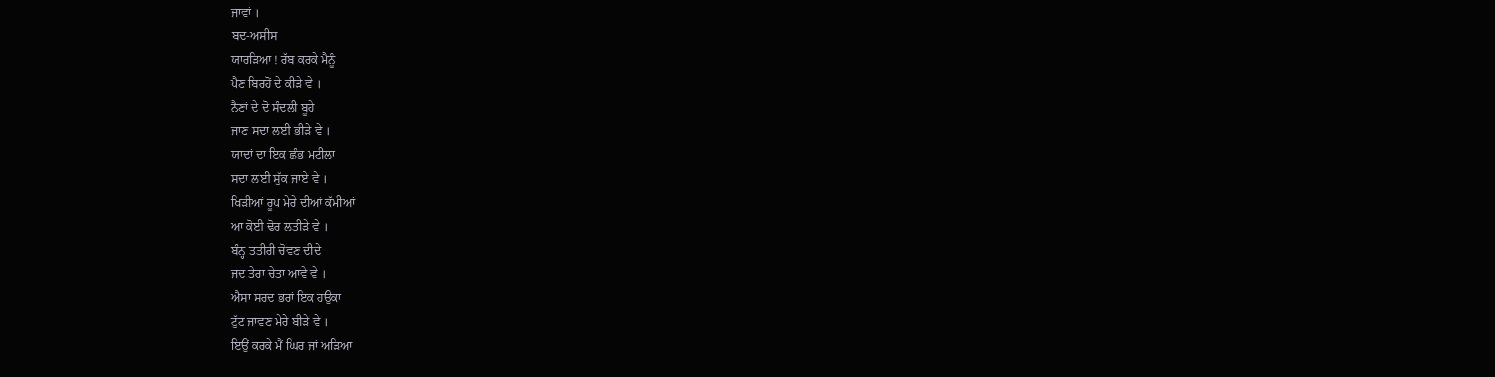ਜਾਵਾਂ ।
ਬਦ-ਅਸੀਸ
ਯਾਰੜਿਆ ! ਰੱਬ ਕਰਕੇ ਮੈਨੂੰ
ਪੈਣ ਬਿਰਹੋਂ ਦੇ ਕੀੜੇ ਵੇ ।
ਨੈਣਾਂ ਦੇ ਦੋ ਸੰਦਲੀ ਬੂਹੇ
ਜਾਣ ਸਦਾ ਲਈ ਭੀੜੇ ਵੇ ।
ਯਾਦਾਂ ਦਾ ਇਕ ਛੰਭ ਮਟੀਲਾ
ਸਦਾ ਲਈ ਸੁੱਕ ਜਾਏ ਵੇ ।
ਖਿੜੀਆਂ ਰੂਪ ਮੇਰੇ ਦੀਆਂ ਕੱਮੀਆਂ
ਆ ਕੋਈ ਢੋਰ ਲਤੀੜੇ ਵੇ ।
ਬੰਨ੍ਹ ਤਤੀਰੀ ਚੋਵਣ ਦੀਦੇ
ਜਦ ਤੇਰਾ ਚੇਤਾ ਆਵੇ ਵੇ ।
ਐਸਾ ਸਰਦ ਭਰਾਂ ਇਕ ਹਉਕਾ
ਟੁੱਟ ਜਾਵਣ ਮੇਰੇ ਬੀੜੇ ਵੇ ।
ਇਉਂ ਕਰਕੇ ਮੈਂ ਘਿਰ ਜਾਂ ਅੜਿਆ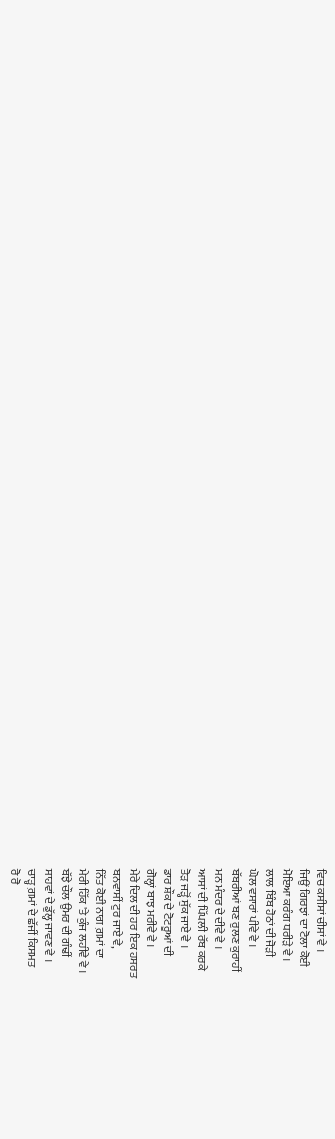ਵਿਚ ਕਸੀਸਾਂ ਚੀਸਾਂ ਵੇ ।
ਜਿਉਂ ਗਿਰਝਾਂ ਦਾ ਟੋਲਾ ਕੋਈ
ਮੋਇਆ ਕਰੰਗ ਧਰੀੜੇ ਵੇ ।
ਲਾਲ ਬਿੰਬ ਹੋਠਾਂ ਦੀ ਜੋੜੀ
ਘੋਲ ਵਸਾਰਾਂ ਪੀਵੇ ਵੇ ।
ਬੱਬਰੀਆਂ ਬਣ ਰੁਲਣ ਕੁਰਾਹੀਂ
ਮਨ ਮੰਦਰ ਦੇ ਦੀਵੇ ਵੇ ।
ਆਸਾਂ ਦੀ ਪਿੱਪਲੀ ਰੱਬ ਕਰਕੇ
ਤੋੜ ਜੜ੍ਹੋਂ ਸੁੱਕ ਜਾਏ ਵੇ ।
ਡਾਰ ਸ਼ੌਕ ਦੇ ਟੋਟਰੂਆਂ ਦੀ
ਗੋਲ੍ਹਾਂ ਬਾਝ ਮਰੀਵੇ ਵੇ ।
ਮੇਰੇ ਦਿਲ ਦੀ ਹਰ ਇਕ ਹਸਰਤ
ਬਨਵਾਸੀਂ ਟੁਰ ਜਾਏ ਵੇ,
ਨਿੱਤ ਕੋਈ ਨਾਗ ਗ਼ਮਾਂ ਦਾ
ਮੇਰੀ ਹਿੱਕ 'ਤੇ ਕੁੰਜ ਲਹੀਵੇ ਵੇ ।
ਬੱਝੇ ਚੌਲ ਉਮਰ ਦੀ ਗੰਢੀਂ
ਸਾਹਵਾਂ ਦੇ ਡੁੱਲ੍ਹ ਜਾਵਣ ਵੇ ।
ਚਾੜ੍ਹ ਗ਼ਮਾਂ ਦੇ ਛੱਜੀਂ ਕਿਸਮਤ
ਰੋ ਰੋ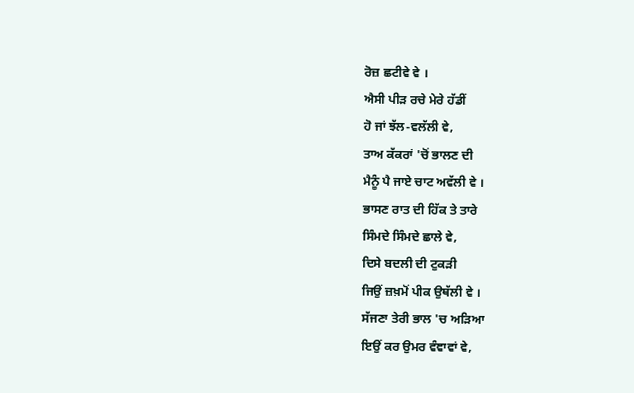ਰੋਜ਼ ਛਟੀਵੇ ਵੇ ।
ਐਸੀ ਪੀੜ ਰਚੇ ਮੇਰੇ ਹੱਡੀਂ
ਹੋ ਜਾਂ ਝੱਲ-ਵਲੱਲੀ ਵੇ,
ਤਾਅ ਕੱਕਰਾਂ 'ਚੋਂ ਭਾਲਣ ਦੀ
ਮੈਨੂੰ ਪੈ ਜਾਏ ਚਾਟ ਅਵੱਲੀ ਵੇ ।
ਭਾਸਣ ਰਾਤ ਦੀ ਹਿੱਕ ਤੇ ਤਾਰੇ
ਸਿੰਮਦੇ ਸਿੰਮਦੇ ਛਾਲੇ ਵੇ,
ਦਿਸੇ ਬਦਲੀ ਦੀ ਟੁਕੜੀ
ਜਿਉਂ ਜ਼ਖ਼ਮੋਂ ਪੀਕ ਉਥੱਲੀ ਵੇ ।
ਸੱਜਣਾ ਤੇਰੀ ਭਾਲ 'ਚ ਅੜਿਆ
ਇਉਂ ਕਰ ਉਮਰ ਵੰਞਾਵਾਂ ਵੇ,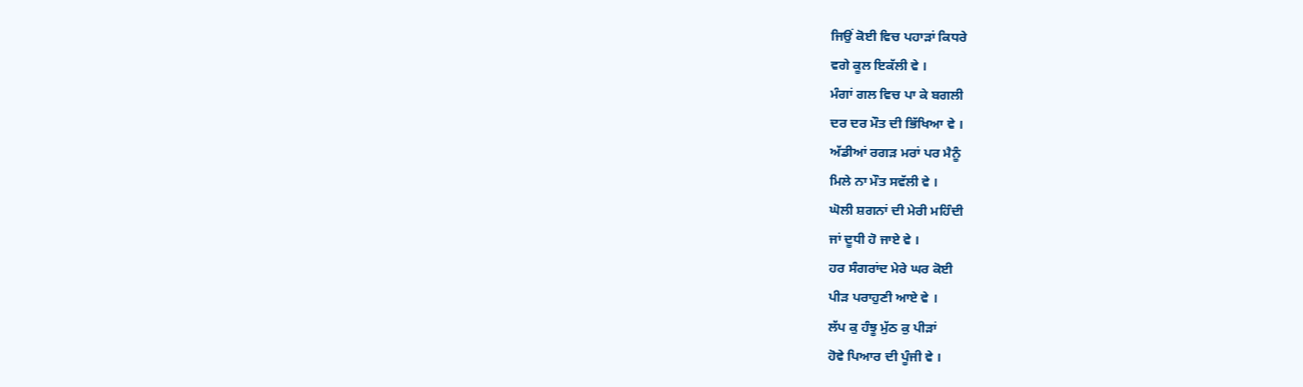ਜਿਉਂ ਕੋਈ ਵਿਚ ਪਹਾੜਾਂ ਕਿਧਰੇ
ਵਗੇ ਕੂਲ ਇਕੱਲੀ ਵੇ ।
ਮੰਗਾਂ ਗਲ ਵਿਚ ਪਾ ਕੇ ਬਗਲੀ
ਦਰ ਦਰ ਮੌਤ ਦੀ ਭਿੱਖਿਆ ਵੇ ।
ਅੱਡੀਆਂ ਰਗੜ ਮਰਾਂ ਪਰ ਮੈਨੂੰ
ਮਿਲੇ ਨਾ ਮੌਤ ਸਵੱਲੀ ਵੇ ।
ਘੋਲੀ ਸ਼ਗਨਾਂ ਦੀ ਮੇਰੀ ਮਹਿੰਦੀ
ਜਾਂ ਦੂਧੀ ਹੋ ਜਾਏ ਵੇ ।
ਹਰ ਸੰਗਰਾਂਦ ਮੇਰੇ ਘਰ ਕੋਈ
ਪੀੜ ਪਰਾਹੁਣੀ ਆਏ ਵੇ ।
ਲੱਪ ਕੁ ਹੰਝੂ ਮੁੱਠ ਕੁ ਪੀੜਾਂ
ਹੋਵੇ ਪਿਆਰ ਦੀ ਪੂੰਜੀ ਵੇ ।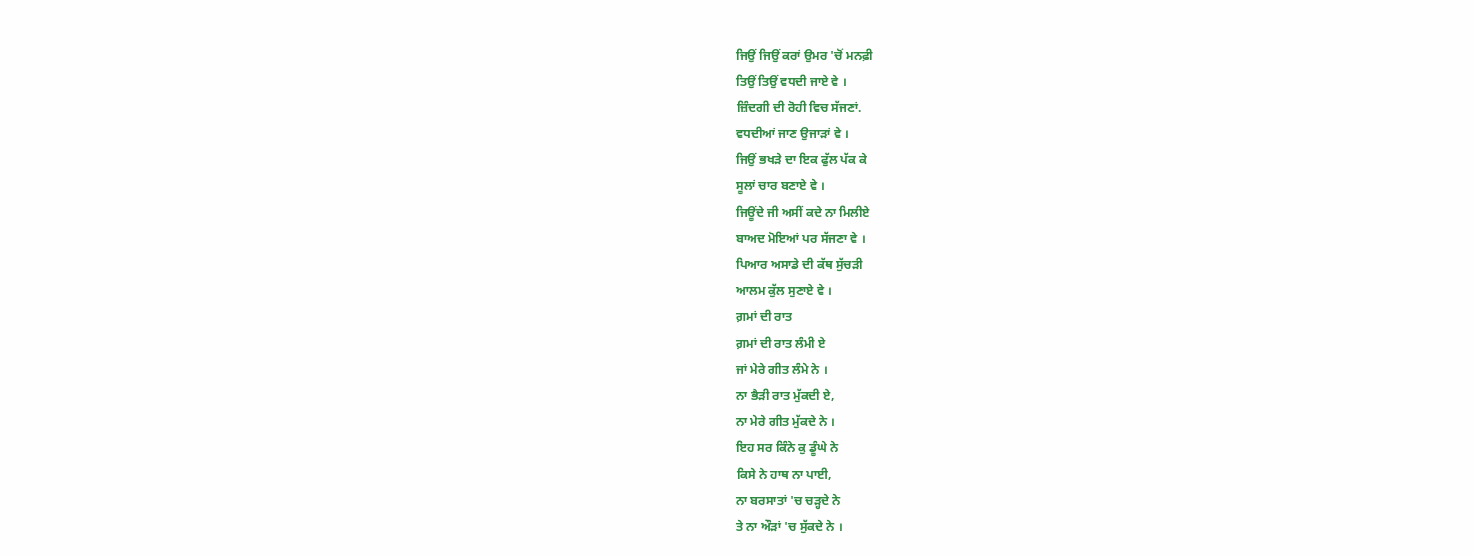ਜਿਉਂ ਜਿਉਂ ਕਰਾਂ ਉਮਰ 'ਚੋਂ ਮਨਫ਼ੀ
ਤਿਉਂ ਤਿਉਂ ਵਧਦੀ ਜਾਏ ਵੇ ।
ਜ਼ਿੰਦਗੀ ਦੀ ਰੋਹੀ ਵਿਚ ਸੱਜਣਾਂ.
ਵਧਦੀਆਂ ਜਾਣ ਉਜਾੜਾਂ ਵੇ ।
ਜਿਉਂ ਭਖੜੇ ਦਾ ਇਕ ਫੁੱਲ ਪੱਕ ਕੇ
ਸੂਲਾਂ ਚਾਰ ਬਣਾਏ ਵੇ ।
ਜਿਊਂਦੇ ਜੀ ਅਸੀਂ ਕਦੇ ਨਾ ਮਿਲੀਏ
ਬਾਅਦ ਮੋਇਆਂ ਪਰ ਸੱਜਣਾ ਵੇ ।
ਪਿਆਰ ਅਸਾਡੇ ਦੀ ਕੱਥ ਸੁੱਚੜੀ
ਆਲਮ ਕੁੱਲ ਸੁਣਾਏ ਵੇ ।
ਗ਼ਮਾਂ ਦੀ ਰਾਤ
ਗ਼ਮਾਂ ਦੀ ਰਾਤ ਲੰਮੀ ਏ
ਜਾਂ ਮੇਰੇ ਗੀਤ ਲੰਮੇ ਨੇ ।
ਨਾ ਭੈੜੀ ਰਾਤ ਮੁੱਕਦੀ ਏ,
ਨਾ ਮੇਰੇ ਗੀਤ ਮੁੱਕਦੇ ਨੇ ।
ਇਹ ਸਰ ਕਿੰਨੇ ਕੁ ਡੂੰਘੇ ਨੇ
ਕਿਸੇ ਨੇ ਹਾਥ ਨਾ ਪਾਈ,
ਨਾ ਬਰਸਾਤਾਂ 'ਚ ਚੜ੍ਹਦੇ ਨੇ
ਤੇ ਨਾ ਔੜਾਂ 'ਚ ਸੁੱਕਦੇ ਨੇ ।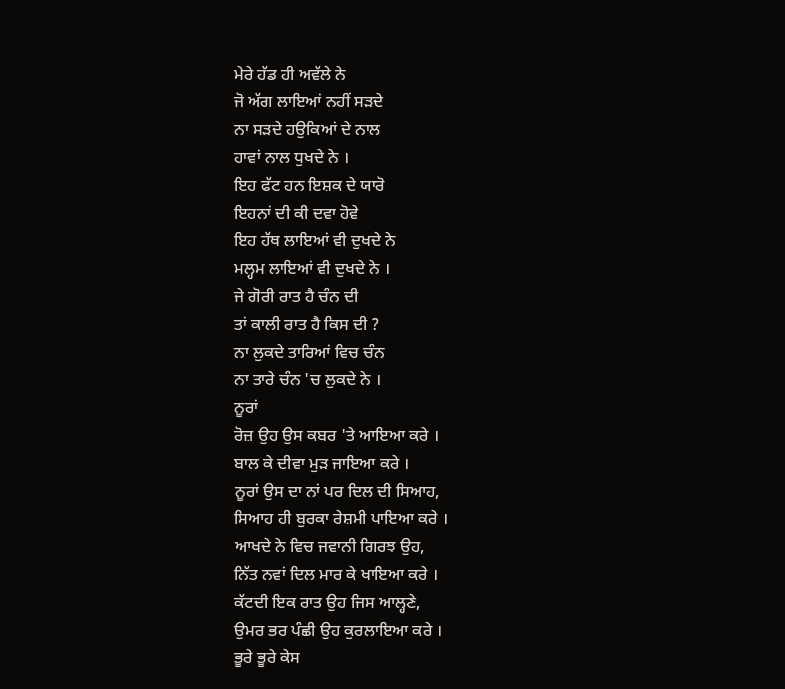ਮੇਰੇ ਹੱਡ ਹੀ ਅਵੱਲੇ ਨੇ
ਜੋ ਅੱਗ ਲਾਇਆਂ ਨਹੀਂ ਸੜਦੇ
ਨਾ ਸੜਦੇ ਹਉਕਿਆਂ ਦੇ ਨਾਲ
ਹਾਵਾਂ ਨਾਲ ਧੁਖਦੇ ਨੇ ।
ਇਹ ਫੱਟ ਹਨ ਇਸ਼ਕ ਦੇ ਯਾਰੋ
ਇਹਨਾਂ ਦੀ ਕੀ ਦਵਾ ਹੋਵੇ
ਇਹ ਹੱਥ ਲਾਇਆਂ ਵੀ ਦੁਖਦੇ ਨੇ
ਮਲ੍ਹਮ ਲਾਇਆਂ ਵੀ ਦੁਖਦੇ ਨੇ ।
ਜੇ ਗੋਰੀ ਰਾਤ ਹੈ ਚੰਨ ਦੀ
ਤਾਂ ਕਾਲੀ ਰਾਤ ਹੈ ਕਿਸ ਦੀ ?
ਨਾ ਲੁਕਦੇ ਤਾਰਿਆਂ ਵਿਚ ਚੰਨ
ਨਾ ਤਾਰੇ ਚੰਨ 'ਚ ਲੁਕਦੇ ਨੇ ।
ਨੂਰਾਂ
ਰੋਜ਼ ਉਹ ਉਸ ਕਬਰ 'ਤੇ ਆਇਆ ਕਰੇ ।
ਬਾਲ ਕੇ ਦੀਵਾ ਮੁੜ ਜਾਇਆ ਕਰੇ ।
ਨੂਰਾਂ ਉਸ ਦਾ ਨਾਂ ਪਰ ਦਿਲ ਦੀ ਸਿਆਹ,
ਸਿਆਹ ਹੀ ਬੁਰਕਾ ਰੇਸ਼ਮੀ ਪਾਇਆ ਕਰੇ ।
ਆਖਦੇ ਨੇ ਵਿਚ ਜਵਾਨੀ ਗਿਰਝ ਉਹ,
ਨਿੱਤ ਨਵਾਂ ਦਿਲ ਮਾਰ ਕੇ ਖਾਇਆ ਕਰੇ ।
ਕੱਟਦੀ ਇਕ ਰਾਤ ਉਹ ਜਿਸ ਆਲ੍ਹਣੇ,
ਉਮਰ ਭਰ ਪੰਛੀ ਉਹ ਕੁਰਲਾਇਆ ਕਰੇ ।
ਭੂਰੇ ਭੂਰੇ ਕੇਸ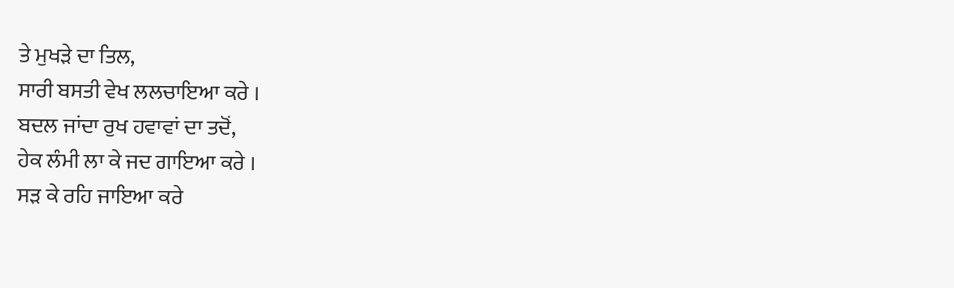ਤੇ ਮੁਖੜੇ ਦਾ ਤਿਲ,
ਸਾਰੀ ਬਸਤੀ ਵੇਖ ਲਲਚਾਇਆ ਕਰੇ ।
ਬਦਲ ਜਾਂਦਾ ਰੁਖ ਹਵਾਵਾਂ ਦਾ ਤਦੋਂ,
ਹੇਕ ਲੰਮੀ ਲਾ ਕੇ ਜਦ ਗਾਇਆ ਕਰੇ ।
ਸੜ ਕੇ ਰਹਿ ਜਾਇਆ ਕਰੇ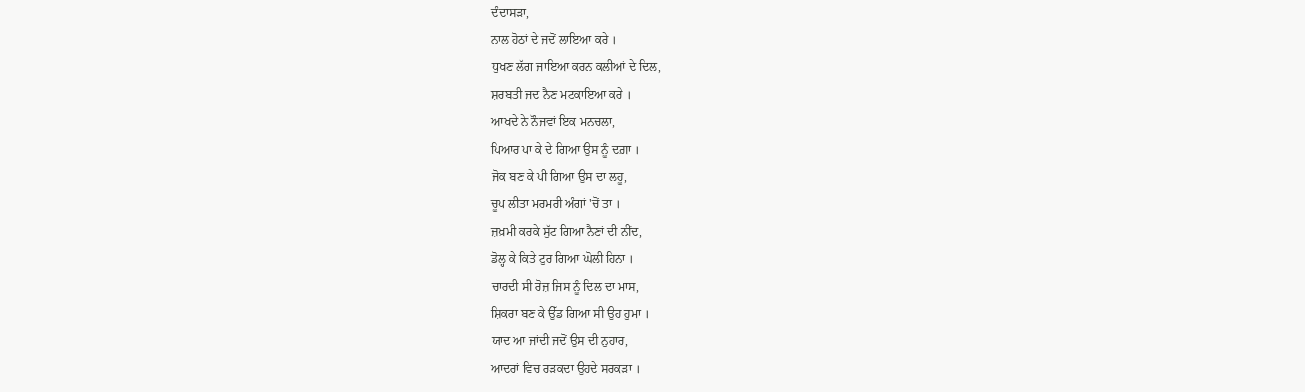ਦੰਦਾਸੜਾ,
ਨਾਲ ਹੋਠਾਂ ਦੇ ਜਦੋਂ ਲਾਇਆ ਕਰੇ ।
ਧੁਖਣ ਲੱਗ ਜਾਇਆ ਕਰਨ ਕਲੀਆਂ ਦੇ ਦਿਲ,
ਸ਼ਰਬਤੀ ਜਦ ਨੈਣ ਮਟਕਾਇਆ ਕਰੇ ।
ਆਖਦੇ ਨੇ ਨੌਜਵਾਂ ਇਕ ਮਨਚਲਾ,
ਪਿਆਰ ਪਾ ਕੇ ਦੇ ਗਿਆ ਉਸ ਨੂੰ ਦਗ਼ਾ ।
ਜੋਕ ਬਣ ਕੇ ਪੀ ਗਿਆ ਉਸ ਦਾ ਲਹੂ,
ਚੂਪ ਲੀਤਾ ਮਰਮਰੀ ਅੰਗਾਂ 'ਚੋਂ ਤਾ ।
ਜ਼ਖ਼ਮੀ ਕਰਕੇ ਸੁੱਟ ਗਿਆ ਨੈਣਾਂ ਦੀ ਨੀਂਦ,
ਡੋਲ੍ਹ ਕੇ ਕਿਤੇ ਟੁਰ ਗਿਆ ਘੋਲੀ ਹਿਨਾ ।
ਚਾਰਦੀ ਸੀ ਰੋਜ਼ ਜਿਸ ਨੂੰ ਦਿਲ ਦਾ ਮਾਸ,
ਸ਼ਿਕਰਾ ਬਣ ਕੇ ਉੱਡ ਗਿਆ ਸੀ ਉਹ ਹੁਮਾ ।
ਯਾਦ ਆ ਜਾਂਦੀ ਜਦੋਂ ਉਸ ਦੀ ਨੁਹਾਰ,
ਆਦਰਾਂ ਵਿਚ ਰੜਕਦਾ ਉਹਦੇ ਸਰਕੜਾ ।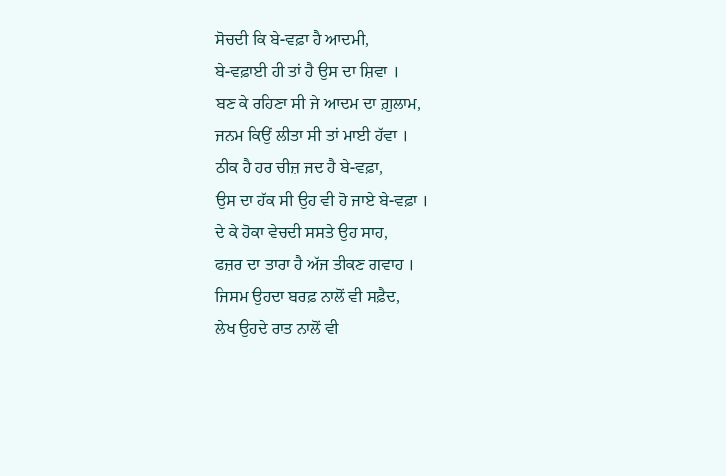ਸੋਚਦੀ ਕਿ ਬੇ-ਵਫ਼ਾ ਹੈ ਆਦਮੀ,
ਬੇ-ਵਫ਼ਾਈ ਹੀ ਤਾਂ ਹੈ ਉਸ ਦਾ ਸ਼ਿਵਾ ।
ਬਣ ਕੇ ਰਹਿਣਾ ਸੀ ਜੇ ਆਦਮ ਦਾ ਗ਼ੁਲਾਮ,
ਜਨਮ ਕਿਉਂ ਲੀਤਾ ਸੀ ਤਾਂ ਮਾਈ ਹੱਵਾ ।
ਠੀਕ ਹੈ ਹਰ ਚੀਜ਼ ਜਦ ਹੈ ਬੇ-ਵਫ਼ਾ,
ਉਸ ਦਾ ਹੱਕ ਸੀ ਉਹ ਵੀ ਹੋ ਜਾਏ ਬੇ-ਵਫ਼ਾ ।
ਦੇ ਕੇ ਹੋਕਾ ਵੇਚਦੀ ਸਸਤੇ ਉਹ ਸਾਹ,
ਫਜ਼ਰ ਦਾ ਤਾਰਾ ਹੈ ਅੱਜ ਤੀਕਣ ਗਵਾਹ ।
ਜਿਸਮ ਉਹਦਾ ਬਰਫ਼ ਨਾਲੋਂ ਵੀ ਸਫ਼ੈਦ,
ਲੇਖ ਉਹਦੇ ਰਾਤ ਨਾਲੋਂ ਵੀ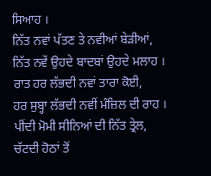ਸਿਆਹ ।
ਨਿੱਤ ਨਵਾਂ ਪੱਤਣ ਤੇ ਨਵੀਆਂ ਬੇੜੀਆਂ,
ਨਿੱਤ ਨਵੇਂ ਉਹਦੇ ਬਾਦਬਾਂ ਉਹਦੇ ਮਲਾਹ ।
ਰਾਤ ਹਰ ਲੱਭਦੀ ਨਵਾਂ ਤਾਰਾ ਕੋਈ,
ਹਰ ਸੁਬ੍ਹਾ ਲੱਭਦੀ ਨਵੀਂ ਮੰਜ਼ਿਲ ਦੀ ਰਾਹ ।
ਪੀਂਦੀ ਮੋਮੀ ਸੀਨਿਆਂ ਦੀ ਨਿੱਤ ਤ੍ਰੇਲ,
ਚੱਟਦੀ ਹੋਠਾਂ ਤੋਂ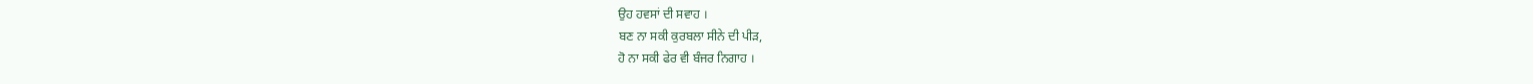ਉਹ ਹਵਸਾਂ ਦੀ ਸਵਾਹ ।
ਬਣ ਨਾ ਸਕੀ ਕੁਰਬਲਾ ਸੀਨੇ ਦੀ ਪੀੜ,
ਹੋ ਨਾ ਸਕੀ ਫੇਰ ਵੀ ਬੰਜਰ ਨਿਗਾਹ ।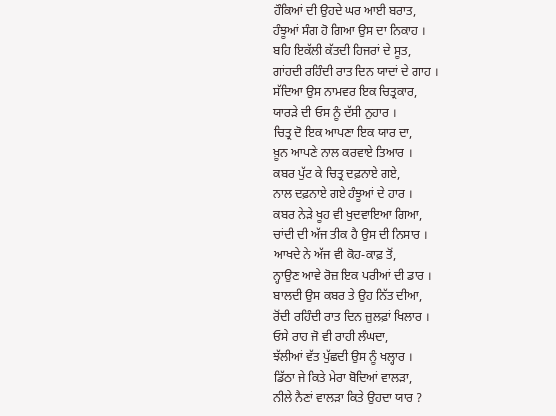ਹੌਕਿਆਂ ਦੀ ਉਹਦੇ ਘਰ ਆਈ ਬਰਾਤ,
ਹੰਝੂਆਂ ਸੰਗ ਹੋ ਗਿਆ ਉਸ ਦਾ ਨਿਕਾਹ ।
ਬਹਿ ਇਕੱਲੀ ਕੱਤਦੀ ਹਿਜਰਾਂ ਦੇ ਸੂਤ,
ਗਾਂਹਦੀ ਰਹਿੰਦੀ ਰਾਤ ਦਿਨ ਯਾਦਾਂ ਦੇ ਗਾਹ ।
ਸੱਦਿਆ ਉਸ ਨਾਮਵਰ ਇਕ ਚਿਤ੍ਰਕਾਰ,
ਯਾਰੜੇ ਦੀ ਓਸ ਨੂੰ ਦੱਸੀ ਨੁਹਾਰ ।
ਚਿਤ੍ਰ ਦੋ ਇਕ ਆਪਣਾ ਇਕ ਯਾਰ ਦਾ,
ਖ਼ੂਨ ਆਪਣੇ ਨਾਲ ਕਰਵਾਏ ਤਿਆਰ ।
ਕਬਰ ਪੁੱਟ ਕੇ ਚਿਤ੍ਰ ਦਫ਼ਨਾਏ ਗਏ,
ਨਾਲ ਦਫ਼ਨਾਏ ਗਏ ਹੰਝੂਆਂ ਦੇ ਹਾਰ ।
ਕਬਰ ਨੇੜੇ ਖੂਹ ਵੀ ਖੁਦਵਾਇਆ ਗਿਆ,
ਚਾਂਦੀ ਦੀ ਅੱਜ ਤੀਕ ਹੈ ਉਸ ਦੀ ਨਿਸਾਰ ।
ਆਖਦੇ ਨੇ ਅੱਜ ਵੀ ਕੋਹ-ਕਾਫ਼ ਤੋਂ,
ਨ੍ਹਾਉਣ ਆਵੇ ਰੋਜ਼ ਇਕ ਪਰੀਆਂ ਦੀ ਡਾਰ ।
ਬਾਲਦੀ ਉਸ ਕਬਰ ਤੇ ਉਹ ਨਿੱਤ ਦੀਆ,
ਰੋਂਦੀ ਰਹਿੰਦੀ ਰਾਤ ਦਿਨ ਜ਼ੁਲਫ਼ਾਂ ਖਿਲਾਰ ।
ਓਸੇ ਰਾਹ ਜੋ ਵੀ ਰਾਹੀ ਲੰਘਦਾ,
ਝੱਲੀਆਂ ਵੱਤ ਪੁੱਛਦੀ ਉਸ ਨੂੰ ਖਲ੍ਹਾਰ ।
ਡਿੱਠਾ ਜੇ ਕਿਤੇ ਮੇਰਾ ਬੋਦਿਆਂ ਵਾਲੜਾ,
ਨੀਲੇ ਨੈਣਾਂ ਵਾਲੜਾ ਕਿਤੇ ਉਹਦਾ ਯਾਰ ?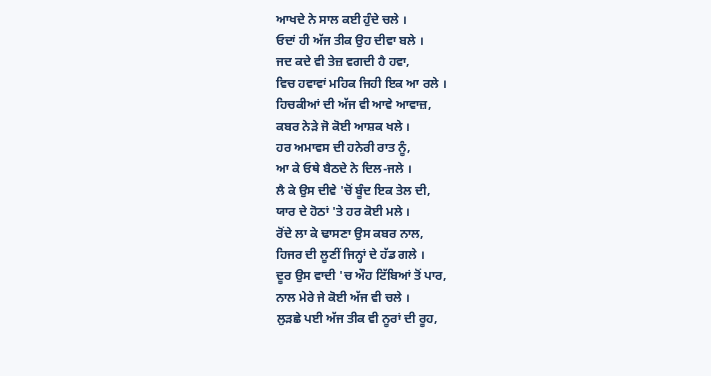ਆਖਦੇ ਨੇ ਸਾਲ ਕਈ ਹੁੰਦੇ ਚਲੇ ।
ਓਦਾਂ ਹੀ ਅੱਜ ਤੀਕ ਉਹ ਦੀਵਾ ਬਲੇ ।
ਜਦ ਕਦੇ ਵੀ ਤੇਜ਼ ਵਗਦੀ ਹੈ ਹਵਾ,
ਵਿਚ ਹਵਾਵਾਂ ਮਹਿਕ ਜਿਹੀ ਇਕ ਆ ਰਲੇ ।
ਹਿਚਕੀਆਂ ਦੀ ਅੱਜ ਵੀ ਆਵੇ ਆਵਾਜ਼,
ਕਬਰ ਨੇੜੇ ਜੋ ਕੋਈ ਆਸ਼ਕ ਖਲੇ ।
ਹਰ ਅਮਾਵਸ ਦੀ ਹਨੇਰੀ ਰਾਤ ਨੂੰ,
ਆ ਕੇ ਓਥੇ ਬੈਠਦੇ ਨੇ ਦਿਲ-ਜਲੇ ।
ਲੈ ਕੇ ਉਸ ਦੀਵੇ 'ਚੋਂ ਬੂੰਦ ਇਕ ਤੇਲ ਦੀ,
ਯਾਰ ਦੇ ਹੋਠਾਂ 'ਤੇ ਹਰ ਕੋਈ ਮਲੇ ।
ਰੋਂਦੇ ਲਾ ਕੇ ਢਾਸਣਾ ਉਸ ਕਬਰ ਨਾਲ,
ਹਿਜਰ ਦੀ ਲੂਣੀਂ ਜਿਨ੍ਹਾਂ ਦੇ ਹੱਡ ਗਲੇ ।
ਦੂਰ ਉਸ ਵਾਦੀ 'ਚ ਔਹ ਟਿੱਬਿਆਂ ਤੋਂ ਪਾਰ,
ਨਾਲ ਮੇਰੇ ਜੇ ਕੋਈ ਅੱਜ ਵੀ ਚਲੇ ।
ਲੁੜਛੇ ਪਈ ਅੱਜ ਤੀਕ ਵੀ ਨੂਰਾਂ ਦੀ ਰੂਹ,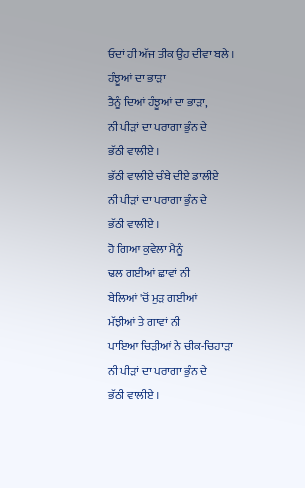ਓਦਾਂ ਹੀ ਅੱਜ ਤੀਕ ਉਹ ਦੀਵਾ ਬਲੇ ।
ਹੰਝੂਆਂ ਦਾ ਭਾੜਾ
ਤੈਨੂੰ ਦਿਆਂ ਹੰਝੂਆਂ ਦਾ ਭਾੜਾ,
ਨੀ ਪੀੜਾਂ ਦਾ ਪਰਾਗਾ ਭੁੰਨ ਦੇ
ਭੱਠੀ ਵਾਲੀਏ ।
ਭੱਠੀ ਵਾਲੀਏ ਚੰਬੇ ਦੀਏ ਡਾਲੀਏ
ਨੀ ਪੀੜਾਂ ਦਾ ਪਰਾਗਾ ਭੁੰਨ ਦੇ
ਭੱਠੀ ਵਾਲੀਏ ।
ਹੋ ਗਿਆ ਕੁਵੇਲਾ ਮੈਨੂੰ
ਢਲ ਗਈਆਂ ਛਾਵਾਂ ਨੀ
ਬੇਲਿਆਂ 'ਚੋਂ ਮੁੜ ਗਈਆਂ
ਮੱਝੀਆਂ ਤੇ ਗਾਵਾਂ ਨੀ
ਪਾਇਆ ਚਿੜੀਆਂ ਨੇ ਚੀਕ-ਚਿਹਾੜਾ
ਨੀ ਪੀੜਾਂ ਦਾ ਪਰਾਗਾ ਭੁੰਨ ਦੇ
ਭੱਠੀ ਵਾਲੀਏ ।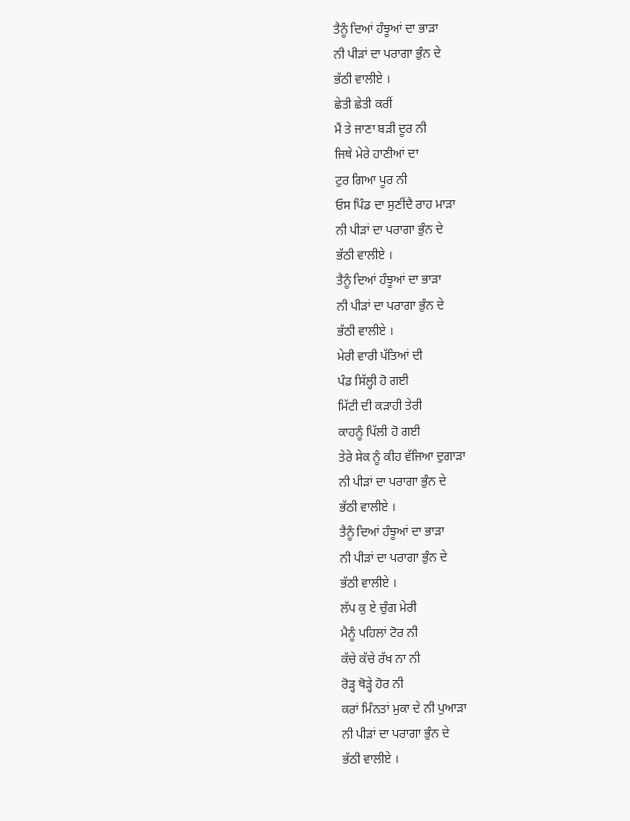ਤੈਨੂੰ ਦਿਆਂ ਹੰਝੂਆਂ ਦਾ ਭਾੜਾ
ਨੀ ਪੀੜਾਂ ਦਾ ਪਰਾਗਾ ਭੁੰਨ ਦੇ
ਭੱਠੀ ਵਾਲੀਏ ।
ਛੇਤੀ ਛੇਤੀ ਕਰੀਂ
ਮੈਂ ਤੇ ਜਾਣਾ ਬੜੀ ਦੂਰ ਨੀ
ਜਿਥੇ ਮੇਰੇ ਹਾਣੀਆਂ ਦਾ
ਟੁਰ ਗਿਆ ਪੂਰ ਨੀ
ਓਸ ਪਿੰਡ ਦਾ ਸੁਣੀਂਦੈ ਰਾਹ ਮਾੜਾ
ਨੀ ਪੀੜਾਂ ਦਾ ਪਰਾਗਾ ਭੁੰਨ ਦੇ
ਭੱਠੀ ਵਾਲੀਏ ।
ਤੈਨੂੰ ਦਿਆਂ ਹੰਝੂਆਂ ਦਾ ਭਾੜਾ
ਨੀ ਪੀੜਾਂ ਦਾ ਪਰਾਗਾ ਭੁੰਨ ਦੇ
ਭੱਠੀ ਵਾਲੀਏ ।
ਮੇਰੀ ਵਾਰੀ ਪੱਤਿਆਂ ਦੀ
ਪੰਡ ਸਿੱਲ੍ਹੀ ਹੋ ਗਈ
ਮਿੱਟੀ ਦੀ ਕੜਾਹੀ ਤੇਰੀ
ਕਾਹਨੂੰ ਪਿੱਲੀ ਹੋ ਗਈ
ਤੇਰੇ ਸੇਕ ਨੂੰ ਕੀਹ ਵੱਜਿਆ ਦੁਗਾੜਾ
ਨੀ ਪੀੜਾਂ ਦਾ ਪਰਾਗਾ ਭੁੰਨ ਦੇ
ਭੱਠੀ ਵਾਲੀਏ ।
ਤੈਨੂੰ ਦਿਆਂ ਹੰਝੂਆਂ ਦਾ ਭਾੜਾ
ਨੀ ਪੀੜਾਂ ਦਾ ਪਰਾਗਾ ਭੁੰਨ ਦੇ
ਭੱਠੀ ਵਾਲੀਏ ।
ਲੱਪ ਕੁ ਏ ਚੁੰਗ ਮੇਰੀ
ਮੈਨੂੰ ਪਹਿਲਾਂ ਟੋਰ ਨੀ
ਕੱਚੇ ਕੱਚੇ ਰੱਖ ਨਾ ਨੀ
ਰੋੜ੍ਹ ਥੋੜ੍ਹੇ ਹੋਰ ਨੀ
ਕਰਾਂ ਮਿੰਨਤਾਂ ਮੁਕਾ ਦੇ ਨੀ ਪੁਆੜਾ
ਨੀ ਪੀੜਾਂ ਦਾ ਪਰਾਗਾ ਭੁੰਨ ਦੇ
ਭੱਠੀ ਵਾਲੀਏ ।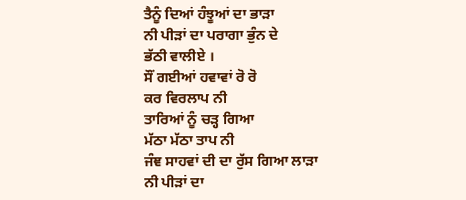ਤੈਨੂੰ ਦਿਆਂ ਹੰਝੂਆਂ ਦਾ ਭਾੜਾ
ਨੀ ਪੀੜਾਂ ਦਾ ਪਰਾਗਾ ਭੁੰਨ ਦੇ
ਭੱਠੀ ਵਾਲੀਏ ।
ਸੌਂ ਗਈਆਂ ਹਵਾਵਾਂ ਰੋ ਰੋ
ਕਰ ਵਿਰਲਾਪ ਨੀ
ਤਾਰਿਆਂ ਨੂੰ ਚੜ੍ਹ ਗਿਆ
ਮੱਠਾ ਮੱਠਾ ਤਾਪ ਨੀ
ਜੰਞ ਸਾਹਵਾਂ ਦੀ ਦਾ ਰੁੱਸ ਗਿਆ ਲਾੜਾ
ਨੀ ਪੀੜਾਂ ਦਾ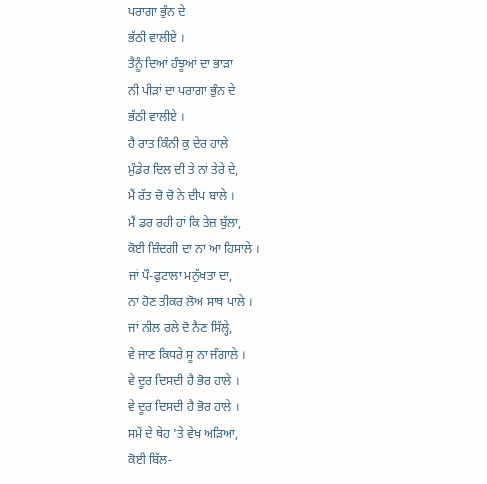ਪਰਾਗਾ ਭੁੰਨ ਦੇ
ਭੱਠੀ ਵਾਲੀਏ ।
ਤੈਨੂੰ ਦਿਆਂ ਹੰਝੂਆਂ ਦਾ ਭਾੜਾ
ਨੀ ਪੀੜਾਂ ਦਾ ਪਰਾਗਾ ਭੁੰਨ ਦੇ
ਭੱਠੀ ਵਾਲੀਏ ।
ਹੈ ਰਾਤ ਕਿੰਨੀ ਕੁ ਦੇਰ ਹਾਲੇ
ਮੁੰਡੇਰ ਦਿਲ ਦੀ ਤੇ ਨਾਂ ਤੇਰੇ ਦੇ,
ਮੈਂ ਰੱਤ ਚੋ ਚੋ ਨੇ ਦੀਪ ਬਾਲੇ ।
ਮੈਂ ਡਰ ਰਹੀ ਹਾਂ ਕਿ ਤੇਜ਼ ਬੁੱਲਾ,
ਕੋਈ ਜ਼ਿੰਦਗੀ ਦਾ ਨਾ ਆ ਹਿਸਾਲੇ ।
ਜਾਂ ਪੌ-ਫੁਟਾਲਾ ਮਨੁੱਖਤਾ ਦਾ,
ਨਾ ਹੋਣ ਤੀਕਰ ਲੋਅ ਸਾਥ ਪਾਲੇ ।
ਜਾਂ ਨੀਲ ਰਲੇ ਦੋ ਨੈਣ ਸਿੱਲ੍ਹੇ,
ਵੇ ਜਾਣ ਕਿਧਰੇ ਸੂ ਨਾ ਜੰਗਾਲੇ ।
ਵੇ ਦੂਰ ਦਿਸਦੀ ਹੈ ਭੋਰ ਹਾਲੇ ।
ਵੇ ਦੂਰ ਦਿਸਦੀ ਹੈ ਭੋਰ ਹਾਲੇ ।
ਸਮੇਂ ਦੇ ਥੇਹ 'ਤੇ ਵੇਖ ਅੜਿਆ,
ਕੋਈ ਬਿੱਲ-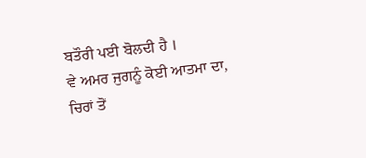ਬਤੌਰੀ ਪਈ ਬੋਲਦੀ ਹੈ ।
ਵੇ ਅਮਰ ਜੁਗਨੂੰ ਕੋਈ ਆਤਮਾ ਦਾ,
ਚਿਰਾਂ ਤੋਂ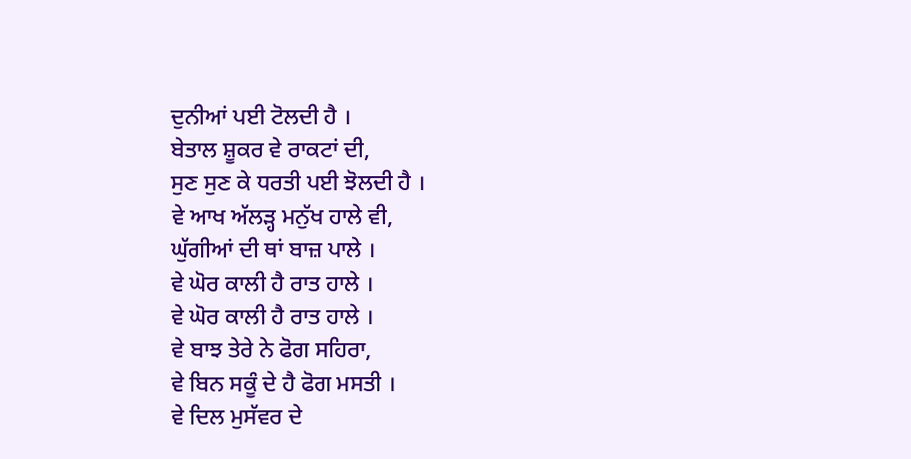ਦੁਨੀਆਂ ਪਈ ਟੋਲਦੀ ਹੈ ।
ਬੇਤਾਲ ਸ਼ੂਕਰ ਵੇ ਰਾਕਟਾਂ ਦੀ,
ਸੁਣ ਸੁਣ ਕੇ ਧਰਤੀ ਪਈ ਝੋਲਦੀ ਹੈ ।
ਵੇ ਆਖ ਅੱਲੜ੍ਹ ਮਨੁੱਖ ਹਾਲੇ ਵੀ,
ਘੁੱਗੀਆਂ ਦੀ ਥਾਂ ਬਾਜ਼ ਪਾਲੇ ।
ਵੇ ਘੋਰ ਕਾਲੀ ਹੈ ਰਾਤ ਹਾਲੇ ।
ਵੇ ਘੋਰ ਕਾਲੀ ਹੈ ਰਾਤ ਹਾਲੇ ।
ਵੇ ਬਾਝ ਤੇਰੇ ਨੇ ਫੋਗ ਸਹਿਰਾ,
ਵੇ ਬਿਨ ਸਕੂੰ ਦੇ ਹੈ ਫੋਗ ਮਸਤੀ ।
ਵੇ ਦਿਲ ਮੁਸੱਵਰ ਦੇ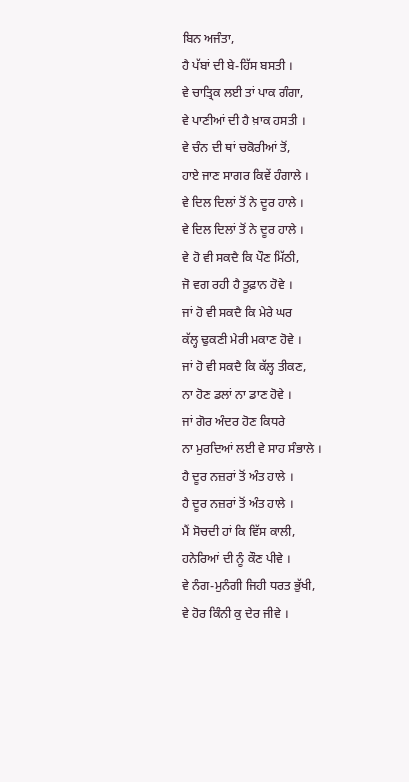ਬਿਨ ਅਜੰਤਾ,
ਹੈ ਪੱਬਾਂ ਦੀ ਬੇ-ਹਿੱਸ ਬਸਤੀ ।
ਵੇ ਚਾਤ੍ਰਿਕ ਲਈ ਤਾਂ ਪਾਕ ਗੰਗਾ,
ਵੇ ਪਾਣੀਆਂ ਦੀ ਹੈ ਖ਼ਾਕ ਹਸਤੀ ।
ਵੇ ਚੰਨ ਦੀ ਥਾਂ ਚਕੋਰੀਆਂ ਤੋਂ,
ਹਾਏ ਜਾਣ ਸਾਗਰ ਕਿਵੇਂ ਹੰਗਾਲੇ ।
ਵੇ ਦਿਲ ਦਿਲਾਂ ਤੋਂ ਨੇ ਦੂਰ ਹਾਲੇ ।
ਵੇ ਦਿਲ ਦਿਲਾਂ ਤੋਂ ਨੇ ਦੂਰ ਹਾਲੇ ।
ਵੇ ਹੋ ਵੀ ਸਕਦੈ ਕਿ ਪੌਣ ਮਿੱਠੀ,
ਜੋ ਵਗ ਰਹੀ ਹੈ ਤੂਫ਼ਾਨ ਹੋਵੇ ।
ਜਾਂ ਹੋ ਵੀ ਸਕਦੈ ਕਿ ਮੇਰੇ ਘਰ
ਕੱਲ੍ਹ ਢੁਕਣੀ ਮੇਰੀ ਮਕਾਣ ਹੋਵੇ ।
ਜਾਂ ਹੋ ਵੀ ਸਕਦੈ ਕਿ ਕੱਲ੍ਹ ਤੀਕਣ,
ਨਾ ਹੋਣ ਡਲਾਂ ਨਾ ਡਾਣ ਹੋਵੇ ।
ਜਾਂ ਗੋਰ ਅੰਦਰ ਹੋਣ ਕਿਧਰੇ
ਨਾ ਮੁਰਦਿਆਂ ਲਈ ਵੇ ਸਾਹ ਸੰਭਾਲੇ ।
ਹੈ ਦੂਰ ਨਜ਼ਰਾਂ ਤੋਂ ਅੰਤ ਹਾਲੇ ।
ਹੈ ਦੂਰ ਨਜ਼ਰਾਂ ਤੋਂ ਅੰਤ ਹਾਲੇ ।
ਮੈਂ ਸੋਚਦੀ ਹਾਂ ਕਿ ਵਿੱਸ ਕਾਲੀ,
ਹਨੇਰਿਆਂ ਦੀ ਨੂੰ ਕੌਣ ਪੀਵੇ ।
ਵੇ ਨੰਗ-ਮੁਨੰਗੀ ਜਿਹੀ ਧਰਤ ਭੁੱਖੀ,
ਵੇ ਹੋਰ ਕਿੰਨੀ ਕੁ ਦੇਰ ਜੀਵੇ ।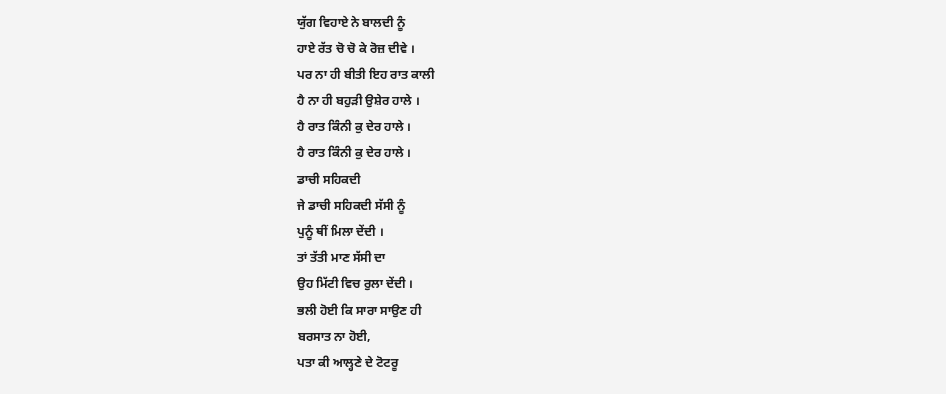ਯੁੱਗ ਵਿਹਾਏ ਨੇ ਬਾਲਦੀ ਨੂੰ
ਹਾਏ ਰੱਤ ਚੋ ਚੋ ਕੇ ਰੋਜ਼ ਦੀਵੇ ।
ਪਰ ਨਾ ਹੀ ਬੀਤੀ ਇਹ ਰਾਤ ਕਾਲੀ
ਹੈ ਨਾ ਹੀ ਬਹੁੜੀ ਉਸ਼ੇਰ ਹਾਲੇ ।
ਹੈ ਰਾਤ ਕਿੰਨੀ ਕੁ ਦੇਰ ਹਾਲੇ ।
ਹੈ ਰਾਤ ਕਿੰਨੀ ਕੁ ਦੇਰ ਹਾਲੇ ।
ਡਾਚੀ ਸਹਿਕਦੀ
ਜੇ ਡਾਚੀ ਸਹਿਕਦੀ ਸੱਸੀ ਨੂੰ
ਪੁਨੂੰ ਥੀਂ ਮਿਲਾ ਦੇਂਦੀ ।
ਤਾਂ ਤੱਤੀ ਮਾਣ ਸੱਸੀ ਦਾ
ਉਹ ਮਿੱਟੀ ਵਿਚ ਰੁਲਾ ਦੇਂਦੀ ।
ਭਲੀ ਹੋਈ ਕਿ ਸਾਰਾ ਸਾਉਣ ਹੀ
ਬਰਸਾਤ ਨਾ ਹੋਈ,
ਪਤਾ ਕੀ ਆਲ੍ਹਣੇ ਦੇ ਟੋਟਰੂ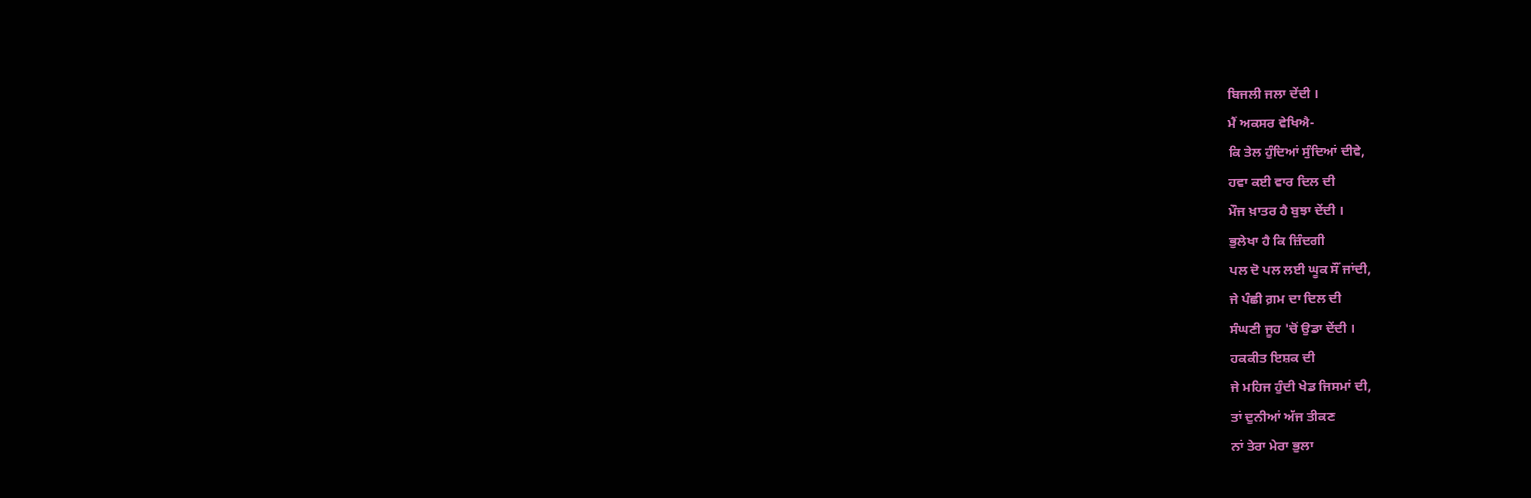ਬਿਜਲੀ ਜਲਾ ਦੇਂਦੀ ।
ਮੈਂ ਅਕਸਰ ਵੇਖਿਐ-
ਕਿ ਤੇਲ ਹੁੰਦਿਆਂ ਸੁੰਦਿਆਂ ਦੀਵੇ,
ਹਵਾ ਕਈ ਵਾਰ ਦਿਲ ਦੀ
ਮੌਜ ਖ਼ਾਤਰ ਹੈ ਬੁਝਾ ਦੇਂਦੀ ।
ਭੁਲੇਖਾ ਹੈ ਕਿ ਜ਼ਿੰਦਗੀ
ਪਲ ਦੋ ਪਲ ਲਈ ਘੂਕ ਸੌਂ ਜਾਂਦੀ,
ਜੇ ਪੰਛੀ ਗ਼ਮ ਦਾ ਦਿਲ ਦੀ
ਸੰਘਣੀ ਜੂਹ 'ਚੋਂ ਉਡਾ ਦੇਂਦੀ ।
ਹਕਕੀਤ ਇਸ਼ਕ ਦੀ
ਜੇ ਮਹਿਜ ਹੁੰਦੀ ਖੇਡ ਜਿਸਮਾਂ ਦੀ,
ਤਾਂ ਦੁਨੀਆਂ ਅੱਜ ਤੀਕਣ
ਨਾਂ ਤੇਰਾ ਮੇਰਾ ਭੁਲਾ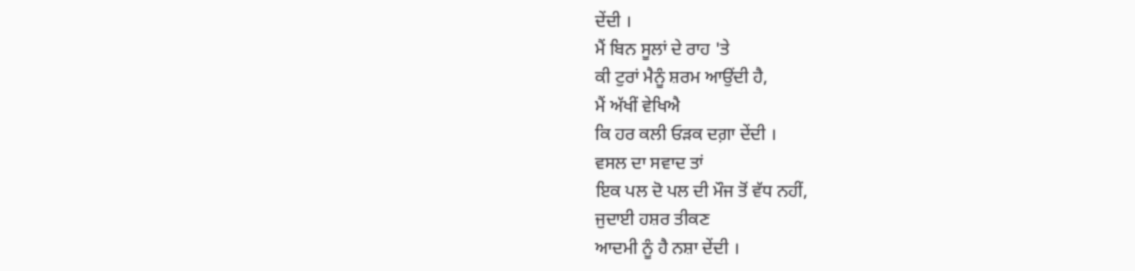ਦੇਂਦੀ ।
ਮੈਂ ਬਿਨ ਸੂਲਾਂ ਦੇ ਰਾਹ 'ਤੇ
ਕੀ ਟੁਰਾਂ ਮੈਨੂੰ ਸ਼ਰਮ ਆਉਂਦੀ ਹੈ,
ਮੈਂ ਅੱਖੀਂ ਵੇਖਿਐ
ਕਿ ਹਰ ਕਲੀ ਓੜਕ ਦਗ਼ਾ ਦੇਂਦੀ ।
ਵਸਲ ਦਾ ਸਵਾਦ ਤਾਂ
ਇਕ ਪਲ ਦੋ ਪਲ ਦੀ ਮੌਜ ਤੋਂ ਵੱਧ ਨਹੀਂ,
ਜੁਦਾਈ ਹਸ਼ਰ ਤੀਕਣ
ਆਦਮੀ ਨੂੰ ਹੈ ਨਸ਼ਾ ਦੇਂਦੀ ।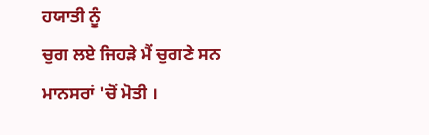ਹਯਾਤੀ ਨੂੰ
ਚੁਗ ਲਏ ਜਿਹੜੇ ਮੈਂ ਚੁਗਣੇ ਸਨ
ਮਾਨਸਰਾਂ 'ਚੋਂ ਮੋਤੀ ।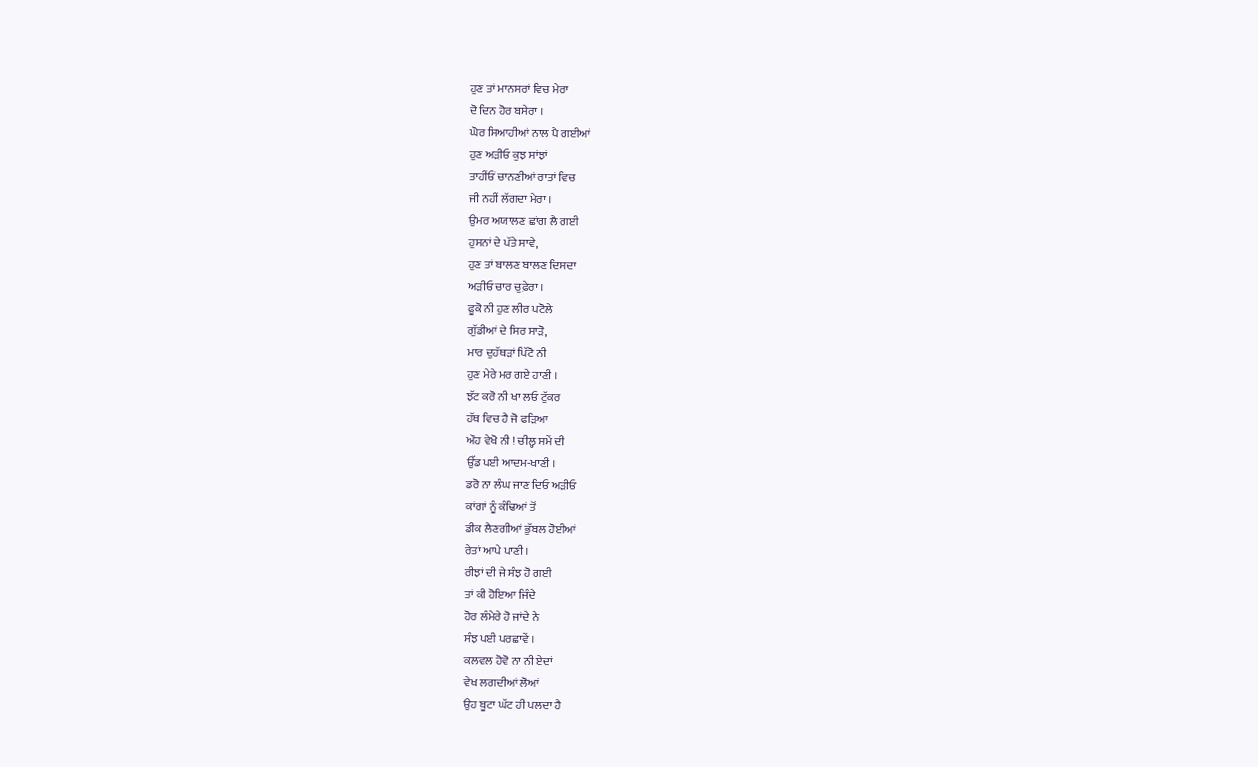ਹੁਣ ਤਾਂ ਮਾਨਸਰਾਂ ਵਿਚ ਮੇਰਾ
ਦੋ ਦਿਨ ਹੋਰ ਬਸੇਰਾ ।
ਘੋਰ ਸਿਆਹੀਆਂ ਨਾਲ ਪੈ ਗਈਆਂ
ਹੁਣ ਅੜੀਓ ਕੁਝ ਸਾਂਝਾਂ
ਤਾਹੀਂਓਂ ਚਾਨਣੀਆਂ ਰਾਤਾਂ ਵਿਚ
ਜੀ ਨਹੀਂ ਲੱਗਦਾ ਮੇਰਾ ।
ਉਮਰ ਅਯਾਲਣ ਛਾਂਗ ਲੈ ਗਈ
ਹੁਸਨਾਂ ਦੇ ਪੱਤੇ ਸਾਵੇ,
ਹੁਣ ਤਾਂ ਬਾਲਣ ਬਾਲਣ ਦਿਸਦਾ
ਅੜੀਓ ਚਾਰ ਚੁਫ਼ੇਰਾ ।
ਫੂਕੋ ਨੀ ਹੁਣ ਲੀਰ ਪਟੋਲੇ
ਗੁੱਡੀਆਂ ਦੇ ਸਿਰ ਸਾੜੋ,
ਮਾਰ ਦੁਹੱਥੜਾਂ ਪਿੱਟੋ ਨੀ
ਹੁਣ ਮੇਰੇ ਮਰ ਗਏ ਹਾਣੀ ।
ਝੱਟ ਕਰੋ ਨੀ ਖਾ ਲਓ ਟੁੱਕਰ
ਹੱਥ ਵਿਚ ਹੈ ਜੋ ਫੜਿਆ
ਔਹ ਵੇਖੋ ਨੀ ! ਚੀਲ੍ਹ ਸਮੇਂ ਦੀ
ਉੱਡ ਪਈ ਆਦਮ-ਖਾਣੀ ।
ਡਰੋ ਨਾ ਲੰਘ ਜਾਣ ਦਿਓ ਅੜੀਓ
ਕਾਂਗਾਂ ਨੂੰ ਕੰਢਿਆਂ ਤੋਂ
ਡੀਕ ਲੈਣਗੀਆਂ ਭੁੱਬਲ ਹੋਈਆਂ
ਰੇਤਾਂ ਆਪੇ ਪਾਣੀ ।
ਰੀਝਾਂ ਦੀ ਜੇ ਸੰਝ ਹੋ ਗਈ
ਤਾਂ ਕੀ ਹੋਇਆ ਜਿੰਦੇ
ਹੋਰ ਲੰਮੇਰੇ ਹੋ ਜਾਂਦੇ ਨੇ
ਸੰਝ ਪਈ ਪਰਛਾਵੇਂ ।
ਕਲਵਲ ਹੋਵੋ ਨਾ ਨੀ ਏਦਾਂ
ਵੇਖ ਲਗਦੀਆਂ ਲੋਆਂ
ਉਹ ਬੂਟਾ ਘੱਟ ਹੀ ਪਲਦਾ ਹੈ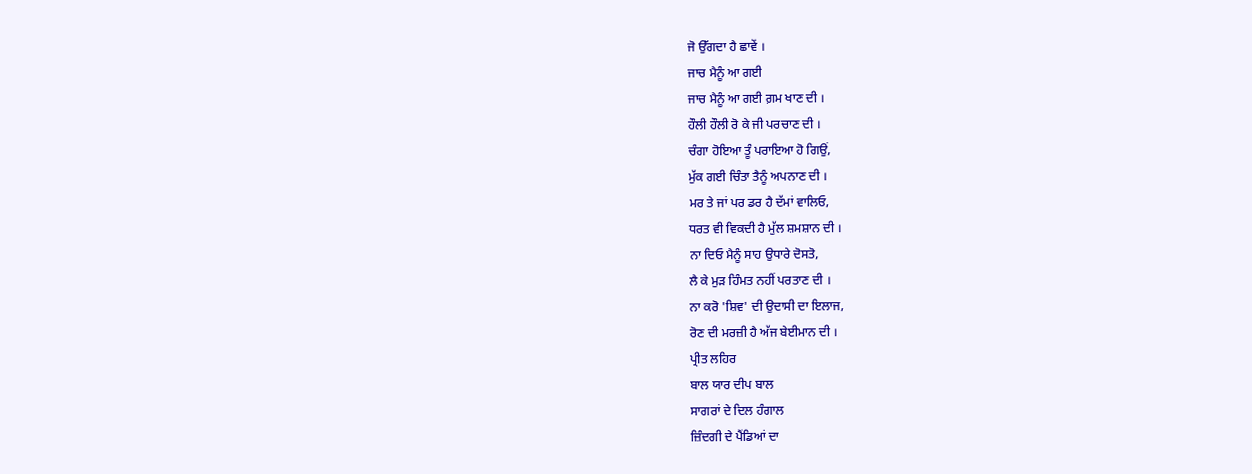ਜੋ ਉੱਗਦਾ ਹੈ ਛਾਵੇਂ ।
ਜਾਚ ਮੈਨੂੰ ਆ ਗਈ
ਜਾਚ ਮੈਨੂੰ ਆ ਗਈ ਗ਼ਮ ਖਾਣ ਦੀ ।
ਹੌਲੀ ਹੌਲੀ ਰੋ ਕੇ ਜੀ ਪਰਚਾਣ ਦੀ ।
ਚੰਗਾ ਹੋਇਆ ਤੂੰ ਪਰਾਇਆ ਹੋ ਗਿਉਂ,
ਮੁੱਕ ਗਈ ਚਿੰਤਾ ਤੈਨੂੰ ਅਪਨਾਣ ਦੀ ।
ਮਰ ਤੇ ਜਾਂ ਪਰ ਡਰ ਹੈ ਦੱਮਾਂ ਵਾਲਿਓ,
ਧਰਤ ਵੀ ਵਿਕਦੀ ਹੈ ਮੁੱਲ ਸ਼ਮਸ਼ਾਨ ਦੀ ।
ਨਾ ਦਿਓ ਮੈਨੂੰ ਸਾਹ ਉਧਾਰੇ ਦੋਸਤੋ,
ਲੈ ਕੇ ਮੁੜ ਹਿੰਮਤ ਨਹੀਂ ਪਰਤਾਣ ਦੀ ।
ਨਾ ਕਰੋ 'ਸ਼ਿਵ' ਦੀ ਉਦਾਸੀ ਦਾ ਇਲਾਜ,
ਰੋਣ ਦੀ ਮਰਜ਼ੀ ਹੈ ਅੱਜ ਬੇਈਮਾਨ ਦੀ ।
ਪ੍ਰੀਤ ਲਹਿਰ
ਬਾਲ ਯਾਰ ਦੀਪ ਬਾਲ
ਸਾਗਰਾਂ ਦੇ ਦਿਲ ਹੰਗਾਲ
ਜ਼ਿੰਦਗੀ ਦੇ ਪੈਂਡਿਆਂ ਦਾ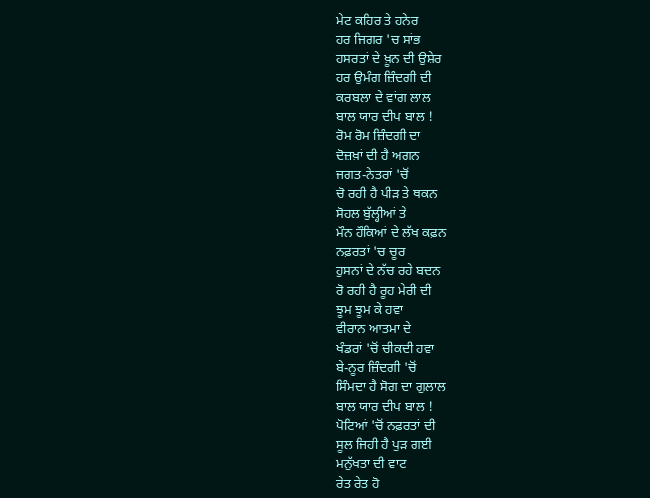ਮੇਟ ਕਹਿਰ ਤੇ ਹਨੇਰ
ਹਰ ਜਿਗਰ 'ਚ ਸਾਂਭ
ਹਸਰਤਾਂ ਦੇ ਖ਼ੂਨ ਦੀ ਉਸ਼ੇਰ
ਹਰ ਉਮੰਗ ਜ਼ਿੰਦਗੀ ਦੀ
ਕਰਬਲਾ ਦੇ ਵਾਂਗ ਲਾਲ
ਬਾਲ ਯਾਰ ਦੀਪ ਬਾਲ !
ਰੋਮ ਰੋਮ ਜ਼ਿੰਦਗੀ ਦਾ
ਦੋਜ਼ਖ਼ਾਂ ਦੀ ਹੈ ਅਗਨ
ਜਗਤ-ਨੇਤਰਾਂ 'ਚੋਂ
ਚੋ ਰਹੀ ਹੈ ਪੀੜ ਤੇ ਥਕਨ
ਸੋਹਲ ਬੁੱਲ੍ਹੀਆਂ ਤੇ
ਮੌਨ ਹੌਕਿਆਂ ਦੇ ਲੱਖ ਕਫ਼ਨ
ਨਫ਼ਰਤਾਂ 'ਚ ਚੂਰ
ਹੁਸਨਾਂ ਦੇ ਨੱਚ ਰਹੇ ਬਦਨ
ਰੋ ਰਹੀ ਹੈ ਰੂਹ ਮੇਰੀ ਦੀ
ਝੂਮ ਝੂਮ ਕੇ ਹਵਾ
ਵੀਰਾਨ ਆਤਮਾ ਦੇ
ਖੰਡਰਾਂ 'ਚੋਂ ਚੀਕਦੀ ਹਵਾ
ਬੇ-ਨੂਰ ਜ਼ਿੰਦਗੀ 'ਚੋਂ
ਸਿੰਮਦਾ ਹੈ ਸੋਗ ਦਾ ਗੁਲਾਲ
ਬਾਲ ਯਾਰ ਦੀਪ ਬਾਲ !
ਪੋਟਿਆਂ 'ਚੋਂ ਨਫ਼ਰਤਾਂ ਦੀ
ਸੂਲ ਜਿਹੀ ਹੈ ਪੁੜ ਗਈ
ਮਨੁੱਖਤਾ ਦੀ ਵਾਟ
ਰੇਤ ਰੇਤ ਹੋ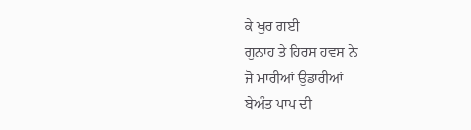ਕੇ ਖੁਰ ਗਈ
ਗੁਨਾਹ ਤੇ ਹਿਰਸ ਹਵਸ ਨੇ
ਜੋ ਮਾਰੀਆਂ ਉਡਾਰੀਆਂ
ਬੇਅੰਤ ਪਾਪ ਦੀ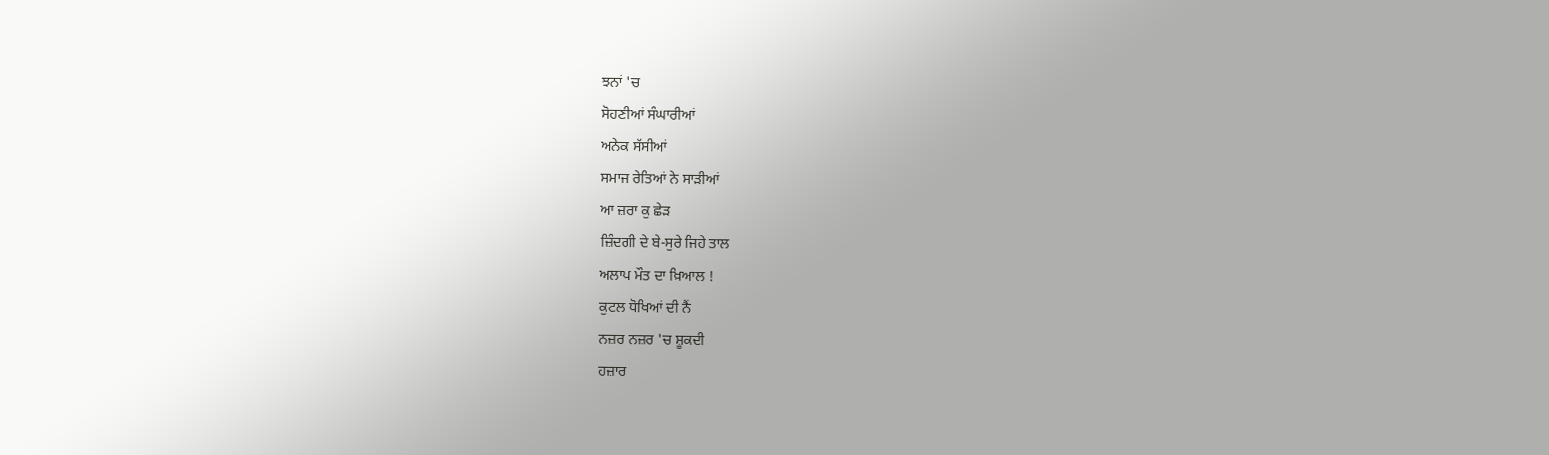ਝਨਾਂ 'ਚ
ਸੋਹਣੀਆਂ ਸੰਘਾਰੀਆਂ
ਅਨੇਕ ਸੱਸੀਆਂ
ਸਮਾਜ ਰੇਤਿਆਂ ਨੇ ਸਾੜੀਆਂ
ਆ ਜ਼ਰਾ ਕੁ ਛੇੜ
ਜ਼ਿੰਦਗੀ ਦੇ ਬੇ-ਸੁਰੇ ਜਿਹੇ ਤਾਲ
ਅਲਾਪ ਮੌਤ ਦਾ ਖ਼ਿਆਲ !
ਕੁਟਲ ਧੋਖਿਆਂ ਦੀ ਨੈਂ
ਨਜ਼ਰ ਨਜ਼ਰ 'ਚ ਸ਼ੂਕਦੀ
ਹਜ਼ਾਰ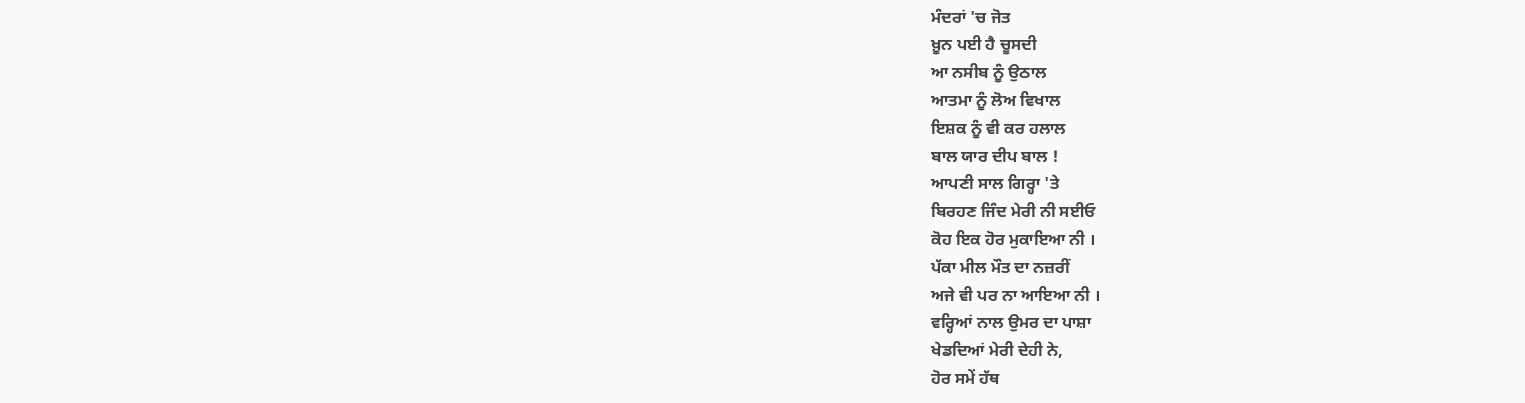ਮੰਦਰਾਂ 'ਚ ਜੋਤ
ਖ਼ੂਨ ਪਈ ਹੈ ਚੂਸਦੀ
ਆ ਨਸੀਬ ਨੂੰ ਉਠਾਲ
ਆਤਮਾ ਨੂੰ ਲੋਅ ਵਿਖਾਲ
ਇਸ਼ਕ ਨੂੰ ਵੀ ਕਰ ਹਲਾਲ
ਬਾਲ ਯਾਰ ਦੀਪ ਬਾਲ !
ਆਪਣੀ ਸਾਲ ਗਿਰ੍ਹਾ 'ਤੇ
ਬਿਰਹਣ ਜਿੰਦ ਮੇਰੀ ਨੀ ਸਈਓ
ਕੋਹ ਇਕ ਹੋਰ ਮੁਕਾਇਆ ਨੀ ।
ਪੱਕਾ ਮੀਲ ਮੌਤ ਦਾ ਨਜ਼ਰੀਂ
ਅਜੇ ਵੀ ਪਰ ਨਾ ਆਇਆ ਨੀ ।
ਵਰ੍ਹਿਆਂ ਨਾਲ ਉਮਰ ਦਾ ਪਾਸ਼ਾ
ਖੇਡਦਿਆਂ ਮੇਰੀ ਦੇਹੀ ਨੇ,
ਹੋਰ ਸਮੇਂ ਹੱਥ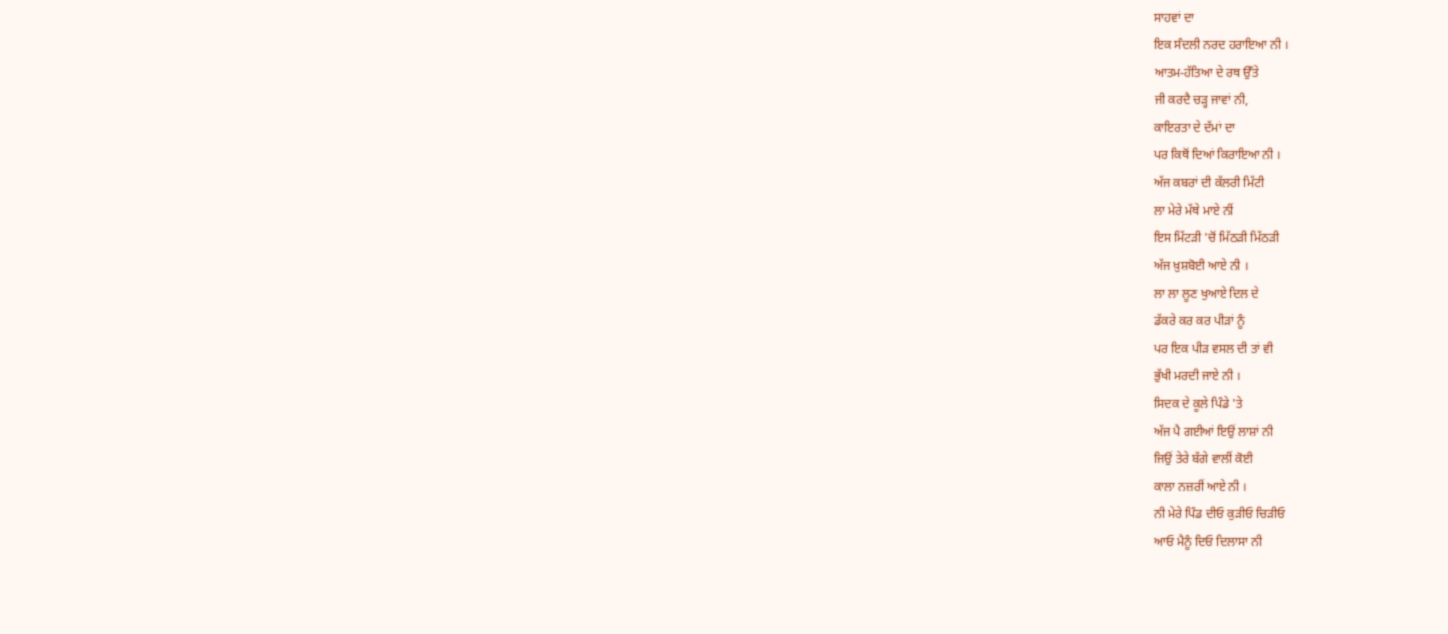ਸਾਹਵਾਂ ਦਾ
ਇਕ ਸੰਦਲੀ ਨਰਦ ਹਰਾਇਆ ਨੀ ।
ਆਤਮ-ਹੱਤਿਆ ਦੇ ਰਥ ਉੱਤੇ
ਜੀ ਕਰਦੈ ਚੜ੍ਹ ਜਾਵਾਂ ਨੀ,
ਕਾਇਰਤਾ ਦੇ ਦੱਮਾਂ ਦਾ
ਪਰ ਕਿਥੋਂ ਦਿਆਂ ਕਿਰਾਇਆ ਨੀ ।
ਅੱਜ ਕਬਰਾਂ ਦੀ ਕੱਲਰੀ ਮਿੱਟੀ
ਲਾ ਮੇਰੇ ਮੱਥੇ ਮਾਏ ਨੀਂ
ਇਸ ਮਿੱਟੜੀ 'ਚੋਂ ਮਿੱਠੜੀ ਮਿੱਠੜੀ
ਅੱਜ ਖ਼ੁਸ਼ਬੋਈ ਆਏ ਨੀ ।
ਲਾ ਲਾ ਲੂਣ ਖੁਆਏ ਦਿਲ ਦੇ
ਡੱਕਰੇ ਕਰ ਕਰ ਪੀੜਾਂ ਨੂੰ
ਪਰ ਇਕ ਪੀੜ ਵਸਲ ਦੀ ਤਾਂ ਵੀ
ਭੁੱਖੀ ਮਰਦੀ ਜਾਏ ਨੀ ।
ਸਿਦਕ ਦੇ ਕੂਲੇ ਪਿੰਡੇ 'ਤੇ
ਅੱਜ ਪੈ ਗਈਆਂ ਇਉਂ ਲਾਸ਼ਾਂ ਨੀ
ਜਿਉਂ ਤੇਰੇ ਬੱਗੇ ਵਾਲੀਂ ਕੋਈ
ਕਾਲਾ ਨਜ਼ਰੀਂ ਆਏ ਨੀ ।
ਨੀ ਮੇਰੇ ਪਿੰਡ ਦੀਓ ਕੁੜੀਓ ਚਿੜੀਓ
ਆਓ ਮੈਨੂੰ ਦਿਓ ਦਿਲਾਸਾ ਨੀ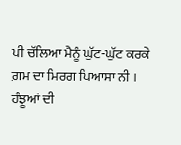ਪੀ ਚੱਲਿਆ ਮੈਨੂੰ ਘੁੱਟ-ਘੁੱਟ ਕਰਕੇ
ਗ਼ਮ ਦਾ ਮਿਰਗ ਪਿਆਸਾ ਨੀ ।
ਹੰਝੂਆਂ ਦੀ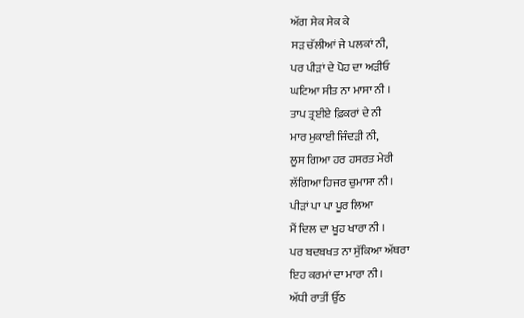ਅੱਗ ਸੇਕ ਸੇਕ ਕੇ
ਸੜ ਚੱਲੀਆਂ ਜੇ ਪਲਕਾਂ ਨੀ,
ਪਰ ਪੀੜਾਂ ਦੇ ਪੋਹ ਦਾ ਅੜੀਓ
ਘਟਿਆ ਸੀਤ ਨਾ ਮਾਸਾ ਨੀ ।
ਤਾਪ ਤ੍ਰਈਏ ਫ਼ਿਕਰਾਂ ਦੇ ਨੀ
ਮਾਰ ਮੁਕਾਈ ਜਿੰਦੜੀ ਨੀ,
ਲੂਸ ਗਿਆ ਹਰ ਹਸਰਤ ਮੇਰੀ
ਲੱਗਿਆ ਹਿਜਰ ਚੁਮਾਸਾ ਨੀ ।
ਪੀੜਾਂ ਪਾ ਪਾ ਪੂਰ ਲਿਆ
ਮੈਂ ਦਿਲ ਦਾ ਖੂਹ ਖਾਰਾ ਨੀ ।
ਪਰ ਬਦਬਖਤ ਨਾ ਸੁੱਕਿਆ ਅੱਥਰਾ
ਇਹ ਕਰਮਾਂ ਦਾ ਮਾਰਾ ਨੀ ।
ਅੱਧੀ ਰਾਤੀਂ ਉੱਠ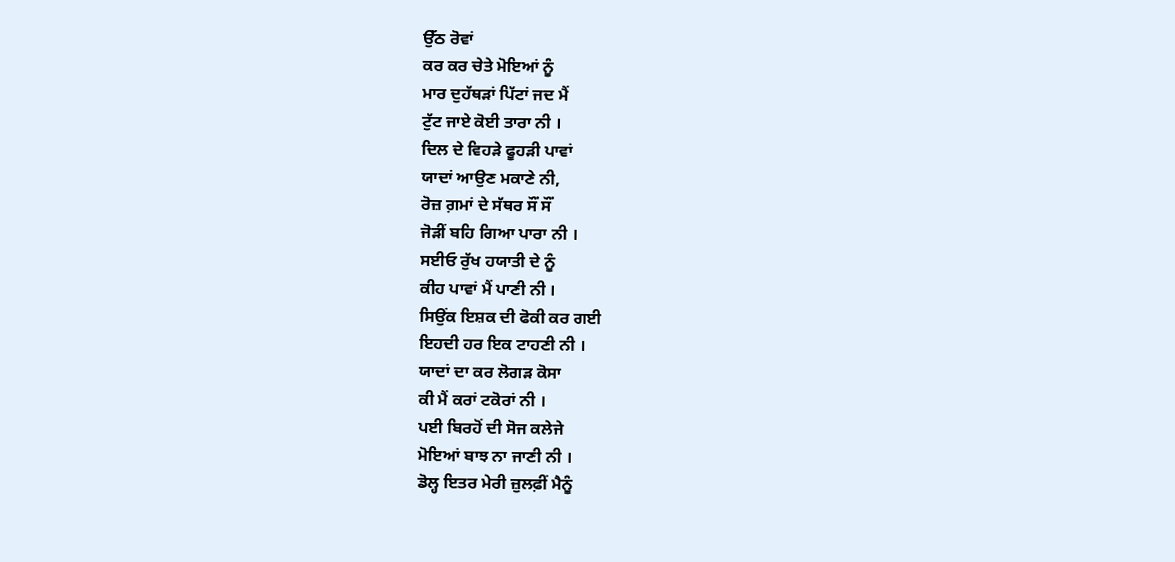ਉੱਠ ਰੋਵਾਂ
ਕਰ ਕਰ ਚੇਤੇ ਮੋਇਆਂ ਨੂੰ
ਮਾਰ ਦੁਹੱਥੜਾਂ ਪਿੱਟਾਂ ਜਦ ਮੈਂ
ਟੁੱਟ ਜਾਏ ਕੋਈ ਤਾਰਾ ਨੀ ।
ਦਿਲ ਦੇ ਵਿਹੜੇ ਫੂਹੜੀ ਪਾਵਾਂ
ਯਾਦਾਂ ਆਉਣ ਮਕਾਣੇ ਨੀ,
ਰੋਜ਼ ਗ਼ਮਾਂ ਦੇ ਸੱਥਰ ਸੌਂ ਸੌਂ
ਜੋੜੀਂ ਬਹਿ ਗਿਆ ਪਾਰਾ ਨੀ ।
ਸਈਓ ਰੁੱਖ ਹਯਾਤੀ ਦੇ ਨੂੰ
ਕੀਹ ਪਾਵਾਂ ਮੈਂ ਪਾਣੀ ਨੀ ।
ਸਿਉਂਕ ਇਸ਼ਕ ਦੀ ਫੋਕੀ ਕਰ ਗਈ
ਇਹਦੀ ਹਰ ਇਕ ਟਾਹਣੀ ਨੀ ।
ਯਾਦਾਂ ਦਾ ਕਰ ਲੋਗੜ ਕੋਸਾ
ਕੀ ਮੈਂ ਕਰਾਂ ਟਕੋਰਾਂ ਨੀ ।
ਪਈ ਬਿਰਹੋਂ ਦੀ ਸੋਜ ਕਲੇਜੇ
ਮੋਇਆਂ ਬਾਝ ਨਾ ਜਾਣੀ ਨੀ ।
ਡੋਲ੍ਹ ਇਤਰ ਮੇਰੀ ਜ਼ੁਲਫ਼ੀਂ ਮੈਨੂੰ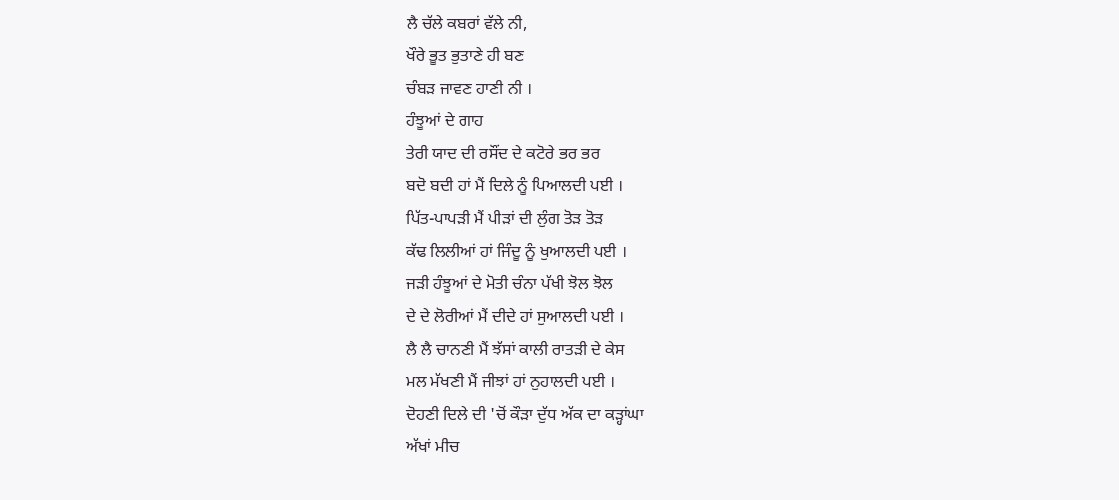ਲੈ ਚੱਲੇ ਕਬਰਾਂ ਵੱਲੇ ਨੀ,
ਖੌਰੇ ਭੂਤ ਭੁਤਾਣੇ ਹੀ ਬਣ
ਚੰਬੜ ਜਾਵਣ ਹਾਣੀ ਨੀ ।
ਹੰਝੂਆਂ ਦੇ ਗਾਹ
ਤੇਰੀ ਯਾਦ ਦੀ ਰਸੌਂਦ ਦੇ ਕਟੋਰੇ ਭਰ ਭਰ
ਬਦੋ ਬਦੀ ਹਾਂ ਮੈਂ ਦਿਲੇ ਨੂੰ ਪਿਆਲਦੀ ਪਈ ।
ਪਿੱਤ-ਪਾਪੜੀ ਮੈਂ ਪੀੜਾਂ ਦੀ ਲੁੰਗ ਤੋੜ ਤੋੜ
ਕੱਢ ਲਿਲੀਆਂ ਹਾਂ ਜਿੰਦੂ ਨੂੰ ਖੁਆਲਦੀ ਪਈ ।
ਜੜੀ ਹੰਝੂਆਂ ਦੇ ਮੋਤੀ ਚੰਨਾ ਪੱਖੀ ਝੋਲ ਝੋਲ
ਦੇ ਦੇ ਲੋਰੀਆਂ ਮੈਂ ਦੀਦੇ ਹਾਂ ਸੁਆਲਦੀ ਪਈ ।
ਲੈ ਲੈ ਚਾਨਣੀ ਮੈਂ ਝੱਸਾਂ ਕਾਲੀ ਰਾਤੜੀ ਦੇ ਕੇਸ
ਮਲ ਮੱਖਣੀ ਮੈਂ ਜੀਝਾਂ ਹਾਂ ਨੁਹਾਲਦੀ ਪਈ ।
ਦੋਹਣੀ ਦਿਲੇ ਦੀ 'ਚੋਂ ਕੌੜਾ ਦੁੱਧ ਅੱਕ ਦਾ ਕੜ੍ਹਾਂਘਾ
ਅੱਖਾਂ ਮੀਚ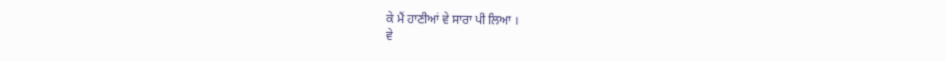ਕੇ ਮੈਂ ਹਾਣੀਆਂ ਵੇ ਸਾਰਾ ਪੀ ਲਿਆ ।
ਵੇ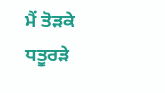ਮੈਂ ਤੋੜਕੇ ਧਤੂਰੜੇ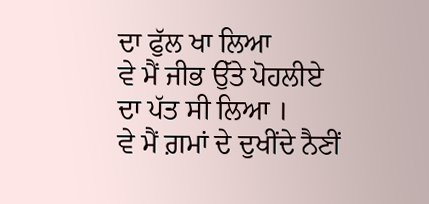ਦਾ ਫੁੱਲ ਖਾ ਲਿਆ
ਵੇ ਮੈਂ ਜੀਭ ਉੱਤੇ ਪੋਹਲੀਏ ਦਾ ਪੱਤ ਸੀ ਲਿਆ ।
ਵੇ ਮੈਂ ਗ਼ਮਾਂ ਦੇ ਦੁਖੀਂਦੇ ਨੈਣੀਂ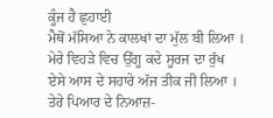ਕੂੰਜ ਹੈ ਛੁਹਾਈ
ਮੈਥੋਂ ਮੱਸਿਆ ਨੇ ਕਾਲਖਾਂ ਦਾ ਮੁੱਲ ਬੀ ਲਿਆ ।
ਮੇਰੇ ਵਿਹੜੇ ਵਿਚ ਉੱਗੂ ਕਦੇ ਸੂਰਜ ਦਾ ਰੁੱਖ
ਏਸੇ ਆਸ ਦੇ ਸਹਾਰੇ ਅੱਜ ਤੀਕ ਜੀ ਲਿਆ ।
ਤੇਰੇ ਪਿਆਰ ਦੇ ਨਿਆਜ਼-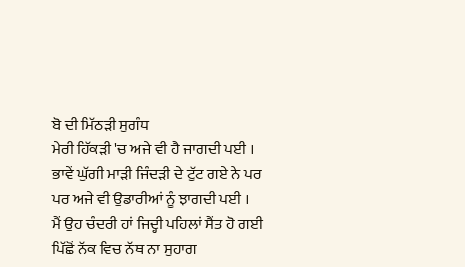ਬੋ ਦੀ ਮਿੱਠੜੀ ਸੁਗੰਧ
ਮੇਰੀ ਹਿੱਕੜੀ 'ਚ ਅਜੇ ਵੀ ਹੈ ਜਾਗਦੀ ਪਈ ।
ਭਾਵੇਂ ਘੁੱਗੀ ਮਾੜੀ ਜਿੰਦੜੀ ਦੇ ਟੁੱਟ ਗਏ ਨੇ ਪਰ
ਪਰ ਅਜੇ ਵੀ ਉਡਾਰੀਆਂ ਨੂੰ ਝਾਗਦੀ ਪਈ ।
ਮੈਂ ਉਹ ਚੰਦਰੀ ਹਾਂ ਜਿਦ੍ਹੀ ਪਹਿਲਾਂ ਸੈਂਤ ਹੋ ਗਈ
ਪਿੱਛੋਂ ਨੱਕ ਵਿਚ ਨੱਥ ਨਾ ਸੁਹਾਗ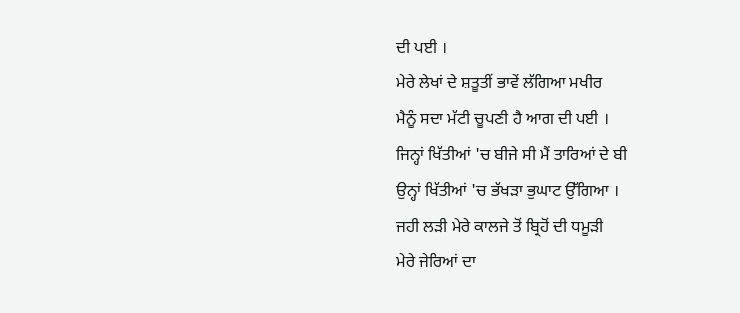ਦੀ ਪਈ ।
ਮੇਰੇ ਲੇਖਾਂ ਦੇ ਸ਼ਤੂਤੀਂ ਭਾਵੇਂ ਲੱਗਿਆ ਮਖੀਰ
ਮੈਨੂੰ ਸਦਾ ਮੱਟੀ ਚੂਪਣੀ ਹੈ ਆਗ ਦੀ ਪਈ ।
ਜਿਨ੍ਹਾਂ ਖਿੱਤੀਆਂ 'ਚ ਬੀਜੇ ਸੀ ਮੈਂ ਤਾਰਿਆਂ ਦੇ ਬੀ
ਉਨ੍ਹਾਂ ਖਿੱਤੀਆਂ 'ਚ ਭੱਖੜਾ ਭੁਘਾਟ ਉੱਗਿਆ ।
ਜਹੀ ਲੜੀ ਮੇਰੇ ਕਾਲਜੇ ਤੋਂ ਬ੍ਰਿਹੋਂ ਦੀ ਧਮੂੜੀ
ਮੇਰੇ ਜੇਰਿਆਂ ਦਾ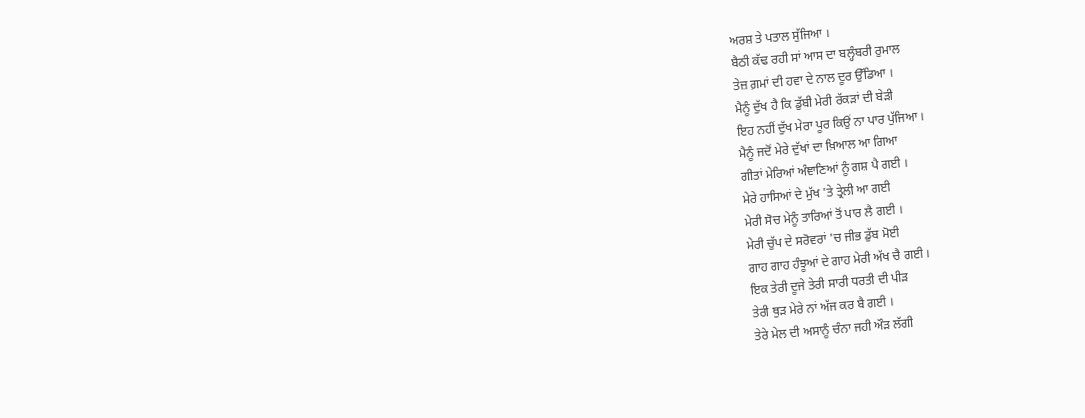ਅਰਸ਼ ਤੇ ਪਤਾਲ ਸੁੱਜਿਆ ।
ਬੈਠੀ ਕੱਢ ਰਹੀ ਸਾਂ ਆਸ ਦਾ ਬਲ੍ਹੰਬਰੀ ਰੁਮਾਲ
ਤੇਜ਼ ਗ਼ਮਾਂ ਦੀ ਹਵਾ ਦੇ ਨਾਲ ਦੂਰ ਉੱਡਿਆ ।
ਮੈਨੂੰ ਦੁੱਖ ਹੈ ਕਿ ਡੁੱਬੀ ਮੇਰੀ ਰੱਕੜਾਂ ਦੀ ਬੇੜੀ
ਇਹ ਨਹੀਂ ਦੁੱਖ ਮੇਰਾ ਪੂਰ ਕਿਉਂ ਨਾ ਪਾਰ ਪੁੱਜਿਆ ।
ਮੈਨੂੰ ਜਦੋਂ ਮੇਰੇ ਦੁੱਖਾਂ ਦਾ ਖ਼ਿਆਲ ਆ ਗਿਆ
ਗੀਤਾਂ ਮੇਰਿਆਂ ਅੰਞਾਣਿਆਂ ਨੂੰ ਗਸ਼ ਪੈ ਗਈ ।
ਮੇਰੇ ਹਾਸਿਆਂ ਦੇ ਮੁੱਖ 'ਤੇ ਤ੍ਰੇਲੀ ਆ ਗਈ
ਮੇਰੀ ਸੋਚ ਮੇਨੂੰ ਤਾਰਿਆਂ ਤੋਂ ਪਾਰ ਲੈ ਗਈ ।
ਮੇਰੀ ਚੁੱਪ ਦੇ ਸਰੋਵਰਾਂ 'ਚ ਜੀਭ ਡੁੱਬ ਮੋਈ
ਗਾਹ ਗਾਹ ਹੰਝੂਆਂ ਦੇ ਗਾਹ ਮੇਰੀ ਅੱਖ ਚੈ ਗਈ ।
ਇਕ ਤੇਰੀ ਦੂਜੇ ਤੇਰੀ ਸਾਰੀ ਧਰਤੀ ਦੀ ਪੀੜ
ਤੇਰੀ ਥੁੜ ਮੇਰੇ ਨਾਂ ਅੱਜ ਕਰ ਬੈ ਗਈ ।
ਤੇਰੇ ਮੇਲ ਦੀ ਅਸਾਨੂੰ ਚੰਨਾ ਜਹੀ ਔੜ ਲੱਗੀ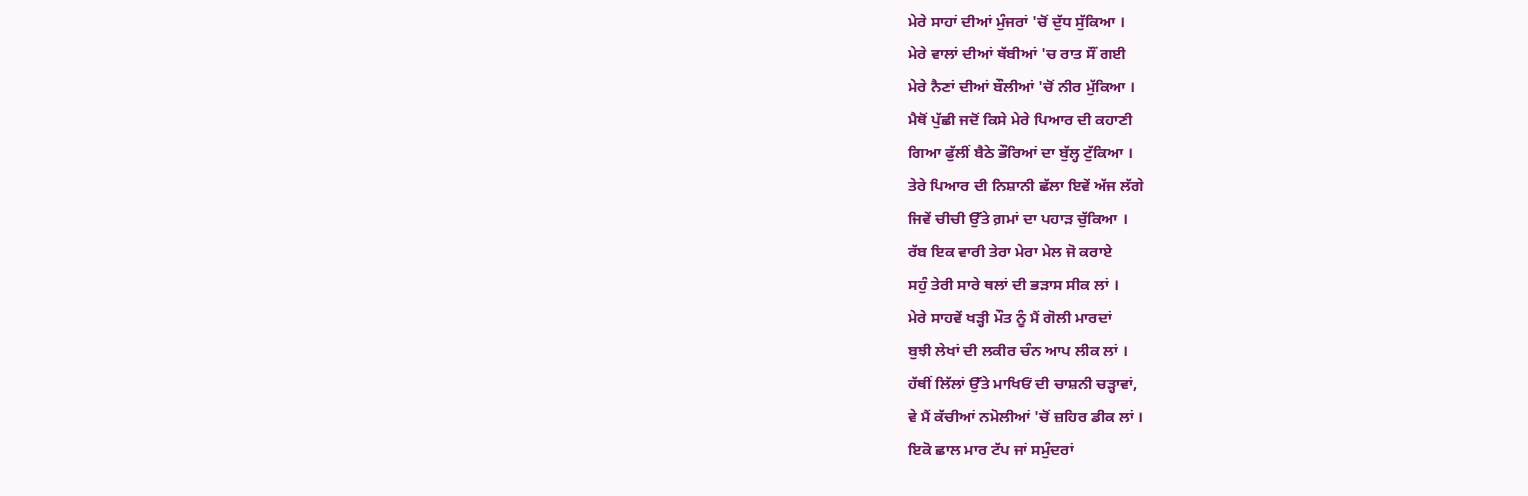ਮੇਰੇ ਸਾਹਾਂ ਦੀਆਂ ਮੁੰਜਰਾਂ 'ਚੋਂ ਦੁੱਧ ਸੁੱਕਿਆ ।
ਮੇਰੇ ਵਾਲਾਂ ਦੀਆਂ ਥੱਬੀਆਂ 'ਚ ਰਾਤ ਸੌਂ ਗਈ
ਮੇਰੇ ਨੈਣਾਂ ਦੀਆਂ ਬੌਲੀਆਂ 'ਚੋਂ ਨੀਰ ਮੁੱਕਿਆ ।
ਮੈਥੋਂ ਪੁੱਛੀ ਜਦੋਂ ਕਿਸੇ ਮੇਰੇ ਪਿਆਰ ਦੀ ਕਹਾਣੀ
ਗਿਆ ਫੁੱਲੀਂ ਬੈਠੇ ਭੌਰਿਆਂ ਦਾ ਬੁੱਲ੍ਹ ਟੁੱਕਿਆ ।
ਤੇਰੇ ਪਿਆਰ ਦੀ ਨਿਸ਼ਾਨੀ ਛੱਲਾ ਇਵੇਂ ਅੱਜ ਲੱਗੇ
ਜਿਵੇਂ ਚੀਚੀ ਉੱਤੇ ਗ਼ਮਾਂ ਦਾ ਪਹਾੜ ਚੁੱਕਿਆ ।
ਰੱਬ ਇਕ ਵਾਰੀ ਤੇਰਾ ਮੇਰਾ ਮੇਲ ਜੋ ਕਰਾਏ
ਸਹੁੰ ਤੇਰੀ ਸਾਰੇ ਥਲਾਂ ਦੀ ਭੜਾਸ ਸੀਕ ਲਾਂ ।
ਮੇਰੇ ਸਾਹਵੇਂ ਖੜ੍ਹੀ ਮੌਤ ਨੂੰ ਮੈਂ ਗੋਲੀ ਮਾਰਦਾਂ
ਬੁਝੀ ਲੇਖਾਂ ਦੀ ਲਕੀਰ ਚੰਨ ਆਪ ਲੀਕ ਲਾਂ ।
ਹੱਥੀਂ ਲਿੱਲਾਂ ਉੱਤੇ ਮਾਖਿਓਂ ਦੀ ਚਾਸ਼ਨੀ ਚੜ੍ਹਾਵਾਂ,
ਵੇ ਮੈਂ ਕੱਚੀਆਂ ਨਮੋਲੀਆਂ 'ਚੋਂ ਜ਼ਹਿਰ ਡੀਕ ਲਾਂ ।
ਇਕੋ ਛਾਲ ਮਾਰ ਟੱਪ ਜਾਂ ਸਮੁੰਦਰਾਂ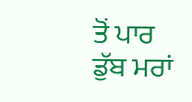ਤੋਂ ਪਾਰ
ਡੁੱਬ ਮਰਾਂ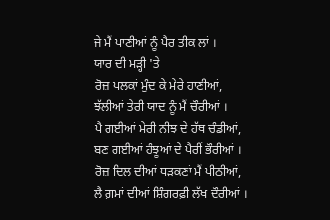ਜੇ ਮੈਂ ਪਾਣੀਆਂ ਨੂੰ ਪੈਰ ਤੀਕ ਲਾਂ ।
ਯਾਰ ਦੀ ਮੜ੍ਹੀ 'ਤੇ
ਰੋਜ਼ ਪਲਕਾਂ ਮੁੰਦ ਕੇ ਮੇਰੇ ਹਾਣੀਆਂ,
ਝੱਲੀਆਂ ਤੇਰੀ ਯਾਦ ਨੂੰ ਮੈਂ ਚੌਰੀਆਂ ।
ਪੈ ਗਈਆਂ ਮੇਰੀ ਨੀਝ ਦੇ ਹੱਥ ਚੰਡੀਆਂ,
ਬਣ ਗਈਆਂ ਹੰਝੂਆਂ ਦੇ ਪੈਰੀਂ ਭੌਰੀਆਂ ।
ਰੋਜ਼ ਦਿਲ ਦੀਆਂ ਧੜਕਣਾਂ ਮੈਂ ਪੀਠੀਆਂ,
ਲੈ ਗ਼ਮਾਂ ਦੀਆਂ ਸ਼ਿੰਗਰਫ਼ੀ ਲੱਖ ਦੌਰੀਆਂ ।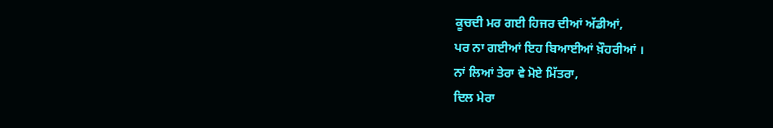ਕੂਚਦੀ ਮਰ ਗਈ ਹਿਜਰ ਦੀਆਂ ਅੱਡੀਆਂ,
ਪਰ ਨਾ ਗਈਆਂ ਇਹ ਬਿਆਈਆਂ ਖ਼ੌਹਰੀਆਂ ।
ਨਾਂ ਲਿਆਂ ਤੇਰਾ ਵੇ ਮੋਏ ਮਿੱਤਰਾ,
ਦਿਲ ਮੇਰਾ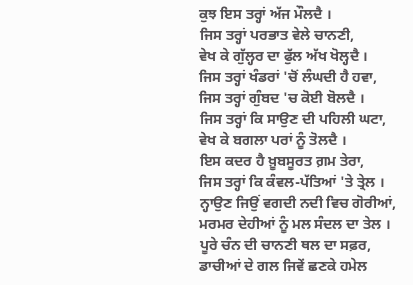ਕੁਝ ਇਸ ਤਰ੍ਹਾਂ ਅੱਜ ਮੌਲਦੈ ।
ਜਿਸ ਤਰ੍ਹਾਂ ਪਰਭਾਤ ਵੇਲੇ ਚਾਨਣੀ,
ਵੇਖ ਕੇ ਗੁੱਲ੍ਹਰ ਦਾ ਫੁੱਲ ਅੱਖ ਖੋਲ੍ਹਦੈ ।
ਜਿਸ ਤਰ੍ਹਾਂ ਖੰਡਰਾਂ 'ਚੋਂ ਲੰਘਦੀ ਹੈ ਹਵਾ,
ਜਿਸ ਤਰ੍ਹਾਂ ਗੁੰਬਦ 'ਚ ਕੋਈ ਬੋਲਦੈ ।
ਜਿਸ ਤਰ੍ਹਾਂ ਕਿ ਸਾਉਣ ਦੀ ਪਹਿਲੀ ਘਟਾ,
ਵੇਖ ਕੇ ਬਗਲਾ ਪਰਾਂ ਨੂੰ ਤੋਲਦੈ ।
ਇਸ ਕਦਰ ਹੈ ਖ਼ੂਬਸੂਰਤ ਗ਼ਮ ਤੇਰਾ,
ਜਿਸ ਤਰ੍ਹਾਂ ਕਿ ਕੰਵਲ-ਪੱਤਿਆਂ 'ਤੇ ਤ੍ਰੇਲ ।
ਨ੍ਹਾਉਣ ਜਿਉਂ ਵਗਦੀ ਨਦੀ ਵਿਚ ਗੋਰੀਆਂ,
ਮਰਮਰ ਦੇਹੀਆਂ ਨੂੰ ਮਲ ਸੰਦਲ ਦਾ ਤੇਲ ।
ਪੂਰੇ ਚੰਨ ਦੀ ਚਾਨਣੀ ਥਲ ਦਾ ਸਫ਼ਰ,
ਡਾਚੀਆਂ ਦੇ ਗਲ ਜਿਵੇਂ ਛਣਕੇ ਹਮੇਲ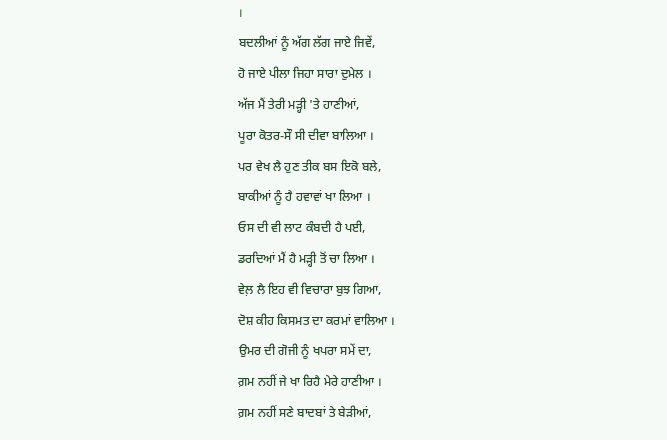।
ਬਦਲੀਆਂ ਨੂੰ ਅੱਗ ਲੱਗ ਜਾਏ ਜਿਵੇਂ,
ਹੋ ਜਾਏ ਪੀਲਾ ਜਿਹਾ ਸਾਰਾ ਦੁਮੇਲ ।
ਅੱਜ ਮੈਂ ਤੇਰੀ ਮੜ੍ਹੀ 'ਤੇ ਹਾਣੀਆਂ,
ਪੂਰਾ ਕੋਤਰ-ਸੌ ਸੀ ਦੀਵਾ ਬਾਲਿਆ ।
ਪਰ ਵੇਖ ਲੈ ਹੁਣ ਤੀਕ ਬਸ ਇਕੋ ਬਲੇ,
ਬਾਕੀਆਂ ਨੂੰ ਹੈ ਹਵਾਵਾਂ ਖਾ ਲਿਆ ।
ਓਸ ਦੀ ਵੀ ਲਾਟ ਕੰਬਦੀ ਹੈ ਪਈ,
ਡਰਦਿਆਂ ਮੈਂ ਹੈ ਮੜ੍ਹੀ ਤੋਂ ਚਾ ਲਿਆ ।
ਵੇਲ਼ ਲੈ ਇਹ ਵੀ ਵਿਚਾਰਾ ਬੁਝ ਗਿਆ,
ਦੋਸ਼ ਕੀਹ ਕਿਸਮਤ ਦਾ ਕਰਮਾਂ ਵਾਲਿਆ ।
ਉਮਰ ਦੀ ਗੋਜੀ ਨੂੰ ਖਪਰਾ ਸਮੇਂ ਦਾ,
ਗ਼ਮ ਨਹੀਂ ਜੇ ਖਾ ਰਿਹੈ ਮੇਰੇ ਹਾਣੀਆ ।
ਗ਼ਮ ਨਹੀਂ ਸਣੇ ਬਾਦਬਾਂ ਤੇ ਬੇੜੀਆਂ,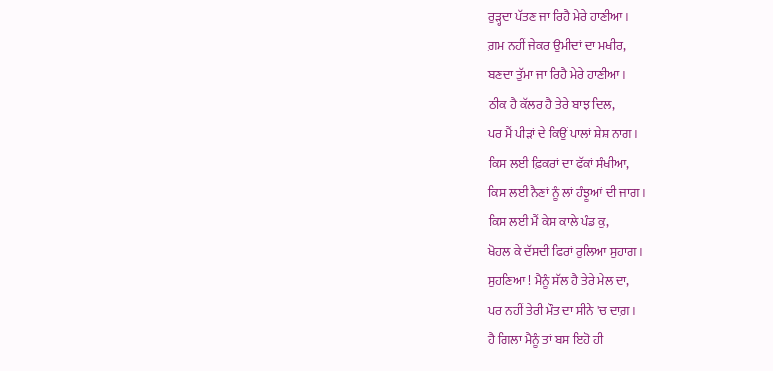ਰੁੜ੍ਹਦਾ ਪੱਤਣ ਜਾ ਰਿਹੈ ਮੇਰੇ ਹਾਣੀਆ ।
ਗ਼ਮ ਨਹੀਂ ਜੇਕਰ ਉਮੀਦਾਂ ਦਾ ਮਖੀਰ,
ਬਣਦਾ ਤੁੱਮਾ ਜਾ ਰਿਹੈ ਮੇਰੇ ਹਾਣੀਆ ।
ਠੀਕ ਹੈ ਕੱਲਰ ਹੈ ਤੇਰੇ ਬਾਝ ਦਿਲ,
ਪਰ ਮੈਂ ਪੀੜਾਂ ਦੇ ਕਿਉਂ ਪਾਲਾਂ ਸ਼ੇਸ਼ ਨਾਗ ।
ਕਿਸ ਲਈ ਫ਼ਿਕਰਾਂ ਦਾ ਫੱਕਾਂ ਸੰਖੀਆ,
ਕਿਸ ਲਈ ਨੈਣਾਂ ਨੂੰ ਲਾਂ ਹੰਝੂਆਂ ਦੀ ਜਾਗ ।
ਕਿਸ ਲਈ ਮੈਂ ਕੇਸ ਕਾਲੇ ਪੰਡ ਕੁ,
ਖੋਹਲ ਕੇ ਦੱਸਦੀ ਫਿਰਾਂ ਰੁਲਿਆ ਸੁਹਾਗ ।
ਸੁਹਣਿਆ ! ਮੈਨੂੰ ਸੱਲ ਹੈ ਤੇਰੇ ਮੇਲ ਦਾ,
ਪਰ ਨਹੀਂ ਤੇਰੀ ਮੌਤ ਦਾ ਸੀਨੇ 'ਚ ਦਾਗ਼ ।
ਹੈ ਗਿਲਾ ਮੈਨੂੰ ਤਾਂ ਬਸ ਇਹੋ ਹੀ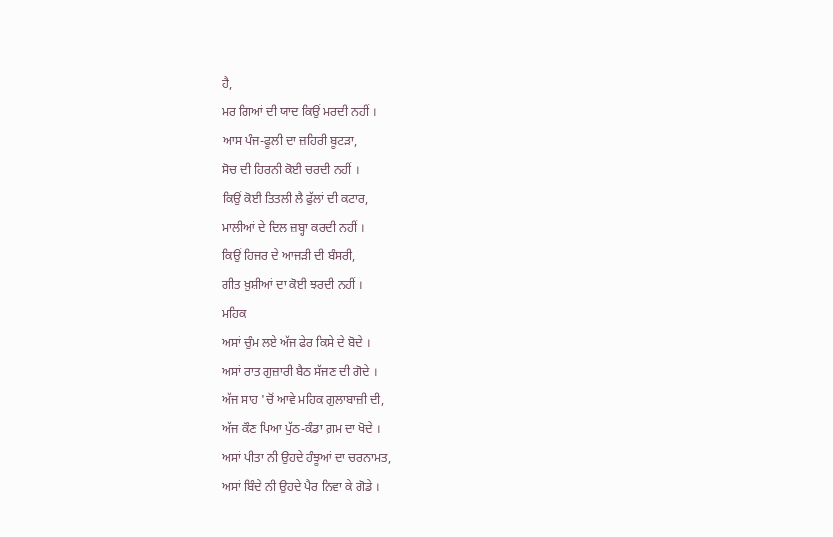ਹੈ,
ਮਰ ਗਿਆਂ ਦੀ ਯਾਦ ਕਿਉਂ ਮਰਦੀ ਨਹੀਂ ।
ਆਸ ਪੰਜ-ਫੂਲੀ ਦਾ ਜ਼ਹਿਰੀ ਬੂਟੜਾ,
ਸੋਚ ਦੀ ਹਿਰਨੀ ਕੋਈ ਚਰਦੀ ਨਹੀਂ ।
ਕਿਉਂ ਕੋਈ ਤਿਤਲੀ ਲੈ ਫੁੱਲਾਂ ਦੀ ਕਟਾਰ,
ਮਾਲੀਆਂ ਦੇ ਦਿਲ ਜ਼ਬ੍ਹਾ ਕਰਦੀ ਨਹੀਂ ।
ਕਿਉਂ ਹਿਜਰ ਦੇ ਆਜੜੀ ਦੀ ਬੰਸਰੀ,
ਗੀਤ ਖ਼ੁਸ਼ੀਆਂ ਦਾ ਕੋਈ ਝਰਦੀ ਨਹੀਂ ।
ਮਹਿਕ
ਅਸਾਂ ਚੁੰਮ ਲਏ ਅੱਜ ਫੇਰ ਕਿਸੇ ਦੇ ਬੋਦੇ ।
ਅਸਾਂ ਰਾਤ ਗੁਜ਼ਾਰੀ ਬੈਠ ਸੱਜਣ ਦੀ ਗੋਦੇ ।
ਅੱਜ ਸਾਹ 'ਚੋਂ ਆਵੇ ਮਹਿਕ ਗੁਲਾਬਾਜ਼ੀ ਦੀ,
ਅੱਜ ਕੌਣ ਪਿਆ ਪੁੱਠ-ਕੰਡਾ ਗ਼ਮ ਦਾ ਖੋਦੇ ।
ਅਸਾਂ ਪੀਤਾ ਨੀ ਉਹਦੇ ਹੰਝੂਆਂ ਦਾ ਚਰਨਾਮਤ,
ਅਸਾਂ ਬਿੰਦੇ ਨੀ ਉਹਦੇ ਪੈਰ ਨਿਵਾ ਕੇ ਗੋਡੇ ।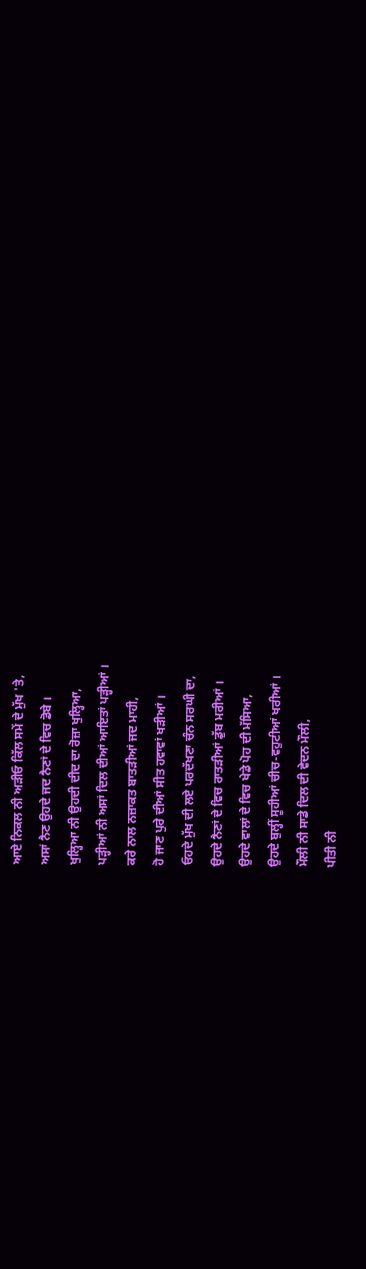ਆਏ ਨਿਕਲ ਨੀ ਅੜੀਓ ਕਿੱਲ ਸਮੇਂ ਦੇ ਮੁੱਖ 'ਤੇ,
ਅਸਾਂ ਨੈਣ ਉਹਦੇ ਜਦ ਨੈਣਾਂ ਦੇ ਵਿਚ ਡੋਬੇ ।
ਖੁਲ੍ਹਿਆ ਨੀ ਉਹਦੀ ਦੀਦ ਦਾ ਰੋਜ਼ਾ ਖੁਲ੍ਹਿਆ,
ਪੜ੍ਹੀਆਂ ਨੀ ਅਸਾਂ ਦਿਲ ਦੀਆਂ ਆਇਤਾਂ ਪੜ੍ਹੀਆਂ ।
ਕਰੇ ਨਾਲ ਨਜ਼ਾਕਤ ਬਾਤੜੀਆਂ ਜਦ ਮਾਹੀ,
ਹੋ ਜਾਣ ਪੁਰੇ ਦੀਆਂ ਸੀਤ ਹਵਾਵਾਂ ਖੜੀਆਂ ।
ਓਹਦੇ ਮੁੱਖ ਦੀ ਲਏ ਪਰਦੱਖਣਾ ਚੰਨ ਸਰਘੀ ਦਾ,
ਉਹਦੇ ਨੈਣਾਂ ਦੇ ਵਿਚ ਰਾਤੜੀਆਂ ਡੁੱਬ ਮਰੀਆਂ ।
ਉਹਦੇ ਵਾਲਾਂ ਦੇ ਵਿਚ ਖੇਡੇ ਪੋਹ ਦੀ ਮੱਸਿਆ,
ਉਹਦੇ ਬੁਲ੍ਹੀਂ ਸੂਹੀਆਂ ਚੀਚ-ਵਹੁਟੀਆਂ ਖਰੀਆਂ ।
ਮੌਲੀ ਨੀ ਸਾਡੇ ਦਿਲ ਦੀ ਵੇਦਨ ਮੌਲੀ,
ਪੀਤੀ ਨੀ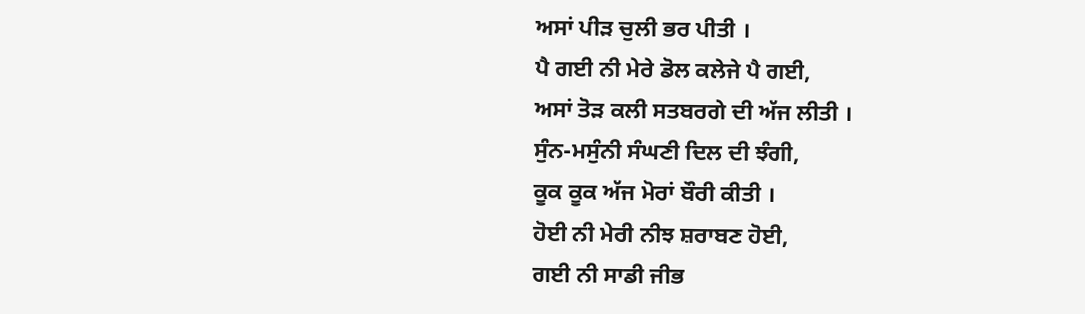ਅਸਾਂ ਪੀੜ ਚੁਲੀ ਭਰ ਪੀਤੀ ।
ਪੈ ਗਈ ਨੀ ਮੇਰੇ ਡੋਲ ਕਲੇਜੇ ਪੈ ਗਈ,
ਅਸਾਂ ਤੋੜ ਕਲੀ ਸਤਬਰਗੇ ਦੀ ਅੱਜ ਲੀਤੀ ।
ਸੁੰਨ-ਮਸੁੰਨੀ ਸੰਘਣੀ ਦਿਲ ਦੀ ਝੰਗੀ,
ਕੂਕ ਕੂਕ ਅੱਜ ਮੋਰਾਂ ਬੌਰੀ ਕੀਤੀ ।
ਹੋਈ ਨੀ ਮੇਰੀ ਨੀਝ ਸ਼ਰਾਬਣ ਹੋਈ,
ਗਈ ਨੀ ਸਾਡੀ ਜੀਭ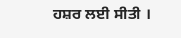ਹਸ਼ਰ ਲਈ ਸੀਤੀ ।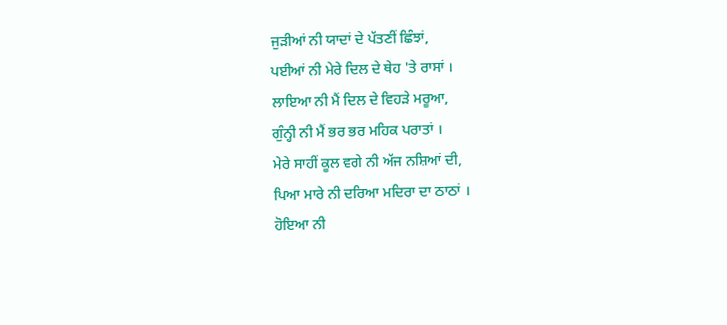ਜੁੜੀਆਂ ਨੀ ਯਾਦਾਂ ਦੇ ਪੱਤਣੀਂ ਛਿੰਝਾਂ,
ਪਈਆਂ ਨੀ ਮੇਰੇ ਦਿਲ ਦੇ ਥੇਹ 'ਤੇ ਰਾਸਾਂ ।
ਲਾਇਆ ਨੀ ਮੈਂ ਦਿਲ ਦੇ ਵਿਹੜੇ ਮਰੂਆ,
ਗੁੰਨ੍ਹੀ ਨੀ ਮੈਂ ਭਰ ਭਰ ਮਹਿਕ ਪਰਾਤਾਂ ।
ਮੇਰੇ ਸਾਹੀਂ ਕੂਲ ਵਗੇ ਨੀ ਅੱਜ ਨਸ਼ਿਆਂ ਦੀ,
ਪਿਆ ਮਾਰੇ ਨੀ ਦਰਿਆ ਮਦਿਰਾ ਦਾ ਠਾਠਾਂ ।
ਹੋਇਆ ਨੀ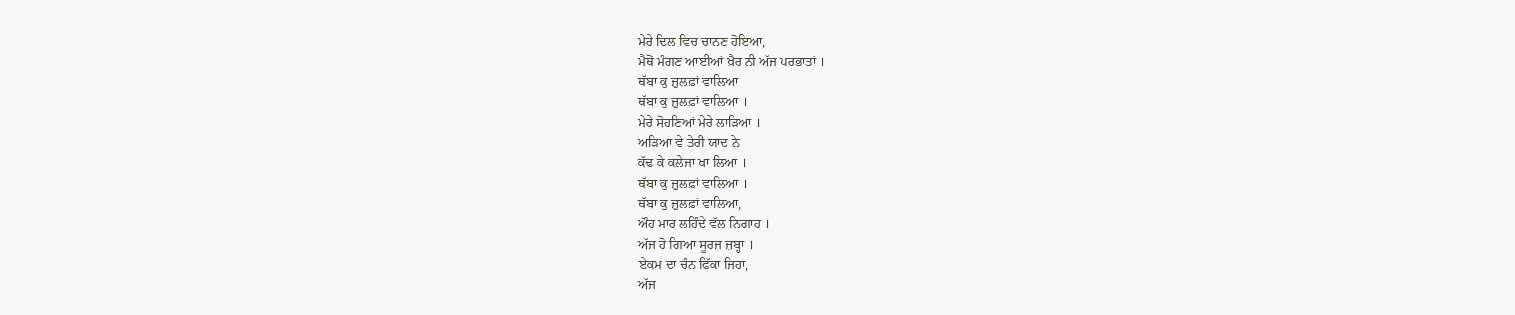ਮੇਰੇ ਦਿਲ ਵਿਚ ਚਾਨਣ ਹੋਇਆ,
ਮੈਥੋਂ ਮੰਗਣ ਆਈਆਂ ਖ਼ੈਰ ਨੀ ਅੱਜ ਪਰਭਾਤਾਂ ।
ਥੱਬਾ ਕੁ ਜ਼ੁਲਫ਼ਾਂ ਵਾਲਿਆ
ਥੱਬਾ ਕੁ ਜ਼ੁਲਫ਼ਾਂ ਵਾਲਿਆ ।
ਮੇਰੇ ਸੋਹਣਿਆਂ ਮੇਰੇ ਲਾੜਿਆ ।
ਅੜਿਆ ਵੇ ਤੇਰੀ ਯਾਦ ਨੇ
ਕੱਢ ਕੇ ਕਲੇਜਾ ਖਾ ਲਿਆ ।
ਥੱਬਾ ਕੁ ਜ਼ੁਲਫ਼ਾਂ ਵਾਲਿਆ ।
ਥੱਬਾ ਕੁ ਜ਼ੁਲਫ਼ਾਂ ਵਾਲਿਆ,
ਔਹ ਮਾਰ ਲਹਿੰਦੇ ਵੱਲ ਨਿਗਾਹ ।
ਅੱਜ ਹੋ ਗਿਆ ਸੂਰਜ ਜ਼ਬ੍ਹਾ ।
ਏਕਮ ਦਾ ਚੰਨ ਫਿੱਕਾ ਜਿਹਾ,
ਅੱਜ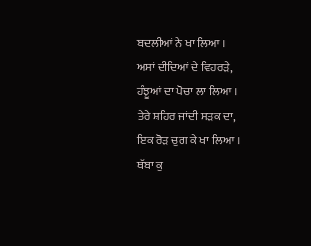ਬਦਲੀਆਂ ਨੇ ਖਾ ਲਿਆ ।
ਅਸਾਂ ਦੀਦਿਆਂ ਦੇ ਵਿਹਰੜੇ,
ਹੰਝੂਆਂ ਦਾ ਪੋਚਾ ਲਾ ਲਿਆ ।
ਤੇਰੇ ਸ਼ਹਿਰ ਜਾਂਦੀ ਸੜਕ ਦਾ,
ਇਕ ਰੋੜ ਚੁਗ ਕੇ ਖਾ ਲਿਆ ।
ਥੱਬਾ ਕੁ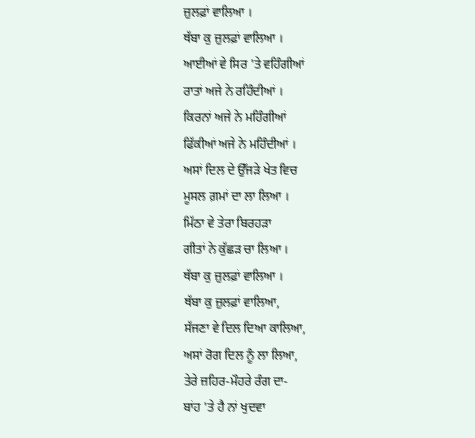ਜ਼ੁਲਫ਼ਾਂ ਵਾਲਿਆ ।
ਥੱਬਾ ਕੁ ਜ਼ੁਲਫ਼ਾਂ ਵਾਲਿਆ ।
ਆਈਆਂ ਵੇ ਸਿਰ 'ਤੇ ਵਹਿੰਗੀਆਂ
ਰਾਤਾਂ ਅਜੇ ਨੇ ਰਹਿੰਦੀਆਂ ।
ਕਿਰਨਾਂ ਅਜੇ ਨੇ ਮਹਿੰਗੀਆਂ
ਫਿੱਕੀਆਂ ਅਜੇ ਨੇ ਮਹਿੰਦੀਆਂ ।
ਅਸਾਂ ਦਿਲ ਦੇ ਉੱਜੜੇ ਖੇਤ ਵਿਚ
ਮੂਸਲ ਗ਼ਮਾਂ ਦਾ ਲਾ ਲਿਆ ।
ਮਿੱਠਾ ਵੇ ਤੇਰਾ ਬਿਰਹੜਾ
ਗੀਤਾਂ ਨੇ ਕੁੱਛੜ ਚਾ ਲਿਆ ।
ਥੱਬਾ ਕੁ ਜ਼ੁਲਫ਼ਾਂ ਵਾਲਿਆ ।
ਥੱਬਾ ਕੁ ਜ਼ੁਲਫ਼ਾਂ ਵਾਲਿਆ,
ਸੱਜਣਾ ਵੇ ਦਿਲ ਦਿਆ ਕਾਲਿਆ,
ਅਸਾਂ ਰੋਗ ਦਿਲ ਨੂੰ ਲਾ ਲਿਆ,
ਤੇਰੇ ਜ਼ਹਿਰ-ਮੌਹਰੇ ਰੰਗ ਦਾ-
ਬਾਂਹ 'ਤੇ ਹੈ ਨਾਂ ਖੁਦਵਾ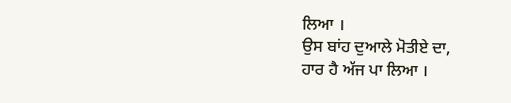ਲਿਆ ।
ਉਸ ਬਾਂਹ ਦੁਆਲੇ ਮੋਤੀਏ ਦਾ,
ਹਾਰ ਹੈ ਅੱਜ ਪਾ ਲਿਆ ।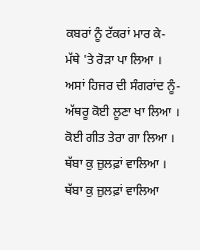ਕਬਰਾਂ ਨੂੰ ਟੱਕਰਾਂ ਮਾਰ ਕੇ-
ਮੱਥੇ 'ਤੇ ਰੋੜਾ ਪਾ ਲਿਆ ।
ਅਸਾਂ ਹਿਜਰ ਦੀ ਸੰਗਰਾਂਦ ਨੂੰ-
ਅੱਥਰੂ ਕੋਈ ਲੂਣਾ ਖਾ ਲਿਆ ।
ਕੋਈ ਗੀਤ ਤੇਰਾ ਗਾ ਲਿਆ ।
ਥੱਬਾ ਕੁ ਜ਼ੁਲਫ਼ਾਂ ਵਾਲਿਆ ।
ਥੱਬਾ ਕੁ ਜ਼ੁਲਫ਼ਾਂ ਵਾਲਿਆ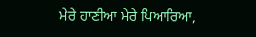ਮੇਰੇ ਹਾਣੀਆ ਮੇਰੇ ਪਿਆਰਿਆ,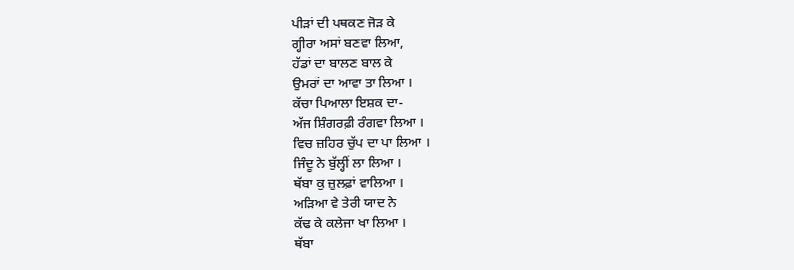ਪੀੜਾਂ ਦੀ ਪਥਕਣ ਜੋੜ ਕੇ
ਗ੍ਹੀਰਾ ਅਸਾਂ ਬਣਵਾ ਲਿਆ,
ਹੱਡਾਂ ਦਾ ਬਾਲਣ ਬਾਲ ਕੇ
ਉਮਰਾਂ ਦਾ ਆਵਾ ਤਾ ਲਿਆ ।
ਕੱਚਾ ਪਿਆਲਾ ਇਸ਼ਕ ਦਾ-
ਅੱਜ ਸ਼ਿੰਗਰਫ਼ੀ ਰੰਗਵਾ ਲਿਆ ।
ਵਿਚ ਜ਼ਹਿਰ ਚੁੱਪ ਦਾ ਪਾ ਲਿਆ ।
ਜਿੰਦੂ ਨੇ ਬੁੱਲ੍ਹੀਂ ਲਾ ਲਿਆ ।
ਥੱਬਾ ਕੁ ਜ਼ੁਲਫ਼ਾਂ ਵਾਲਿਆ ।
ਅੜਿਆ ਵੇ ਤੇਰੀ ਯਾਦ ਨੇ
ਕੱਢ ਕੇ ਕਲੇਜਾ ਖਾ ਲਿਆ ।
ਥੱਬਾ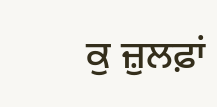ਕੁ ਜ਼ੁਲਫ਼ਾਂ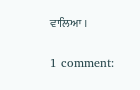ਵਾਲਿਆ ।

1 comment: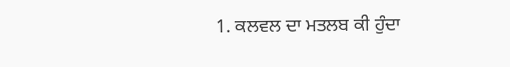1. ਕਲਵਲ ਦਾ ਮਤਲਬ ਕੀ ਹੁੰਦਾ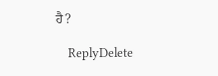ਹੈ?

    ReplyDelete